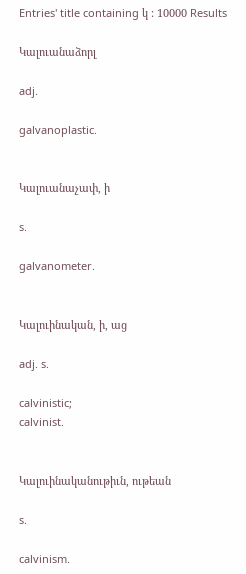Entries' title containing կ : 10000 Results

Կալուանաձորլ

adj.

galvanoplastic.


Կալուանաչափ, ի

s.

galvanometer.


Կալուինական, ի, աց

adj. s.

calvinistic;
calvinist.


Կալուինականութիւն, ութեան

s.

calvinism.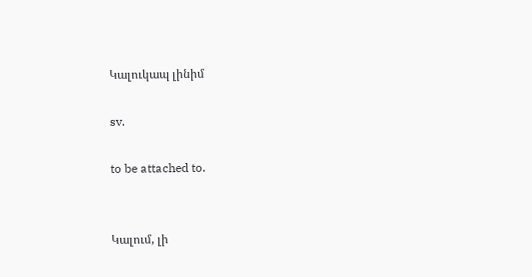Կալուկապ լինիմ

sv.

to be attached to.


Կալում, լի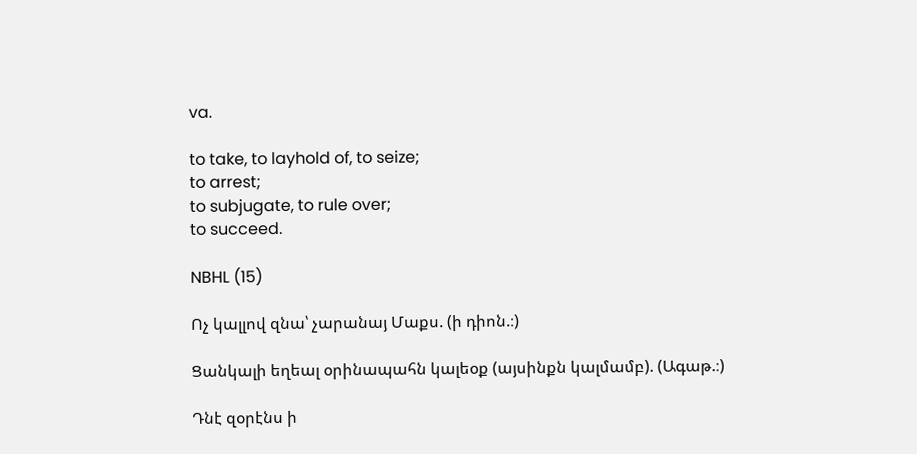va.

to take, to layhold of, to seize;
to arrest;
to subjugate, to rule over;
to succeed.

NBHL (15)

Ոչ կալլով զնա՝ չարանայ Մաքս. (ի դիոն.։)

Ցանկալի եղեալ օրինապահն կալեօք (այսինքն կալմամբ). (Ագաթ.։)

Դնէ զօրէնս ի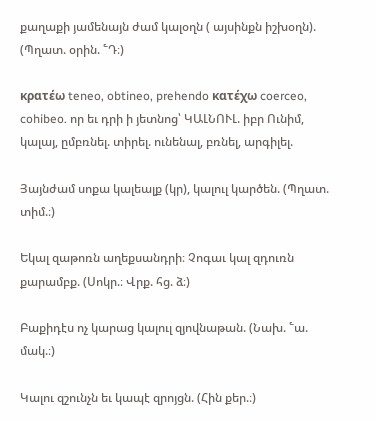քաղաքի յամենայն ժամ կալօղն ( այսինքն իշխօղն). (Պղատ. օրին. ՟Դ։)

κρατέω teneo, obtineo, prehendo κατέχω coerceo, cohibeo. որ եւ դրի ի յետնոց՝ ԿԱԼՆՈՒԼ. իբր Ունիմ, կալայ, ըմբռնել. տիրել. ունենալ, բռնել, արգիլել.

Յայնժամ սոքա կալեալք (կր), կալուլ կարծեն. (Պղատ. տիմ.։)

Եկալ զաթոռն աղեքսանդրի։ Չոգաւ կալ զդուռն քարամբք. (Սոկր.։ Վրք. հց. ձ։)

Բաքիդէս ոչ կարաց կալուլ զյովնաթան. (Նախ. ՟ա. մակ.։)

Կալու զշունչն եւ կապէ զրոյցն. (Հին քեր.։)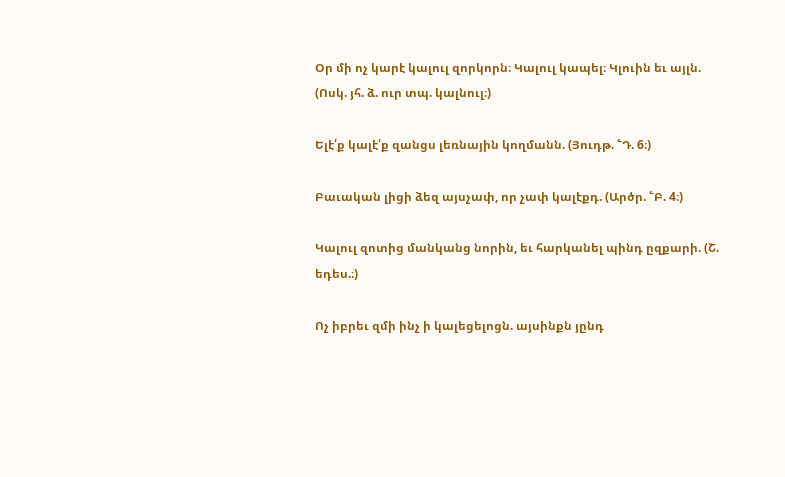Օր մի ոչ կարէ կալուլ զորկորն։ Կալուլ կապել։ Կլուին եւ այլն. (Ոսկ. յհ. ձ. ուր տպ. կալնուլ։)

Ելէ՛ք կալէ՛ք զանցս լեռնային կողմանն. (Յուդթ. ՟Դ. 6։)

Բաւական լիցի ձեզ այսչափ, որ չափ կալէքդ. (Արծր. ՟Բ. 4։)

Կալուլ զոտից մանկանց նորին, եւ հարկանել պինդ ըզքարի. (Շ. եդես.։)

Ոչ իբրեւ զմի ինչ ի կալեցելոցն. այսինքն յընդ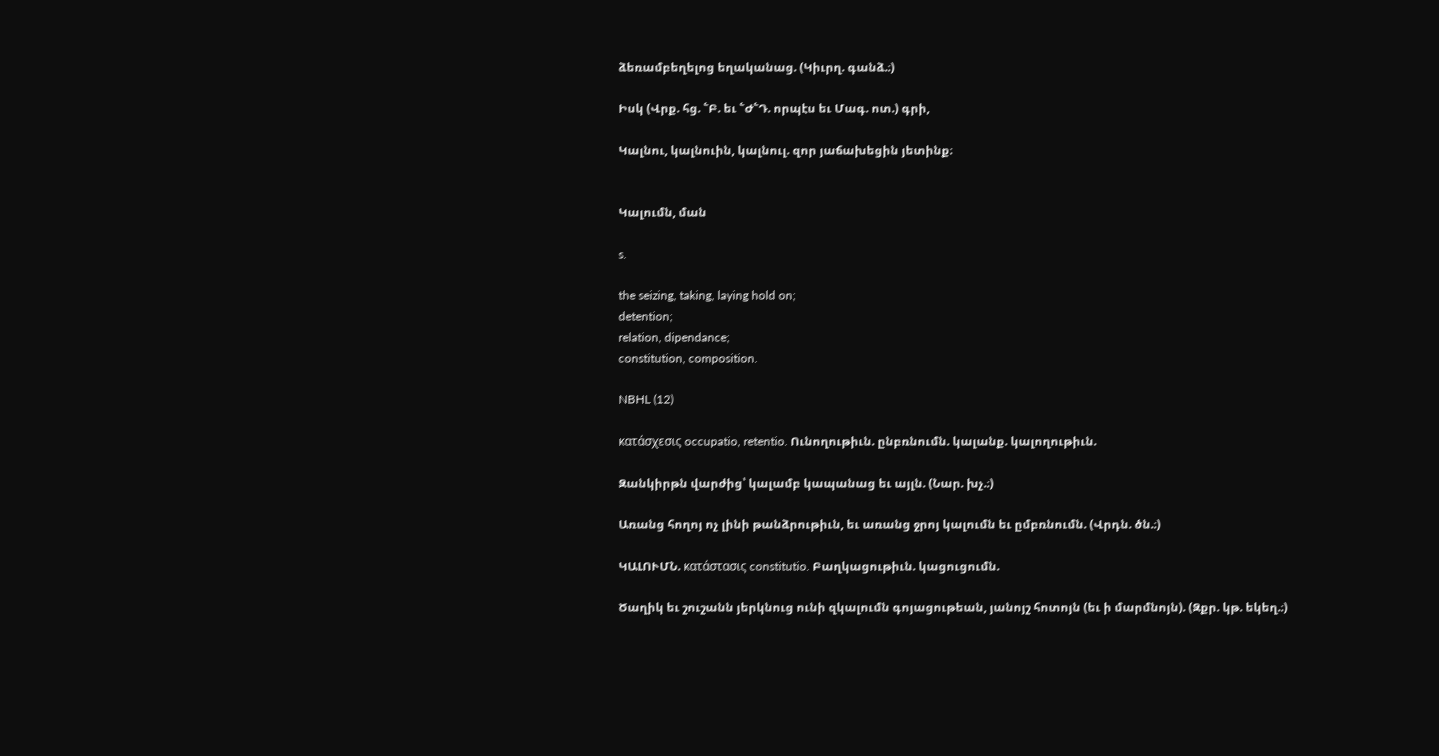ձեռամբեղելոց եղականաց. (Կիւրղ. գանձ.։)

Իսկ (Վրք. հց. ՟Բ. եւ ՟Ժ՟Դ. որպէս եւ Մագ. ոտ.) գրի,

Կալնու, կալնուին, կալնուլ. զոր յաճախեցին յետինք։


Կալումն, ման

s.

the seizing, taking, laying hold on;
detention;
relation, dipendance;
constitution, composition.

NBHL (12)

κατάσχεσις occupatio, retentio. Ունողութիւն. ընբռնումն. կալանք. կալողութիւն.

Զանկիրթն վարժից՝ կալամբ կապանաց եւ այլն. (Նար. խչ.։)

Առանց հողոյ ոչ լինի թանձրութիւն, եւ առանց ջրոյ կալումն եւ ըմբռնումն. (Վրդն. ծն.։)

ԿԱԼՈՒՄՆ. κατάστασις constitutio. Բաղկացութիւն. կացուցումն.

Ծաղիկ եւ շուշանն յերկնուց ունի զկալումն գոյացութեան, յանոյշ հոտոյն (եւ ի մարմնոյն). (Զքր. կթ. եկեղ.։)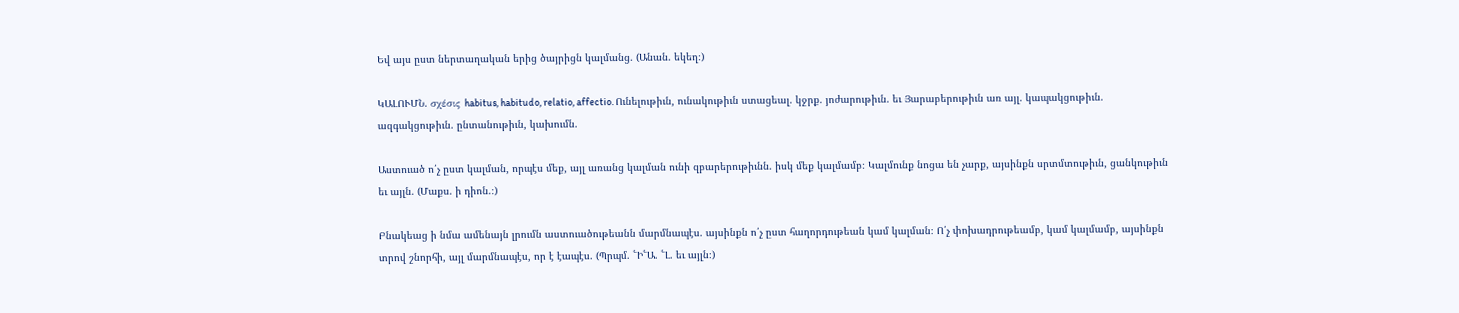Եվ այս ըստ ներտաղական երից ծայրիցն կալմանց. (Անան. եկեղ։)

ԿԱԼՈՒՄՆ. σχέσις habitus, habitudo, relatio, affectio. Ունելութիւն, ունակութիւն ստացեալ. կջրք. յոժարութիւն. եւ Յարաբերութիւն առ այլ. կապակցութիւն. ազգակցութիւն. ընտանութիւն, կախումն.

Աստուած ո՛չ ըստ կալման, որպէս մեք, այլ առանց կալման ունի զբարերութիւնն. իսկ մեք կալմամբ։ Կալմունք նոցա են չարք, այսինքն սրտմտութիւն, ցանկութիւն եւ այլն. (Մաքս. ի դիոն.։)

Բնակեաց ի նմա ամենայն լրումն աստուածութեանն մարմնապէս. այսինքն ո՛չ ըստ հաղորդութեան կամ կալման։ Ո՛չ փոխադրութեամբ, կամ կալմամբ, այսինքն տրով շնորհի, այլ մարմնապէս, որ է էապէս. (Պրպմ. ՟Ի՟Ա. ՟Լ. եւ այլն։)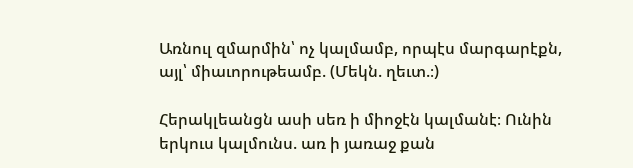Առնուլ զմարմին՝ ոչ կալմամբ, որպէս մարգարէքն, այլ՝ միաւորութեամբ. (Մեկն. ղեւտ.։)

Հերակլեանցն ասի սեռ ի միոջէն կալմանէ։ Ունին երկուս կալմունս. առ ի յառաջ քան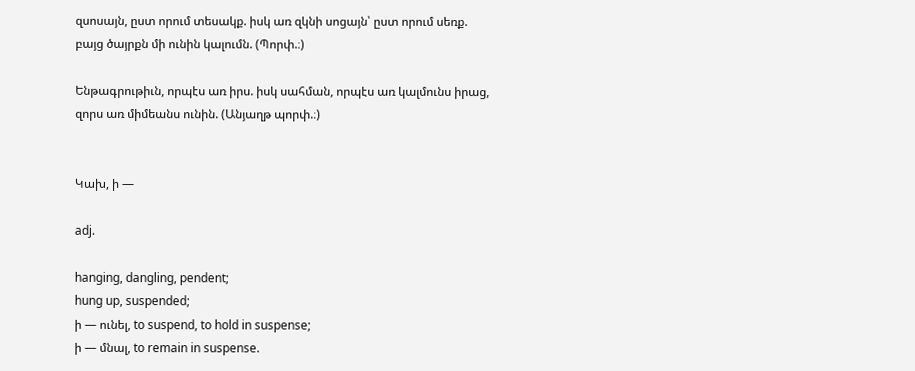զսոսայն, ըստ որում տեսակք. իսկ առ զկնի սոցայն՝ ըստ որում սեռք. բայց ծայրքն մի ունին կալումն. (Պորփ.։)

Ենթագրութիւն, որպէս առ իրս. իսկ սահման, որպէս առ կալմունս իրաց, զորս առ միմեանս ունին. (Անյաղթ պորփ.։)


Կախ, ի —

adj.

hanging, dangling, pendent;
hung up, suspended;
ի — ունել, to suspend, to hold in suspense;
ի — մնալ, to remain in suspense.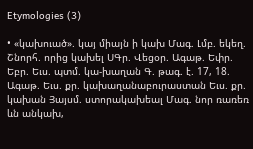Etymologies (3)

• «կախուած». կայ միայն ի կախ Մագ. Լմբ. եկեղ. Շնորհ. որից կախել ՍԳր. Վեցօր. Ագաթ. Եփր. Եբր. Եւս. պտմ. կա-խաղան Գ. թագ. է. 17, 18. Ագաթ. Եւս. քր. կախաղանաբուրաստան Եւս. քր. կախան Յայսմ. ստորակախեալ Մագ. նոր ռառեռ ևն անկախ,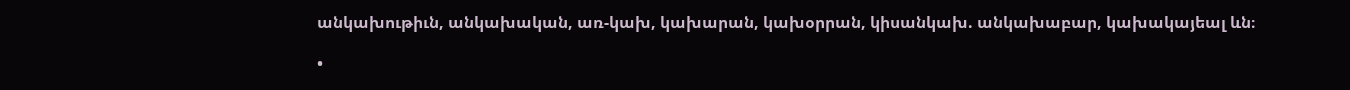անկախութիւն, անկախական, առ-կախ, կախարան, կախօրրան, կիսանկախ. անկախաբար, կախակայեալ ևն։

•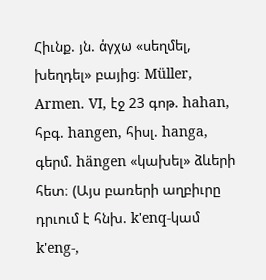Հիւնք. յն. άγχω «սեղմել, խեղդել» բայից։ Müller, Armen. VI, էջ 23 գոթ. hahan, հբգ. hangen, հիսլ. hanga, գերմ. hängen «կախել» ձևերի հետ։ (Այս բառերի աղբիւրը դրւում է հնխ. k'enq-կամ k'eng-,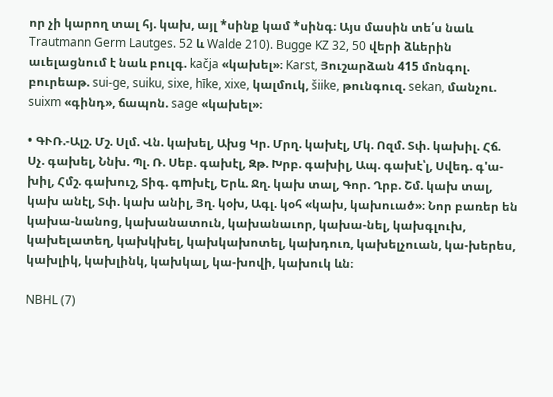որ չի կարող տալ հյ. կախ, այլ *սինք կամ *սինգ։ Այս մասին տե՛ս նաև Trautmann Germ Lautges. 52 և Walde 210). Bugge KZ 32, 50 վերի ձևերին աւելացնում է նաև բուլգ. kačja «կախել»։ Karst, Յուշարձան 415 մոնգոլ. բուրեաթ. sui-ge, suiku, sixe, hīke, xixe, կալմուկ, šiike, թունգուզ. sekan, մանչու. suixm «գինդ», ճապոն. sage «կախել»։

• ԳՒՌ.-Ալշ. Մշ. Սլմ. Վն. կախել, Ախց Կր. Մրղ. կախէլ, Մկ. Ոզմ. Տփ. կախիլ. Հճ. Սչ. գախել, Ննխ. Պլ. Ռ. Սեբ. գախէլ, Զթ. Խրբ. գախիլ, Ապ. գախէ՝լ, Սվեդ. գ'ա-խիլ, Հմշ. գախուշ, Տիգ. գmխէլ, Երև. Ջղ. կախ տալ, Գոր. Ղրբ. Շմ. կախ տալ, կախ անէլ, Տփ. կախ անիլ, Յղ. կօխ, Ագլ. կօհ «կախ, կախուած»։ Նոր բառեր են կախա-նանոց, կախանատուն, կախանաւոր, կախա-նել, կախգլուխ, կախելատեղ, կախկխել, կախկախոտել, կախդուռ, կախելչուան, կա-խերես, կախլիկ, կախլինկ, կախկալ, կա-խովի, կախուկ ևն։

NBHL (7)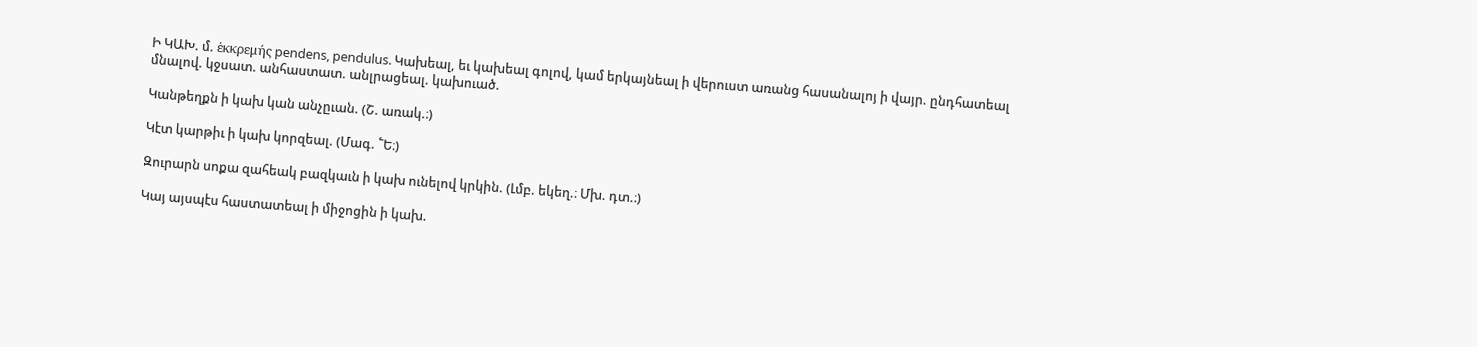Ի ԿԱԽ. մ. ἑκκρεμής pendens, pendulus. Կախեալ, եւ կախեալ գոլով, կամ երկայնեալ ի վերուստ առանց հասանալոյ ի վայր. ընդհատեալ մնալով. կջսատ. անհաստատ. անլրացեալ. կախուած.

Կանթեղքն ի կախ կան անչըւան. (Շ. առակ.։)

Կէտ կարթիւ ի կախ կորզեալ. (Մագ. ՟Ե։)

Զուրարն սոքա զահեակ բազկաւն ի կախ ունելով կրկին. (Լմբ. եկեղ.։ Մխ. դտ.։)

Կայ այսպէս հաստատեալ ի միջոցին ի կախ.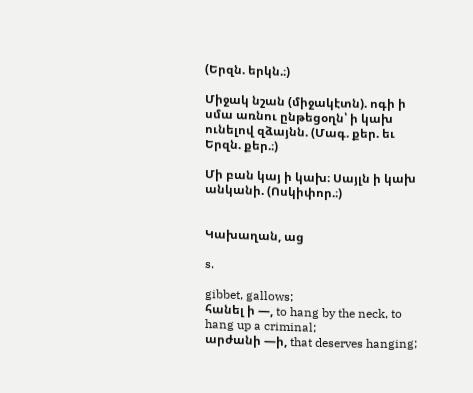(Երզն. երկն.։)

Միջակ նշան (միջակէտն). ոգի ի սմա առնու ընթեցօղն՝ ի կախ ունելով զձայնն. (Մագ. քեր. եւ Երզն. քեր.։)

Մի բան կայ ի կախ։ Սայլն ի կախ անկանի. (Ոսկիփոր.։)


Կախաղան, աց

s.

gibbet, gallows;
հանել ի —, to hang by the neck, to hang up a criminal;
արժանի —ի, that deserves hanging;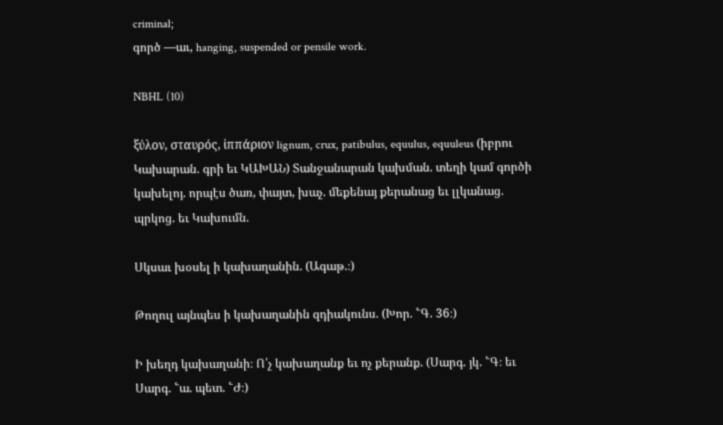criminal;
գործ —աւ, hanging, suspended or pensile work.

NBHL (10)

ξύλον, σταυρός, ἰππάριον lignum, crux, patibulus, equulus, equuleus (իբրու Կախարան. գրի եւ ԿԱԽԱՆ) Տանջանարան կախման. տեղի կամ գործի կախելոյ. որպէս ծառ, փայտ, խաչ. մեքենայ քերանաց եւ լլկանաց. պրկոց. եւ Կախումն.

Սկսաւ խօսել ի կախաղանին. (Ագաթ.։)

Թողուլ այնպես ի կախաղանին զդիակունս. (Խոր. ՟Գ. 36։)

Ի խեղդ կախաղանի։ Ո՛չ կախաղանք եւ ոչ քերանք. (Սարգ. յկ. ՟Գ։ եւ Սարգ. ՟ա. պետ. ՟Ժ։)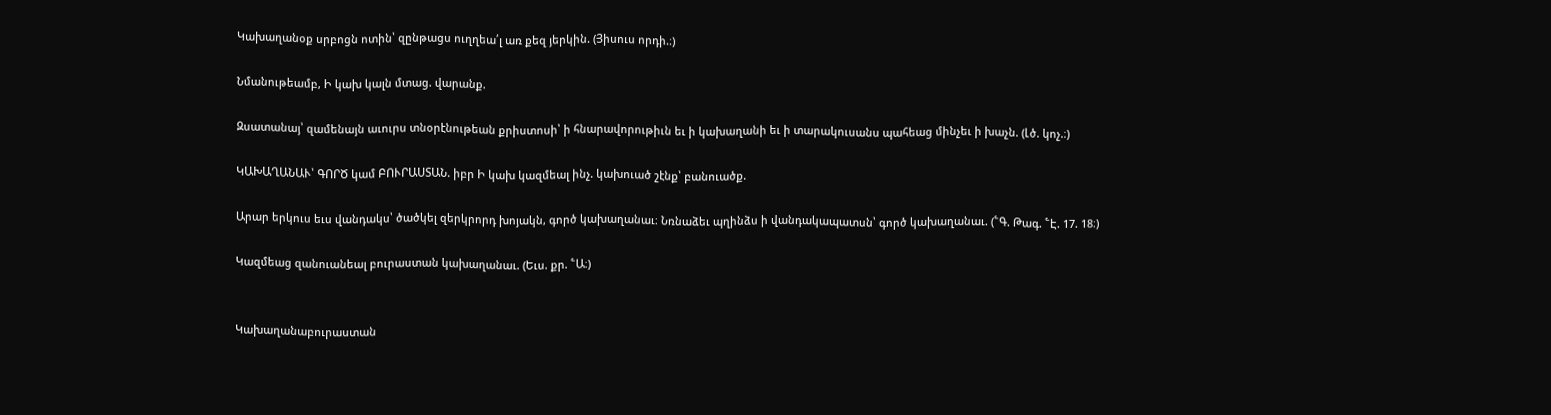Կախաղանօք սրբոցն ոտին՝ զընթացս ուղղեա՛լ առ քեզ յերկին. (Յիսուս որդի.։)

Նմանութեամբ, Ի կախ կալն մտաց. վարանք.

Զսատանայ՝ զամենայն աւուրս տնօրէնութեան քրիստոսի՝ ի հնարավորութիւն եւ ի կախաղանի եւ ի տարակուսանս պահեաց մինչեւ ի խաչն. (Լծ. կոչ.։)

ԿԱԽԱՂԱՆԱՒ՝ ԳՈՐԾ կամ ԲՈՒՐԱՍՏԱՆ. իբր Ի կախ կազմեալ ինչ. կախուած շէնք՝ բանուածք.

Արար երկուս եւս վանդակս՝ ծածկել զերկրորդ խոյակն, գործ կախաղանաւ։ Նռնաձեւ պղինձս ի վանդակապատսն՝ գործ կախաղանաւ. (՟Գ. Թագ. ՟Է. 17. 18։)

Կազմեաց զանուանեալ բուրաստան կախաղանաւ. (Եւս. քր. ՟Ա։)


Կախաղանաբուրաստան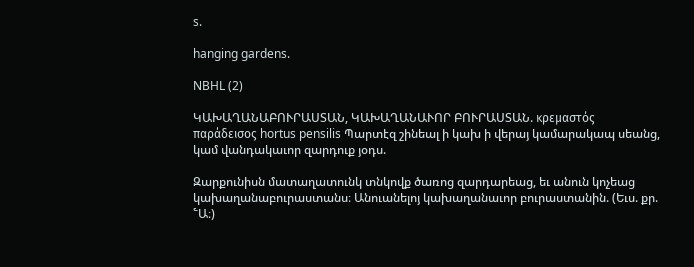s.

hanging gardens.

NBHL (2)

ԿԱԽԱՂԱՆԱԲՈՒՐԱՍՏԱՆ, ԿԱԽԱՂԱՆԱՒՈՐ ԲՈՒՐԱՍՏԱՆ. κρεμαστός παράδεισος hortus pensilis Պարտէզ շինեալ ի կախ ի վերայ կամարակապ սեանց, կամ վանդակաւոր զարդուք յօդս.

Զարքունիսն մատաղատունկ տնկովք ծառոց զարդարեաց, եւ անուն կոչեաց կախաղանաբուրաստանս։ Անուանելոյ կախաղանաւոր բուրաստանին. (Եւս. քր. ՟Ա։)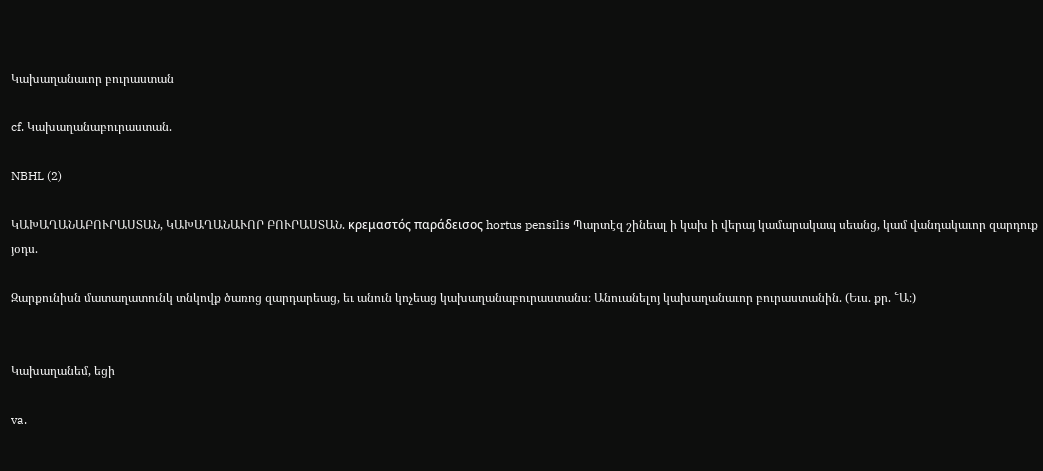Կախաղանաւոր բուրաստան

cf. Կախաղանաբուրաստան.

NBHL (2)

ԿԱԽԱՂԱՆԱԲՈՒՐԱՍՏԱՆ, ԿԱԽԱՂԱՆԱՒՈՐ ԲՈՒՐԱՍՏԱՆ. κρεμαστός παράδεισος hortus pensilis Պարտէզ շինեալ ի կախ ի վերայ կամարակապ սեանց, կամ վանդակաւոր զարդուք յօդս.

Զարքունիսն մատաղատունկ տնկովք ծառոց զարդարեաց, եւ անուն կոչեաց կախաղանաբուրաստանս։ Անուանելոյ կախաղանաւոր բուրաստանին. (Եւս. քր. ՟Ա։)


Կախաղանեմ, եցի

va.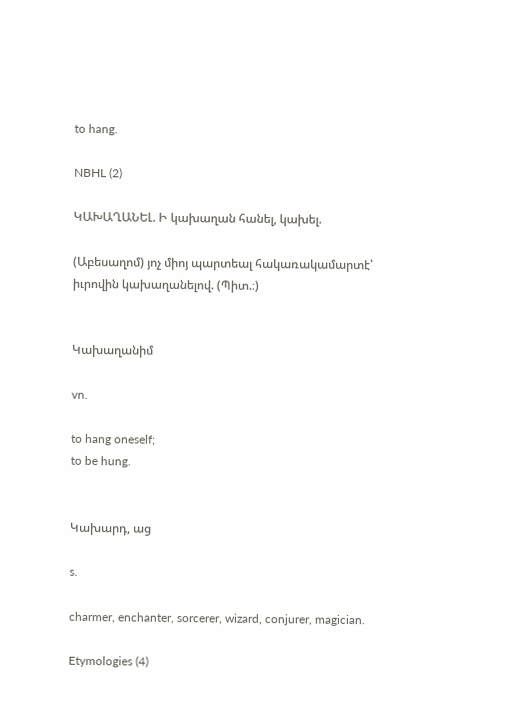to hang.

NBHL (2)

ԿԱԽԱՂԱՆԵԼ. Ի կախաղան հանել, կախել.

(Աբեսաղոմ) յոչ միոյ պարտեալ հակառակամարտէ՝ իւրովին կախաղանելով. (Պիտ.։)


Կախաղանիմ

vn.

to hang oneself;
to be hung.


Կախարդ, աց

s.

charmer, enchanter, sorcerer, wizard, conjurer, magician.

Etymologies (4)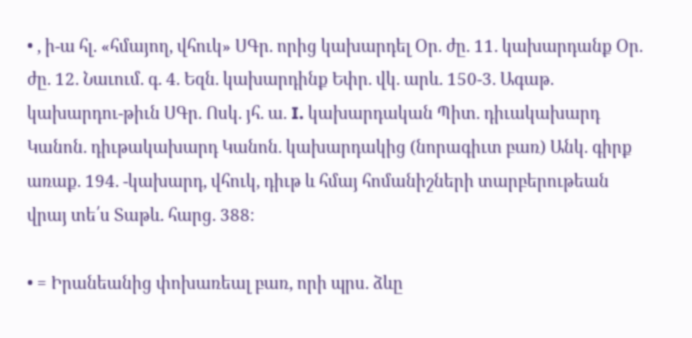• , ի-ա հլ. «հմայող, վհուկ» ՍԳր. որից կախարդել Օր. ժը. 11. կախարդանք Օր. ժը. 12. Նաւում. գ. 4. Եզն. կախարդինք Եփր. վկ. արև. 150-3. Ագաթ. կախարդու-թիւն ՍԳր. Ոսկ. յհ. ա. I. կախարդական Պիտ. դիւակախարդ Կանոն. դիւթակախարդ Կանոն. կախարդակից (նորագիւտ բառ) Անկ. գիրք առաք. 194. -կախարդ, վհուկ, դիւթ և հմայ հոմանիշների տարբերութեան վրայ տե՛ս Տաթև. հարց. 388։

• = Իրանեանից փոխառեալ բառ, որի պրս. ձևը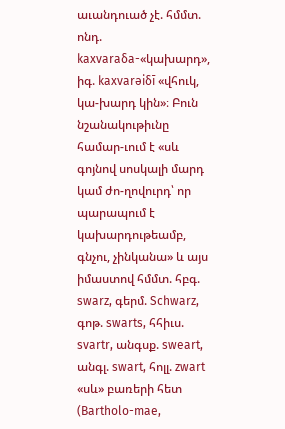աւանդուած չէ. հմմտ. ոնդ. kaxvaraδa-«կախարդ», իգ. kaxvarəiδī «վհուկ, կա-խարդ կին»։ Բուն նշանակութիւնը համար-ւում է «սև գոյնով սոսկալի մարդ կամ ժո-ղովուրդ՝ որ պարապում է կախարդութեամբ, գնչու, չինկանա» և այս իմաստով հմմտ. հբգ. swarz, գերմ. Schwarz, գոթ. swarts, հհիւս. svartr, անգսք. sweart, անգլ. swart, հոլլ. zwart «սև» բառերի հետ (Bartholo-mae,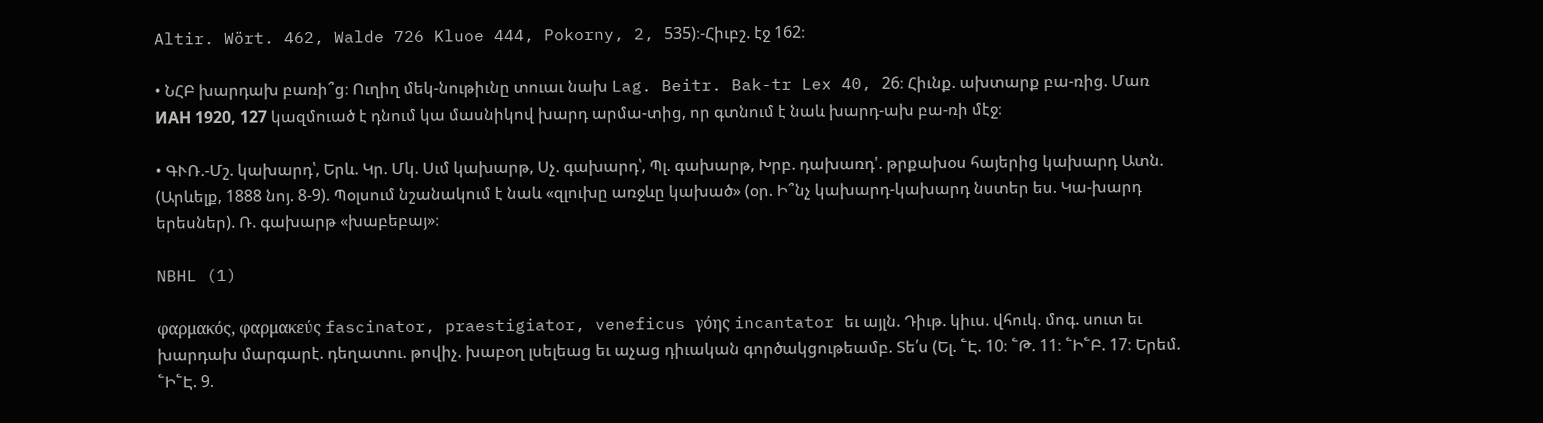Altir. Wört. 462, Walde 726 Kluoe 444, Pokorny, 2, 535)։-Հիւբշ. էջ 162։

• ՆՀԲ խարդախ բառի՞ց։ Ուղիղ մեկ-նութիւնը տուաւ նախ Lag. Beitr. Bak-tr Lex 40, 26։ Հիւնք. ախտարք բա-ռից. Մառ ИАН 1920, 127 կազմուած է դնում կա մասնիկով խարդ արմա-տից, որ գտնում է նաև խարդ-ախ բա-ռի մէջ։

• ԳՒՌ.-Մշ. կախարդ՝, Երև. Կր. Մկ. Սւմ կախարթ, Սչ. գախարդ՝, Պլ. գախարթ, Խրբ. դախառդ'. թրքախօս հայերից կախարդ Ատն. (Արևելք, 1888 նոյ. 8-9). Պօլսում նշանակում է նաև «զլուխը առջևը կախած» (օր. Ի՞նչ կախարդ-կախարդ նստեր ես. Կա-խարդ երեսներ). Ռ. գախարթ «խաբեբայ»։

NBHL (1)

φαρμακός, φαρμακεύς fascinator, praestigiator, veneficus γόης incantator եւ այլն. Դիւթ. կիւս. վհուկ. մոգ. սուտ եւ խարդախ մարգարէ. դեղատու. թովիչ. խաբօղ լսելեաց եւ աչաց դիւական գործակցութեամբ. Տե՛ս (Ել. ՟Է. 10։ ՟Թ. 11։ ՟Ի՟Բ. 17։ Երեմ. ՟Ի՟Է. 9.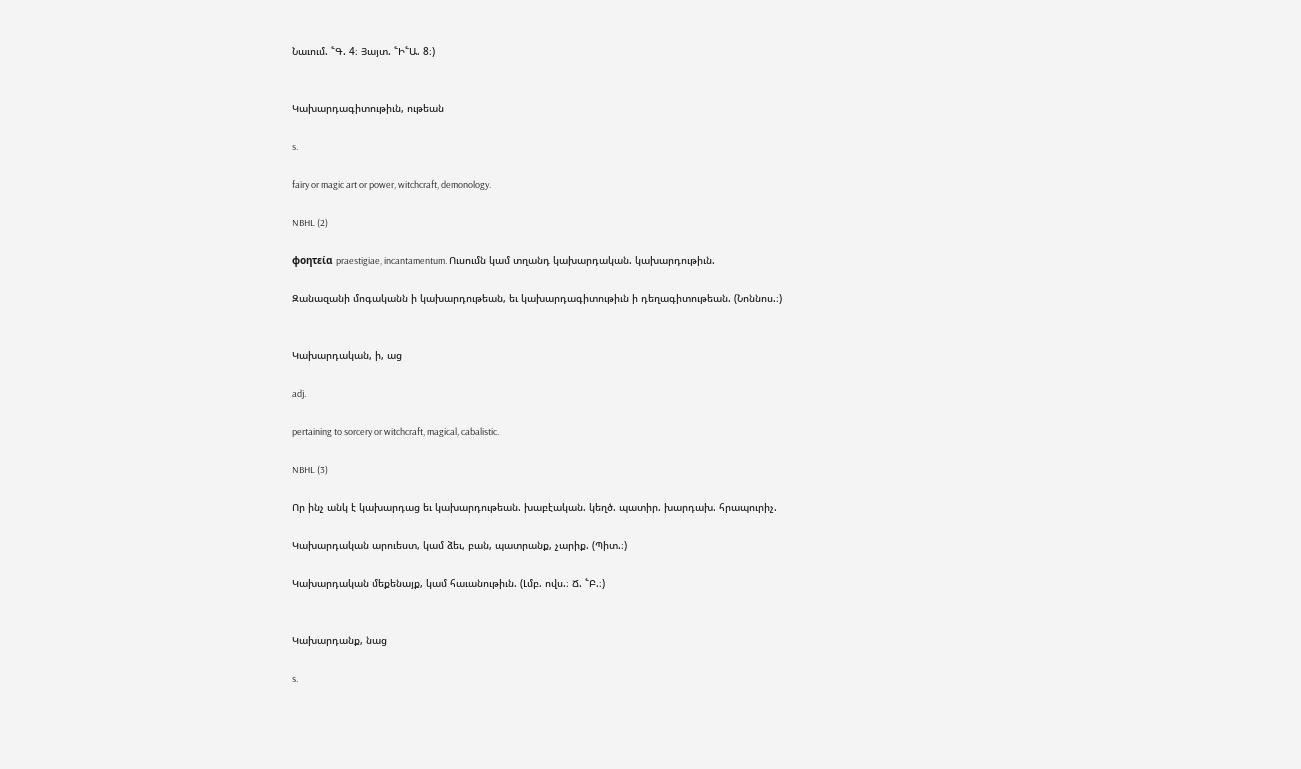Նաւում. ՟Գ. 4։ Յայտ. ՟Ի՟Ա. 8։)


Կախարդագիտութիւն, ութեան

s.

fairy or magic art or power, witchcraft, demonology.

NBHL (2)

φοητεία praestigiae, incantamentum. Ուսումն կամ տղանդ կախարդական. կախարդութիւն.

Զանազանի մոգականն ի կախարդութեան, եւ կախարդագիտութիւն ի դեղագիտութեան. (Նոննոս.։)


Կախարդական, ի, աց

adj.

pertaining to sorcery or witchcraft, magical, cabalistic.

NBHL (3)

Որ ինչ անկ է կախարդաց եւ կախարդութեան. խաբէական. կեղծ. պատիր. խարդախ. հրապուրիչ.

Կախարդական արուեստ, կամ ձեւ, բան, պատրանք, չարիք. (Պիտ.։)

Կախարդական մեքենայք, կամ հաւանութիւն. (Լմբ. ովս.։ Ճ. ՟Բ.։)


Կախարդանք, նաց

s.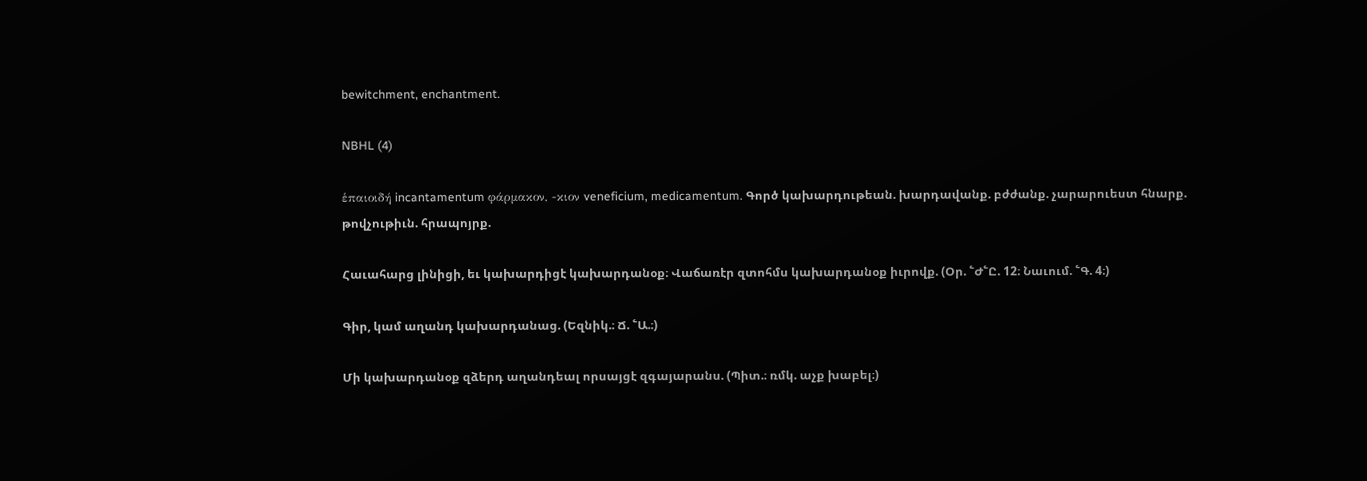bewitchment, enchantment.

NBHL (4)

ἑπαιοιδή incantamentum φάρμακον, -κιον veneficium, medicamentum. Գործ կախարդութեան. խարդավանք. բժժանք. չարարուեստ հնարք. թովչութիւն. հրապոյրք.

Հաւահարց լինիցի, եւ կախարդիցէ կախարդանօք։ Վաճառէր զտոհմս կախարդանօք իւրովք. (Օր. ՟Ժ՟Ը. 12։ Նաւում. ՟Գ. 4։)

Գիր, կամ աղանդ կախարդանաց. (Եզնիկ.։ Ճ. ՟Ա.։)

Մի կախարդանօք զձերդ աղանդեալ որսայցէ զգայարանս. (Պիտ.։ ռմկ. աչք խաբել։)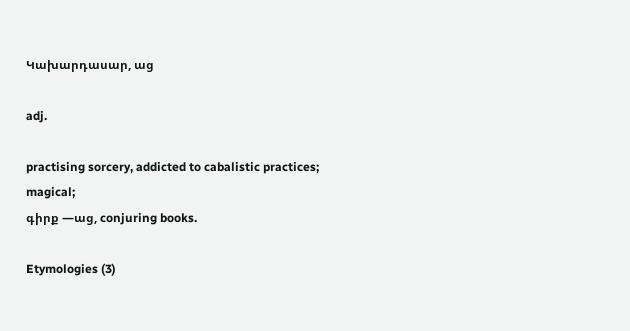Կախարդասար, աց

adj.

practising sorcery, addicted to cabalistic practices;
magical;
գիրք —աց, conjuring books.

Etymologies (3)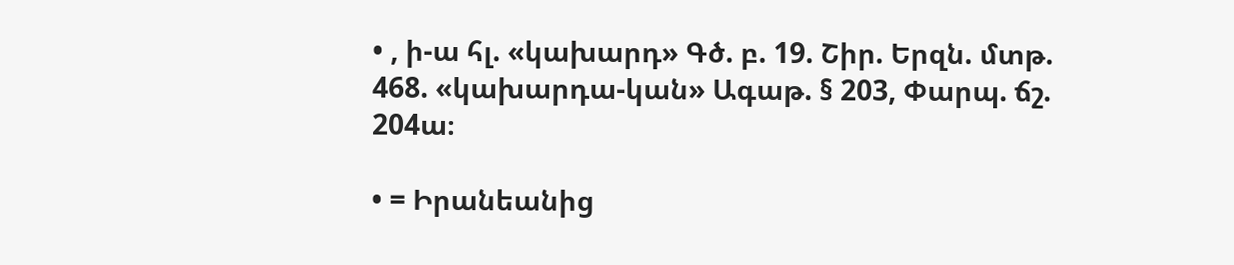• , ի-ա հլ. «կախարդ» Գծ. բ. 19. Շիր. Երզն. մտթ. 468. «կախարդա-կան» Ագաթ. § 203, Փարպ. ճշ. 204ա։

• = Իրանեանից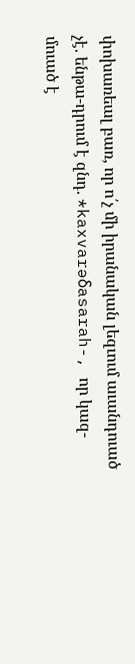փոխառեալ բառ, որ ո՛չ մի իրանական լեզւում աւանդուած չէ. ենթա-դրում է զնդ. *kaxvarəδasarah-, որ կազ-մուած է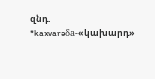զնդ. *kaxvarəδa-«կախարդ»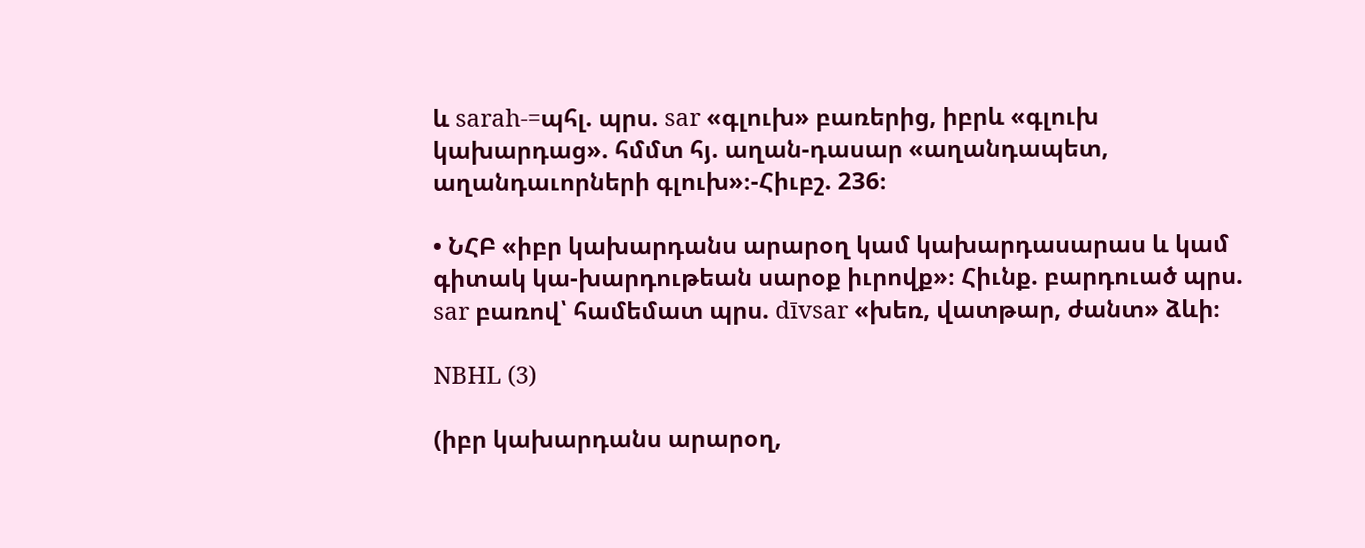և sarah-=պհլ. պրս. sar «գլուխ» բառերից, իբրև «գլուխ կախարդաց». հմմտ հյ. աղան-դասար «աղանդապետ, աղանդաւորների գլուխ»։-Հիւբշ. 236։

• ՆՀԲ «իբր կախարդանս արարօղ կամ կախարդասարաս և կամ գիտակ կա-խարդութեան սարօք իւրովք»։ Հիւնք. բարդուած պրս. sar բառով՝ համեմատ պրս. dīvsar «խեռ, վատթար, ժանտ» ձևի։

NBHL (3)

(իբր կախարդանս արարօղ,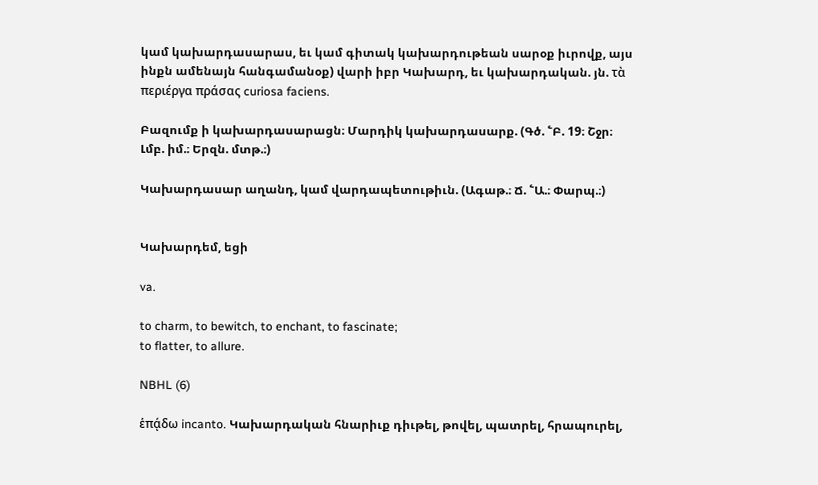կամ կախարդասարաս, եւ կամ գիտակ կախարդութեան սարօք իւրովք, այս ինքն ամենայն հանգամանօք) վարի իբր Կախարդ, եւ կախարդական. յն. τὰ περιέργα πράσας curiosa faciens.

Բազումք ի կախարդասարացն։ Մարդիկ կախարդասարք. (Գծ. ՟Բ. 19։ Շջր։ Լմբ. իմ.։ Երզն. մտթ.։)

Կախարդասար աղանդ, կամ վարդապետութիւն. (Ագաթ.։ Ճ. ՟Ա.։ Փարպ.։)


Կախարդեմ, եցի

va.

to charm, to bewitch, to enchant, to fascinate;
to flatter, to allure.

NBHL (6)

ἑπᾴδω incanto. Կախարդական հնարիւք դիւթել, թովել, պատրել, հրապուրել,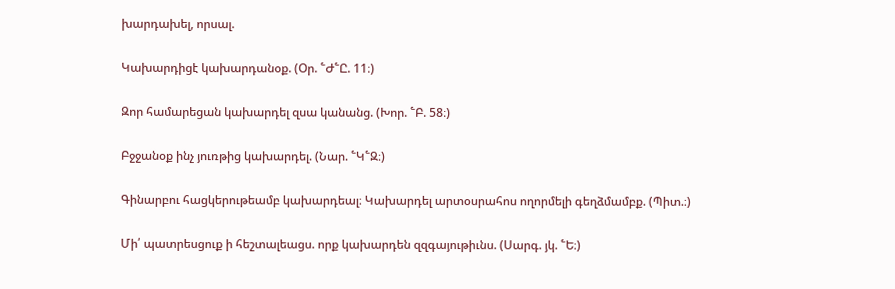խարդախել, որսալ.

Կախարդիցէ կախարդանօք. (Օր. ՟Ժ՟Ը. 11։)

Զոր համարեցան կախարդել զսա կանանց. (Խոր. ՟Բ. 58։)

Բջջանօք ինչ յուռթից կախարդել. (Նար. ՟Կ՟Զ։)

Գինարբու հացկերութեամբ կախարդեալ։ Կախարդել արտօսրահոս ողորմելի գեղձմամբք. (Պիտ.։)

Մի՛ պատրեսցուք ի հեշտալեացս. որք կախարդեն զզգայութիւնս. (Սարգ. յկ. ՟Ե։)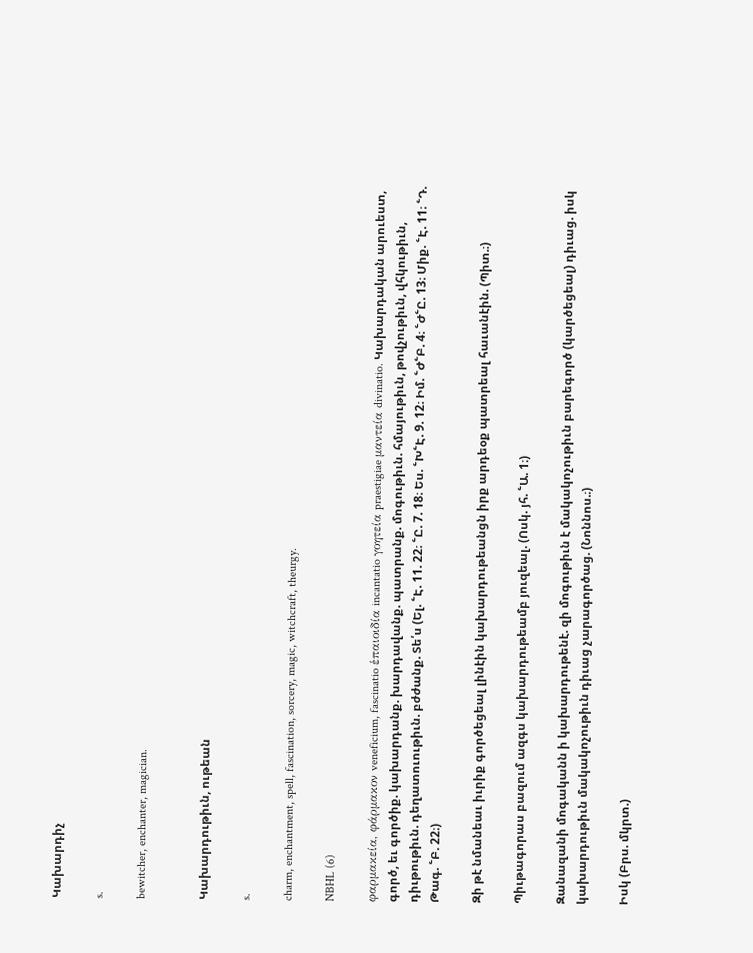Կախարդիչ

s.

bewitcher, enchanter, magician.


Կախարդութիւն, ութեան

s.

charm, enchantment, spell, fascination, sorcery, magic, witchcraft, theurgy.

NBHL (6)

φαρμακεία, φάρμακον veneficium, fascinatio ἑπαιοιδία incantatio γοητεία praestigiae μαντεία divinatio. Կախարդական արուեստ, գործ, եւ գործիք. կախարդանք. խարդավանք. պատրանք. մոգութիւն. հմայութիւն, թովչութիւն, վհկութիւն, դիւթութիւն. դեղատուութիւն. բժժանք. Տե՛ս (Ել. ՟Է. 11. 22։ ՟Ը. 7. 18։ Ես. ՟Խ՟Է. 9. 12։ Իմ. ՟Ժ՟Բ. 4։ ՟Ժ՟Ը. 13։ Միք. ՟Է. 11։ ՟Դ. Թագ. ՟Բ. 22։)

Զի թէ նմանեաւ իւրիք գործեցեալ լինէին կախարդութեանցն իրք արդեօք պատրեալ հաւանէին. (Պիտ.։)

Պիւթագորաս բազում ազգս կախարդութեամբ յուզեալ. (Ոսկ. յհ. ՟Ա. 1։)

Զանազանի մոգականն ի կախարդութենէ. զի մոգութիւն է մակակոչութիւն բարեգործ (կարծեցեալ) դիւաց. իսկ կախարդութիւն մակակոչութիւն դիւաց չարագործաց. (Նոննոս.։)

Իսկ (Բրս. մկրտ.)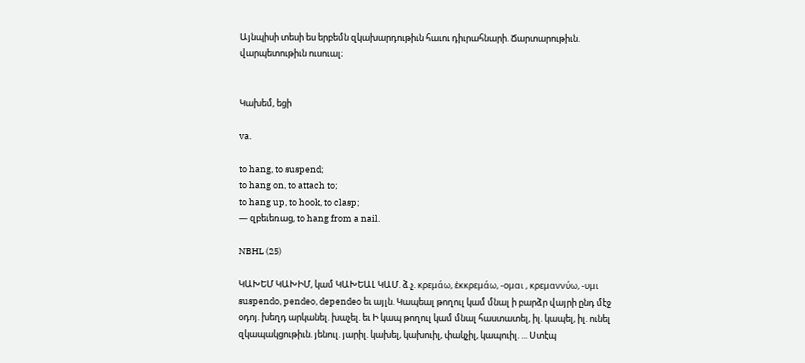Այնպիսի տեսի ես երբեմն զկախարդութիւն հաւու դիւրահնարի. Ճարտարութիւն. վարպետութիւն ուսուալ։


Կախեմ, եցի

va.

to hang, to suspend;
to hang on, to attach to;
to hang up, to hook, to clasp;
— զբեւեռաց, to hang from a nail.

NBHL (25)

ԿԱԽԵՄ ԿԱԽԻՄ, կամ ԿԱԽԵԱԼ ԿԱՄ. ձ.չ. κρεμάω, ἑκκρεμάω, -ομαι , κρεμαννύω, -υμι suspendo, pendeo, dependeo եւ այլն. Կապեալ թողուլ կամ մնալ ի բարձր վայրի ընդ մէջ օդոյ. խեղդ արկանել. խաչել. եւ Ի կապ թողուլ կամ մնալ հաստատել, իլ. կապել, իլ. ունել զկապակցութիւն. յենուլ. յարիլ. կախել, կախուիլ, փակչիլ, կապուիլ. ... Ստէպ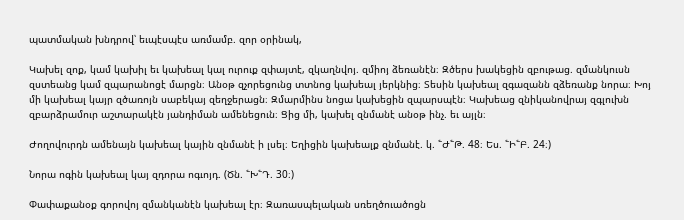պատմական խնդրով՝ եւպէսպէս առմամբ. զոր օրինակ,

Կախել զոք, կամ կախիլ եւ կախեալ կալ ուրուք զփայտէ, զկաղնվոյ. զմիոյ ձեռանէն։ Զծերս խակեցին զբութաց. զմանկուսն զստեանց կամ զպարանոցէ մարցն։ Անօթ զչորեցունց տտնոց կախեալ յերկնից։ Տեսին կախեալ զգազանն զձեռանք նորա։ Խոյ մի կախեալ կայր զծառոյն սաբեկայ զեղջերացն։ Զմարմինս նոցա կախեցին զպարսպէն։ Կախեաց զնիկանովրայ զգլուխն զբարձրամուր աշտարակէն յանդիման ամենեցուն։ Ցից մի, կախել զնմանէ անօթ ինչ. եւ այլն։

Ժողովուրդն ամենայն կախեալ կային զնմանէ ի լսել։ Եղիցին կախեալք զնմանէ. կ. ՟Ժ՟Թ. 48։ Ես. ՟Ի՟Բ. 24։)

Նորա ոգին կախեալ կայ զդորա ոգւոյդ. (Ծն. ՟Խ՟Դ. 30։)

Փափաքանօք գորովոյ զմանկանէն կախեալ էր։ Զառասպելական սռեղծուածոցն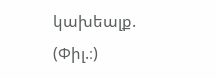կախեալք. (Փիլ.։)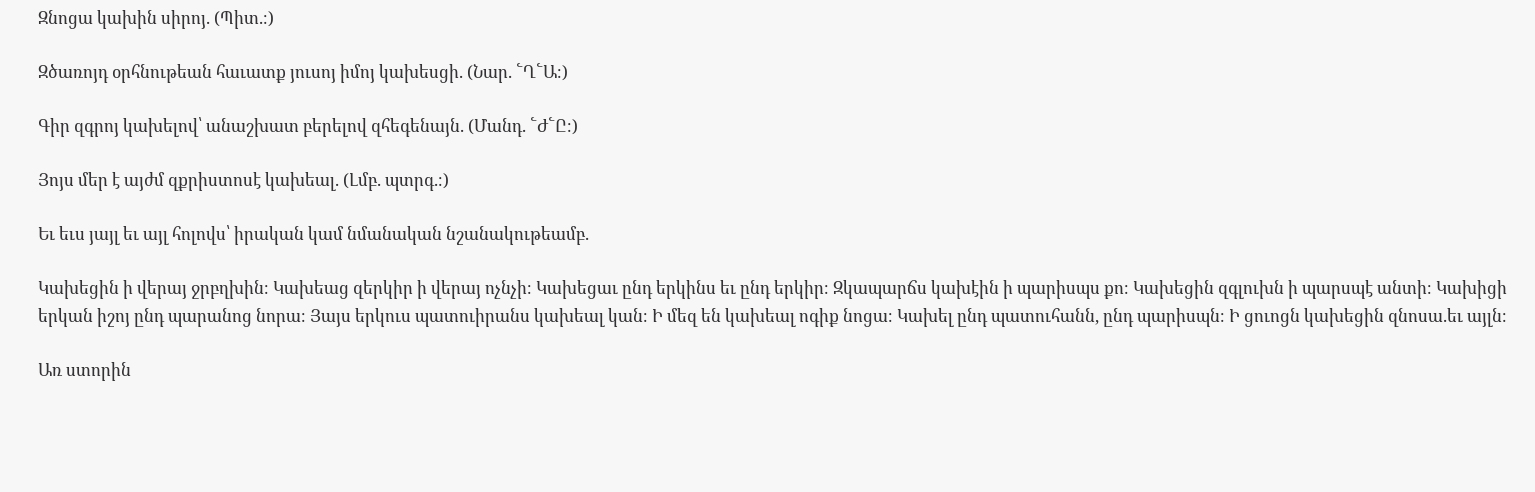Զնոցա կախին սիրոյ. (Պիտ.։)

Զծառոյդ օրհնութեան հաւատք յուսոյ իմոյ կախեսցի. (Նար. ՟Ղ՟Ա։)

Գիր զգրոյ կախելով՝ անաշխատ բերելով զհեգենայն. (Մանդ. ՟Ժ՟Ը։)

Յոյս մեր է այժմ զքրիստոսէ կախեալ. (Լմբ. պտրգ.։)

Եւ եւս յայլ եւ այլ հոլովս՝ իրական կամ նմանական նշանակութեամբ.

Կախեցին ի վերայ ջրբղխին։ Կախեաց զերկիր ի վերայ ոչնչի։ Կախեցաւ ընդ երկինս եւ ընդ երկիր։ Զկապարճս կախէին ի պարիսպս քո։ Կախեցին զգլուխն ի պարսպէ անտի։ Կախիցի երկան իշոյ ընդ պարանոց նորա։ Յայս երկուս պատուիրանս կախեալ կան։ Ի մեզ են կախեալ ոգիք նոցա։ Կախել ընդ պատուհանն, ընդ պարիսպն։ Ի ցուոցն կախեցին զնոսա.եւ այլն։

Առ ստորին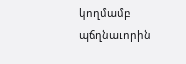կողմամբ պճղնաւորին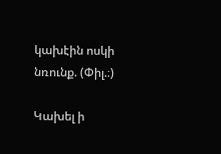կախէին ոսկի նռունք. (Փիլ.։)

Կախել ի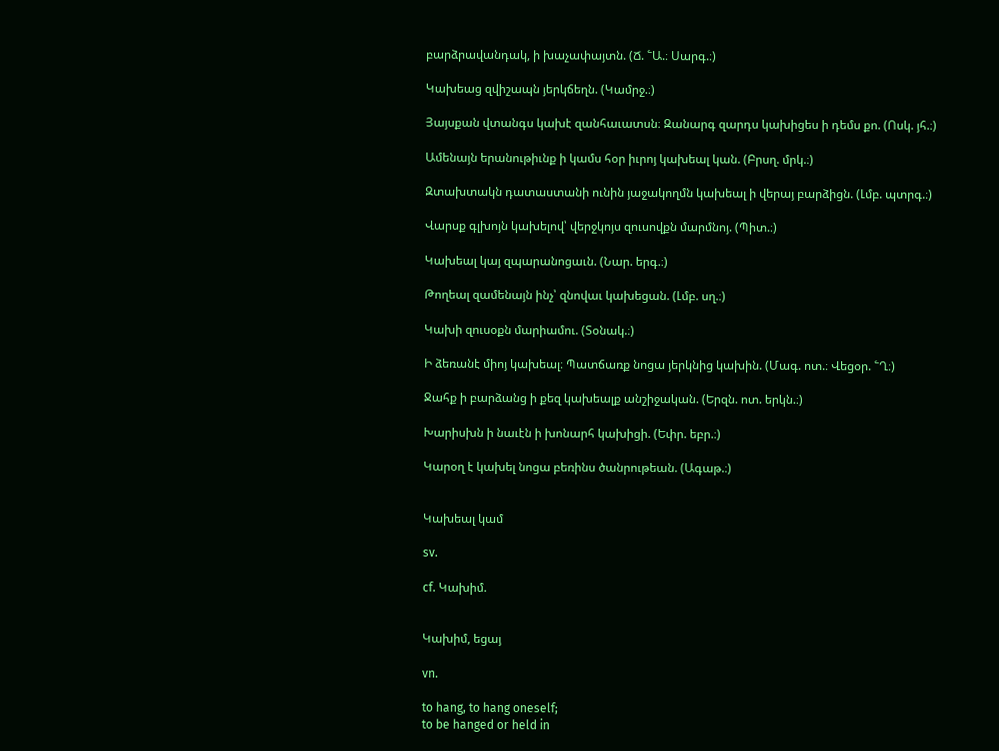բարձրավանդակ, ի խաչափայտն. (Ճ. ՟Ա.։ Սարգ.։)

Կախեաց զվիշապն յերկճեղն. (Կամրջ.։)

Յայսքան վտանգս կախէ զանհաւատսն։ Զանարգ զարդս կախիցես ի դեմս քո. (Ոսկ. յհ.։)

Ամենայն երանութիւնք ի կամս հօր իւրոյ կախեալ կան. (Բրսղ. մրկ.։)

Զտախտակն դատաստանի ունին յաջակողմն կախեալ ի վերայ բարձիցն. (Լմբ. պտրգ.։)

Վարսք գլխոյն կախելով՝ վերջկոյս զուսովքն մարմնոյ. (Պիտ.։)

Կախեալ կայ զպարանոցաւն. (Նար. երգ.։)

Թողեալ զամենայն ինչ՝ զնովաւ կախեցան. (Լմբ. սղ.։)

Կախի զուսօքն մարիամու. (Տօնակ.։)

Ի ձեռանէ միոյ կախեալ։ Պատճառք նոցա յերկնից կախին. (Մագ. ոտ.։ Վեցօր. ՟Ղ։)

Ջահք ի բարձանց ի քեզ կախեալք անշիջական. (Երզն. ոտ. երկն.։)

Խարիսխն ի նաւէն ի խոնարհ կախիցի. (Եփր. եբր.։)

Կարօղ է կախել նոցա բեռինս ծանրութեան. (Ագաթ.։)


Կախեալ կամ

sv.

cf. Կախիմ.


Կախիմ, եցայ

vn.

to hang, to hang oneself;
to be hanged or held in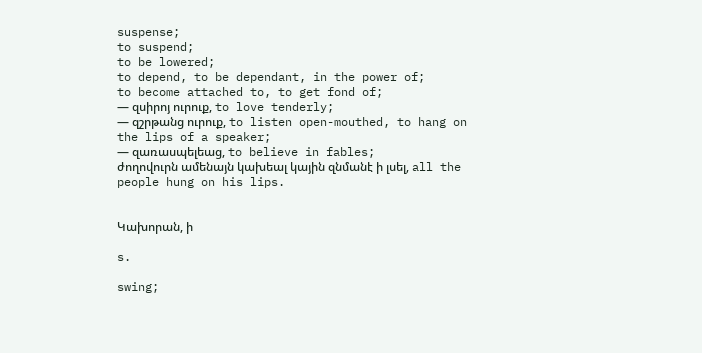suspense;
to suspend;
to be lowered;
to depend, to be dependant, in the power of;
to become attached to, to get fond of;
— զսիրոյ ուրուք, to love tenderly;
— զշրթանց ուրուք, to listen open-mouthed, to hang on the lips of a speaker;
— զառասպելեաց, to believe in fables;
ժողովուրն ամենայն կախեալ կային զնմանէ ի լսել, all the people hung on his lips.


Կախորան, ի

s.

swing;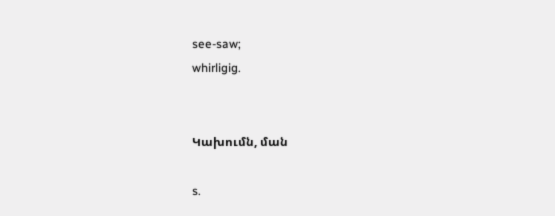see-saw;
whirligig.


Կախումն, ման

s.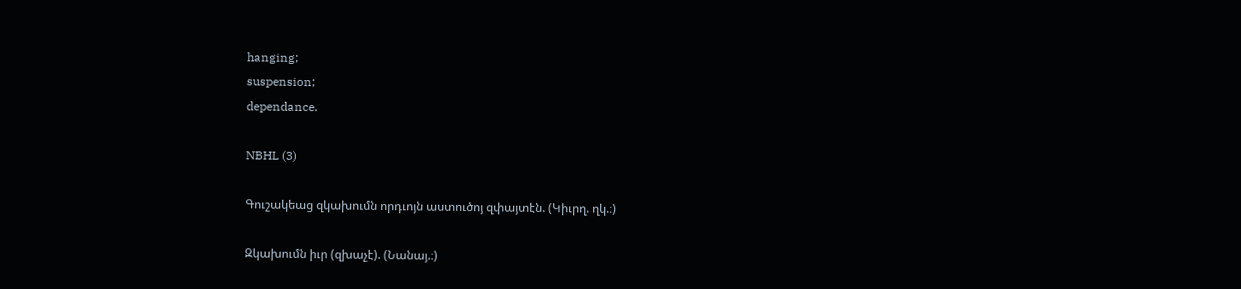hanging;
suspension;
dependance.

NBHL (3)

Գուշակեաց զկախումն որդւոյն աստուծոյ զփայտէն. (Կիւրղ. ղկ.։)

Զկախումն իւր (զխաչէ). (Նանայ.։)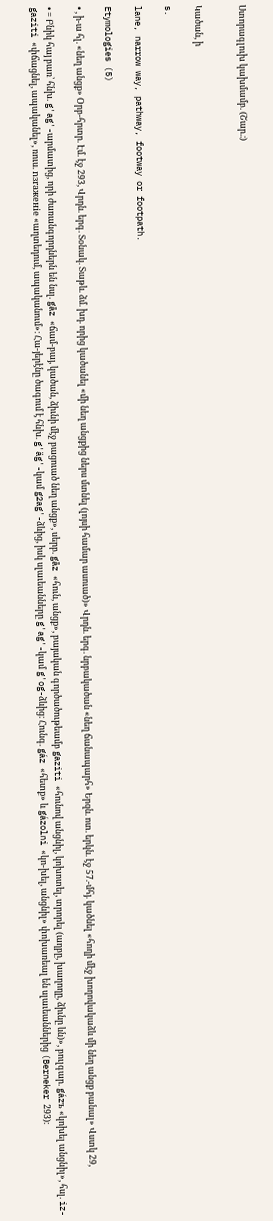Ստորագլուխ կախմամբ. (Շար.։)


Կածան, ի

s.

lane, narrow way, pathway, footway or footpath.

Etymologies (5)

• , ի-ա հլ. «նեղ անցք» Օրբ-հրտր. Էմ. էջ 293, Վրդն. երգ. Տօնակ. Տաթև. ձմ. խդ. որից կածանել «մի նեղ անցքից ներս մտնել (լոյսի համար ասուած)» Վրդն. երգ. նրբակածան «նեղ ճանապարհ» Երզն. ոտ. երկն. էջ 57.-մհյ. կածնել «հողի մէջ խողովակաձև մի նեղ անցք բանալ» Վստկ 29,

• = Բնիկ հայ բառ՝ հնխ. g'ag'-արմատից, որի ժառանգորդներն են նսլ. gāz «ճամ-բայ, կածան, ձիւնի մէջ բացուած նեղ անցք», սերբ. gāz «հուն, անցք», բայական գործածութեամբ gaziti «հունով անցնիլ, կոխոտել, տրորել (աղբը, խաղողը, ձիւնը ևն)», բուլգար. gázъ «կոխել անցնիլ», հսլ. iz-gaziti «փճացնել, ապականել», ռուս. nзraжeнie «աղտեդում, ապականում»։ Հա-յերէնը ծագում է հնխ. g'äg'-կամ g2ag'-ձևից, իսկ սլաւեանները g'ag'-կամ g'og-ձևից։ Հունգ. gáz «հետք» և gázolni «կո-խել, անցնիլ» փոխառեալ են սլաւեաններից (Berneker 293)։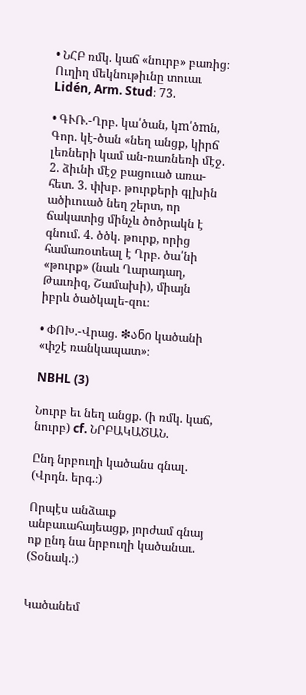• ՆՀԲ ռմկ. կաճ «նուրբ» բառից։ Ուղիղ մեկնութիւնը տուաւ Lidén, Arm. Stud։ 73.

• ԳՒՌ.-Ղրբ. կա՛ծան, կm՛ծmն, Գոր. կէ-ծան «նեղ անցք, կիրճ լեռների կամ ան-ռառնեռի մէջ. 2. ձիւնի մէջ բացուած առա-հետ. 3. փխբ. թուրքերի գլխին ածիւուած նեղ շերտ, որ ճակատից մինչև ծոծրակն է գնում. 4. ծծկ. թուրք, որից համառօտեալ է Ղրբ. ծա՛նի «թուրք» (նաև Ղարադաղ, Թաւռիզ, Շամախի), միայն իբրև ծածկալե-զու։

• ՓՈԽ.-Վրաց. ❇ანი կածանի «փշէ ռանկապատ»։

NBHL (3)

Նուրբ եւ նեղ անցք. (ի ռմկ. կաճ, նուրբ) cf. ՆՐԲԱԿԱԾԱՆ.

Ընդ նրբուղի կածանս գնալ. (Վրդն. երգ.։)

Որպէս անձաւք անբաւահայեացք, յորժամ գնայ ոք ընդ նա նրբուղի կածանաւ. (Տօնակ.։)


Կածանեմ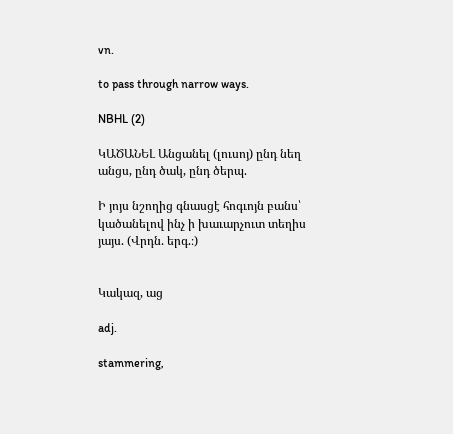vn.

to pass through narrow ways.

NBHL (2)

ԿԱԾԱՆԵԼ Անցանել (լուսոյ) ընդ նեղ անցս, ընդ ծակ, ընդ ծերպ.

Ի յոյս նշողից գնասցէ հոգւոյն բանս՝ կածանելով ինչ ի խաւարչուտ տեղիս յայս. (Վրդն. երգ.։)


Կակազ, աց

adj.

stammering,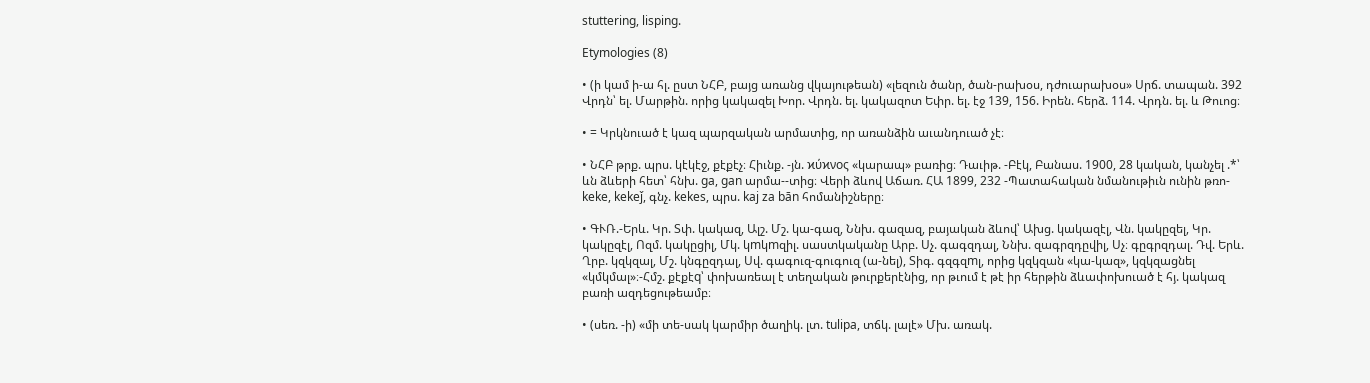stuttering, lisping.

Etymologies (8)

• (ի կամ ի-ա հլ. ըստ ՆՀԲ, բայց առանց վկայութեան) «լեզուն ծանր, ծան-րախօս, դժուարախօս» Սրճ. տապան. 392 Վրդն՝ ել. Մարթին. որից կակազել Խոր. Վրդն. ել. կակազոտ Եփր. ել. էջ 139, 156. Իրեն. հերձ. 114. Վրդն. ել. և Թուոց։

• = Կրկնուած է կազ պարզական արմատից, որ առանձին աւանդուած չէ։

• ՆՀԲ թրք. պրս. կէկէջ, քէքէչ։ Հիւնք. -յն. ϰύϰνος «կարապ» բառից։ Դաւիթ. -Բէկ, Բանաս. 1900, 28 կական, կանչել .*՝ ևն ձևերի հետ՝ հնխ. ga, gan արմա--տից։ Վերի ձևով Աճառ. ՀԱ 1899, 232 -Պատահական նմանութիւն ունին թռո-keke, kekeǰ, գնչ. kekes, պրս. kaj za bān հոմանիշները։

• ԳՒՌ.-Երև. Կր. Տփ. կակազ, Ալշ. Մշ. կա-գազ, Ննխ. գազազ, բայական ձևով՝ Ախց. կակազէլ, Վն. կակըզել, Կր. կակըզէլ, Ոզմ. կակըցիլ, Մկ. կmկmզիլ. սաստկականը Արբ. Սչ. գագզդալ, Ննխ. զագրզդըվիլ, Սչ։ գըգրզդալ. Դվ. Երև. Ղրբ. կզկզալ, Մշ. կնգըզդալ, Սվ. գագուզ-գուգուզ (ա-նել), Տիգ. գզգզmլ, որից կզկզան «կա-կազ», կզկզացնել «կմկմալ»։-Հմշ. քէքէq՝ փոխառեալ է տեղական թուրքերէնից, որ թւում է թէ իր հերթին ձևափոխուած է հյ. կակազ բառի ազդեցութեամբ։

• (սեռ. -ի) «մի տե-սակ կարմիր ծաղիկ. լտ. tulipa, տճկ. լալէ» Մխ. առակ.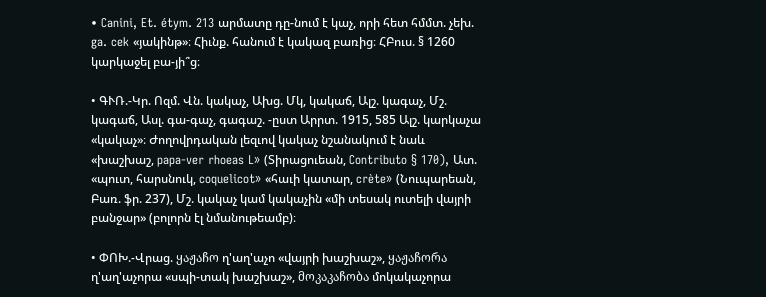• Canini, Et. étym. 213 արմատը դը-նում է կաչ, որի հետ հմմտ. չեխ. ga. cek «յակինթ»։ Հիւնք. հանում է կակազ բառից։ ՀԲուս. § 1260 կարկաջել բա-յի՞ց։

• ԳՒՌ.-Կր. Ոզմ. Վն. կակաչ, Ախց. Մկ, կակաճ, Ալշ. կագաչ, Մշ. կագաճ, Ասլ. գա-գաչ, գագաշ. -ըստ Արրտ. 1915, 585 Ալշ. կարկաչա «կակաչ»։ Ժողովրդական լեզւով կակաչ նշանակում է նաև «խաշխաշ, papa-ver rhoeas L» (Տիրացուեան, Contributo § 170), Ատ. «պուտ, հարսնուկ, coquelicot» «հաւի կատար, crète» (Նուպարեան, Բառ. ֆր. 237), Մշ. կակաչ կամ կակաչին «մի տեսակ ուտելի վայրի բանջար» (բոլորն էլ նմանութեամբ)։

• ՓՈԽ.-Վրաց. ყაჟაჩო ղ'աղ'աչո «վայրի խաշխաշ», ყაჟაჩორა ղ'աղ'աչորա «սպի-տակ խաշխաշ», მოკაკაჩობა մոկակաչորա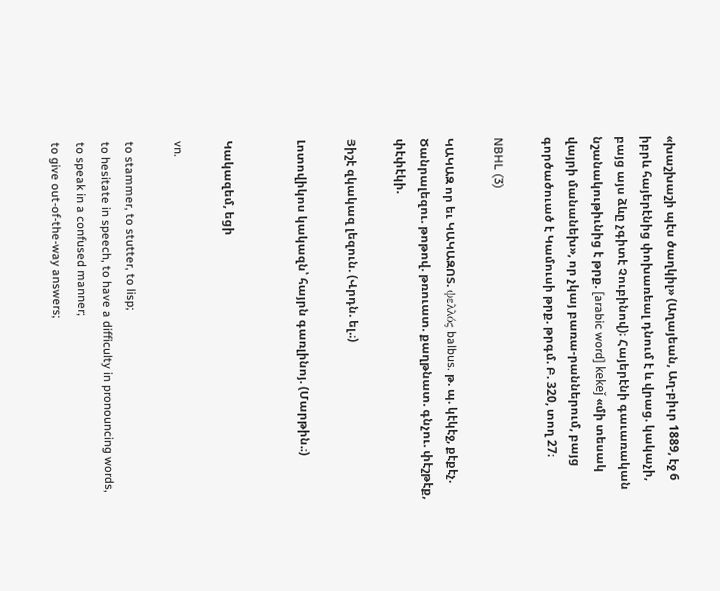«խաշխաշի պէս ծաղկիլ» (Աղայեան, Աղ-բիւր 1889, էջ 6 իբրև հայերէնից փոխառեալ դնում է և վրաց. կակաչի, բայց այս ձևը չգիտէ Չուբինով)։ Հայերէնի գաւառական նշանակութիւնից է թրք. [arabic word] kekeǰ «մի տեսակ վայրի մանանեխ», որ չկայ բառա-րաններում, բայց գործածուած է Կամուսի թրք. թրգմ. Բ. 320, տող 27։

NBHL (3)

ԿԱԿԱԶ որ եւ ԿԱԿԱԶՈՏ. ψελλός balbus. թ. պ. կէկէջ, քէքէչ. Ծանրալեզու. թոթով. թռուատ. քաղթնատ. գնչու. փէշթէք, փէփէկի.

Յիշէ զկակազ լեզուն. (Վրդն. ել.։)

Լոտովիկոս կակազն՝ հայրն գառլինոյ. (Մարթին.։)


Կակազեմ, եցի

vn.

to stammer, to stutter, to lisp;
to hesitate in speech, to have a difficulty in pronouncing words, to speak in a confused manner;
to give out-of-the-way answers;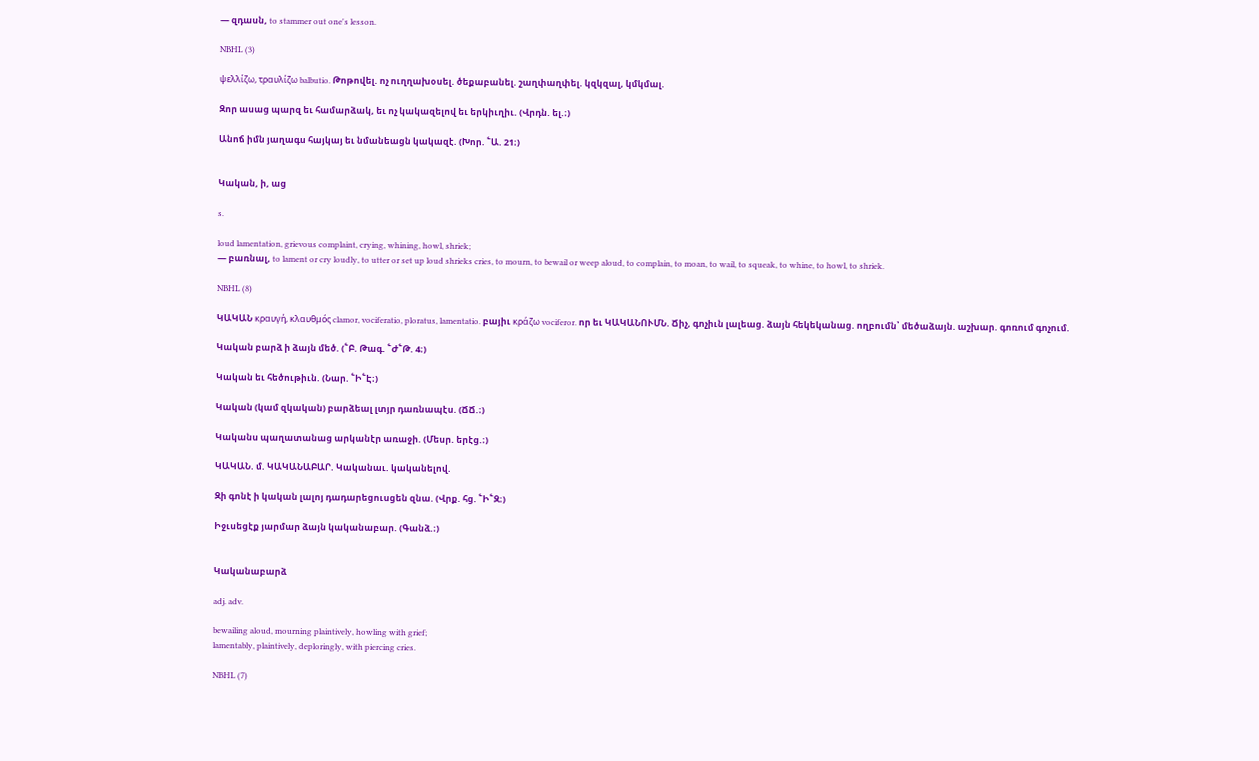— զդասն, to stammer out one's lesson.

NBHL (3)

ψελλίζω, τραυλίζω balbutio. Թոթովել. ոչ ուղղախօսել. ծեքաբանել. շաղփաղփել. կզկզալ, կմկմալ.

Զոր ասաց պարզ եւ համարձակ, եւ ոչ կակազելով եւ երկիւղիւ. (Վրդն. ել.։)

Անոճ իմն յաղագս հայկայ եւ նմանեացն կակազէ. (Խոր. ՟Ա. 21։)


Կական, ի, աց

s.

loud lamentation, grievous complaint, crying, whining, howl, shriek;
— բառնալ, to lament or cry loudly, to utter or set up loud shrieks cries, to mourn, to bewail or weep aloud, to complain, to moan, to wail, to squeak, to whine, to howl, to shriek.

NBHL (8)

ԿԱԿԱՆ κραυγή, κλαυθμός clamor, vociferatio, ploratus, lamentatio. բայիւ κράζω vociferor. որ եւ ԿԱԿԱՆՈՒՄՆ. Ճիչ, գոչիւն լալեաց. ձայն հեկեկանաց. ողբումն՝ մեծաձայն. աշխար. գոռում գոչում.

Կական բարձ ի ձայն մեծ. (՟Բ. Թագ. ՟Ժ՟Թ. 4։)

Կական եւ հեծութիւն. (Նար. ՟Ի՟Է։)

Կական (կամ զկական) բարձեալ լտյր դառնապէս. (ՃՃ.։)

Կականս պաղատանաց արկանէր առաջի. (Մեսր. երէց.։)

ԿԱԿԱՆ. մ. ԿԱԿԱՆԱԲԱՐ. Կականաւ. կականելով.

Զի գոնէ ի կական լալոյ դադարեցուսցեն զնա. (Վրք. հց. ՟Ի՟Զ։)

Իջւսեցէք յարմար ձայն կականաբար. (Գանձ.։)


Կականաբարձ

adj. adv.

bewailing aloud, mourning plaintively, howling with grief;
lamentably, plaintively, deploringly, with piercing cries.

NBHL (7)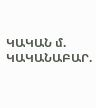ԿԱԿԱՆ մ. ԿԱԿԱՆԱԲԱՐ.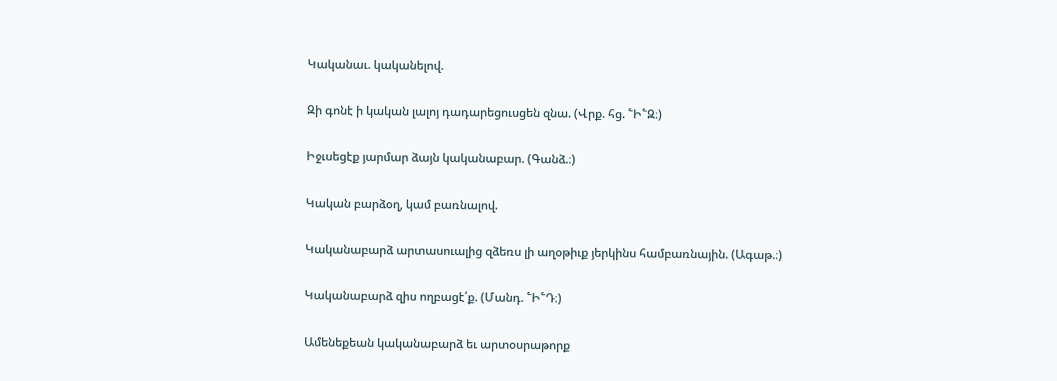Կականաւ. կականելով.

Զի գոնէ ի կական լալոյ դադարեցուսցեն զնա. (Վրք. հց. ՟Ի՟Զ։)

Իջւսեցէք յարմար ձայն կականաբար. (Գանձ.։)

Կական բարձօղ, կամ բառնալով.

Կականաբարձ արտասուալից զձեռս լի աղօթիւք յերկինս համբառնային. (Ագաթ.։)

Կականաբարձ զիս ողբացէ՛ք. (Մանդ. ՟Ի՟Դ։)

Ամենեքեան կականաբարձ եւ արտօսրաթորք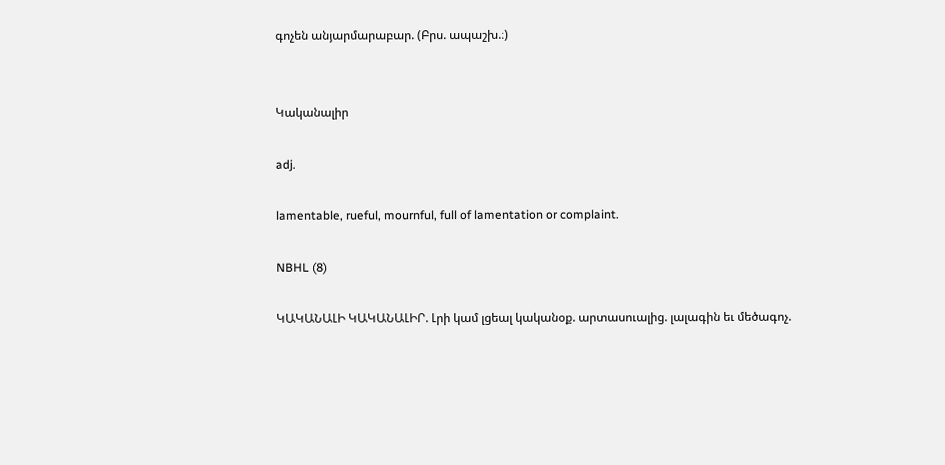գոչեն անյարմարաբար. (Բրս. ապաշխ.։)


Կականալիր

adj.

lamentable, rueful, mournful, full of lamentation or complaint.

NBHL (8)

ԿԱԿԱՆԱԼԻ ԿԱԿԱՆԱԼԻՐ. Լրի կամ լցեալ կականօք. արտասուալից. լալագին եւ մեծագոչ.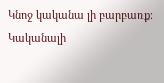Կնոջ կականա լի բարբառք։ Կականալի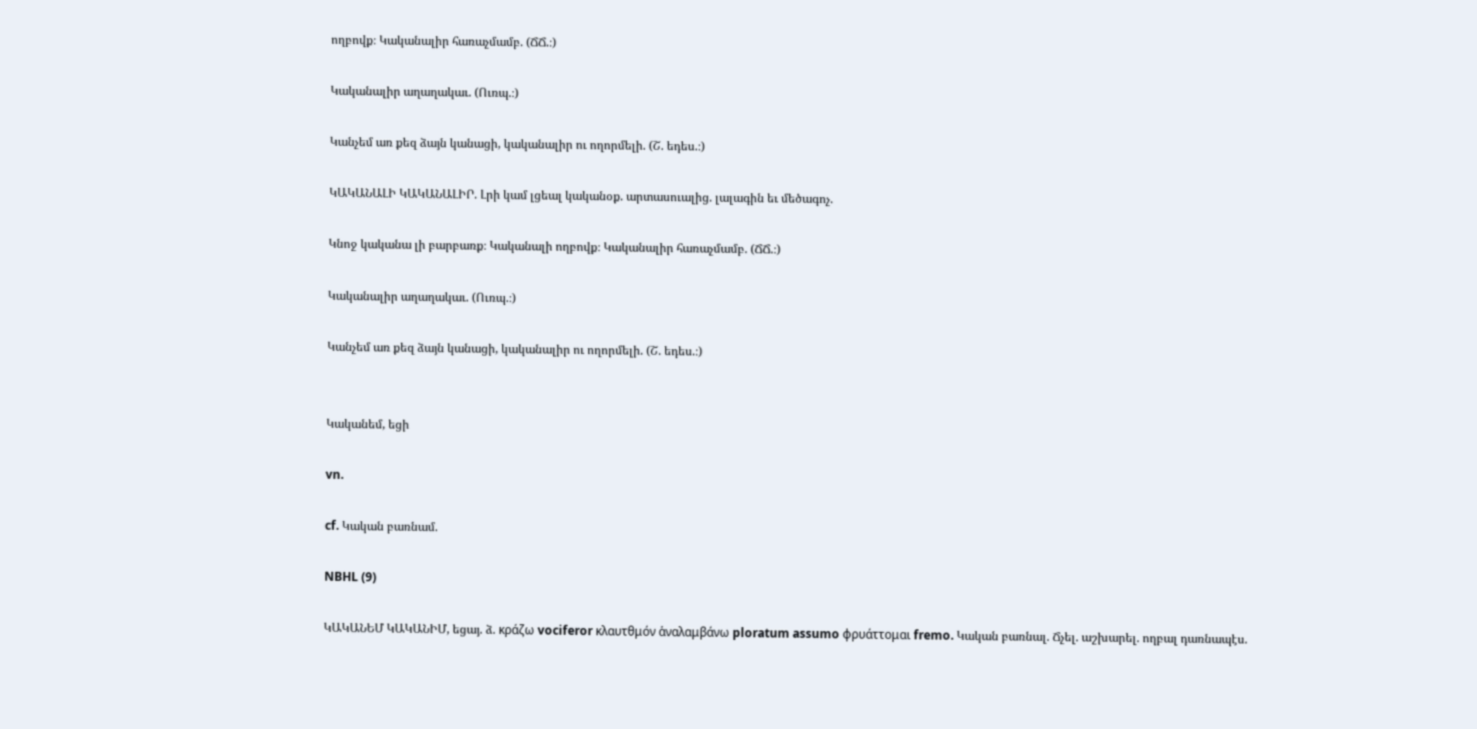ողբովք։ Կականալիր հառաչմամբ. (ՃՃ.։)

Կականալիր աղաղակաւ. (Ուռպ.։)

Կանչեմ առ քեզ ձայն կանացի, կականալիր ու ողորմելի. (Շ. եդես.։)

ԿԱԿԱՆԱԼԻ ԿԱԿԱՆԱԼԻՐ. Լրի կամ լցեալ կականօք. արտասուալից. լալագին եւ մեծագոչ.

Կնոջ կականա լի բարբառք։ Կականալի ողբովք։ Կականալիր հառաչմամբ. (ՃՃ.։)

Կականալիր աղաղակաւ. (Ուռպ.։)

Կանչեմ առ քեզ ձայն կանացի, կականալիր ու ողորմելի. (Շ. եդես.։)


Կականեմ, եցի

vn.

cf. Կական բառնամ.

NBHL (9)

ԿԱԿԱՆԵՄ ԿԱԿԱՆԻՄ, եցայ. ձ. κράζω vociferor κλαυτθμόν ἁναλαμβάνω ploratum assumo φρυάττομαι fremo. Կական բառնալ. Ճչել. աշխարել. ողբալ դառնապէս.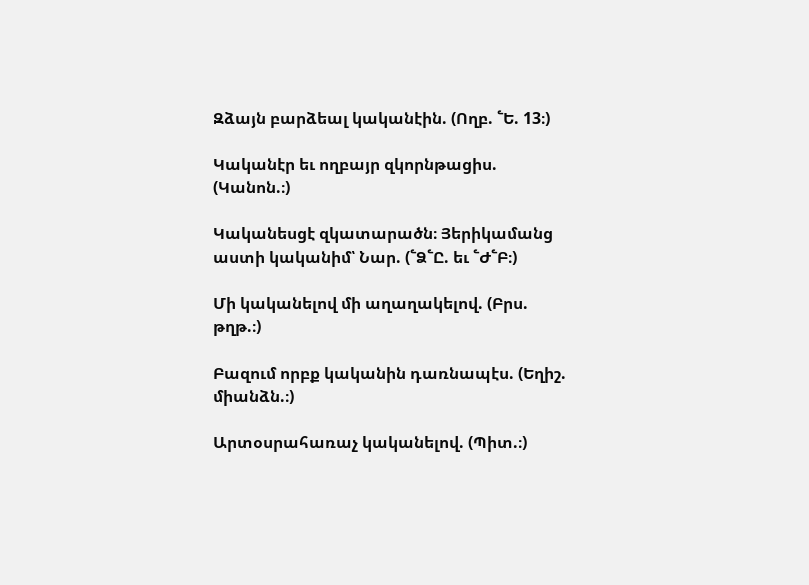Զձայն բարձեալ կականէին. (Ողբ. ՟Ե. 13։)

Կականէր եւ ողբայր զկորնթացիս. (Կանոն.։)

Կականեսցէ զկատարածն։ Յերիկամանց աստի կականիմ՝ Նար. (՟Ձ՟Ը. եւ ՟Ժ՟Բ։)

Մի կականելով մի աղաղակելով. (Բրս. թղթ.։)

Բազում որբք կականին դառնապէս. (Եղիշ. միանձն.։)

Արտօսրահառաչ կականելով. (Պիտ.։)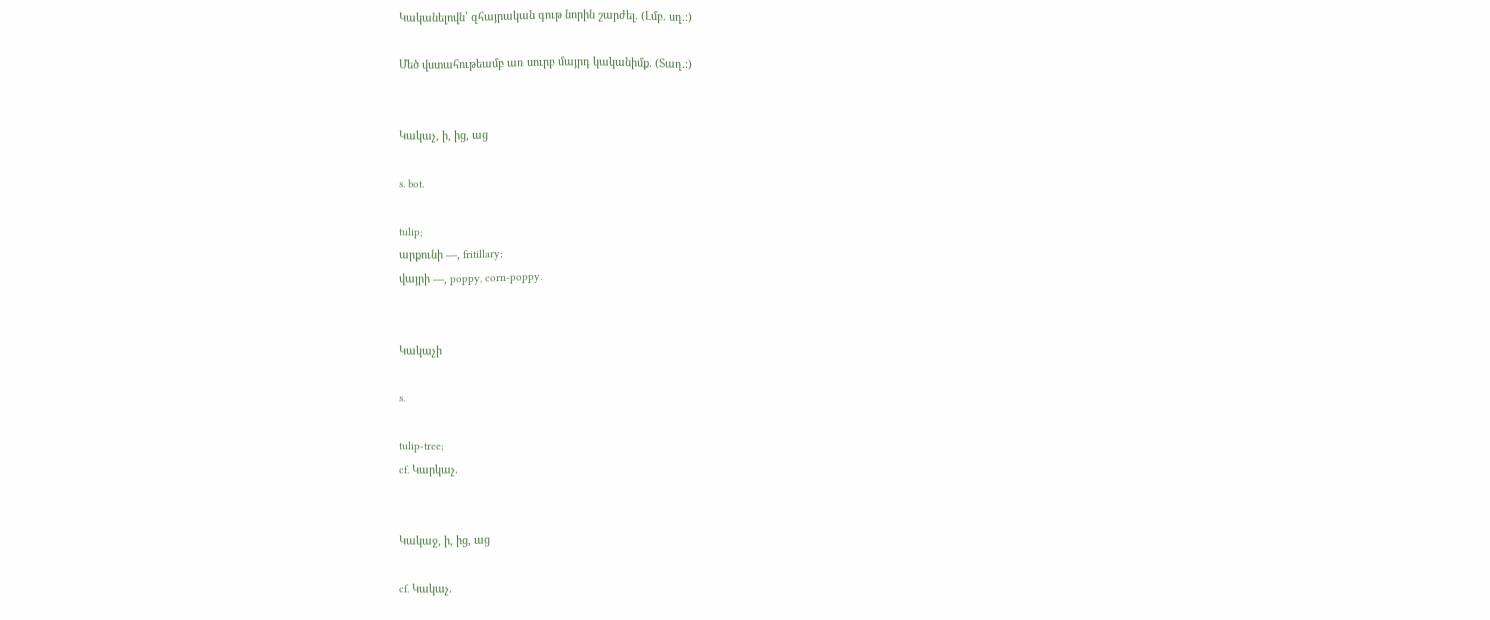Կականելովն՝ զհայրական գութ նորին շարժել. (Լմբ. սղ.։)

Մեծ վստահութեամբ առ սուրբ մայրդ կականիմք. (Տաղ.։)


Կակաչ, ի, ից, աց

s. bot.

tulip;
արքունի —, fritillary;
վայրի —, poppy, corn-poppy.


Կակաչի

s.

tulip-tree;
cf. Կարկաչ.


Կակաջ, ի, ից, աց

cf. Կակաչ.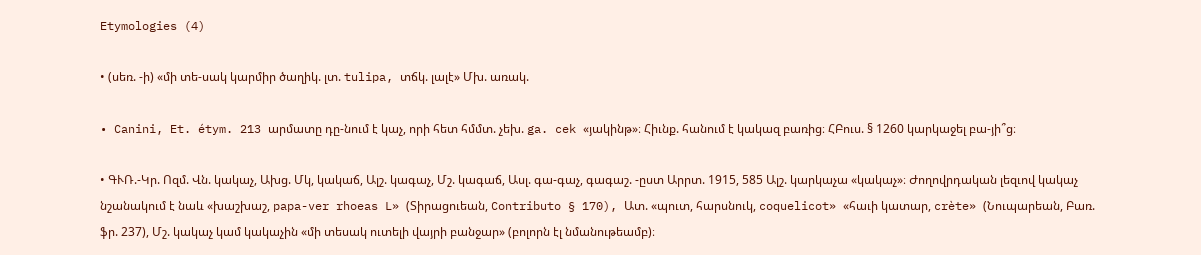Etymologies (4)

• (սեռ. -ի) «մի տե-սակ կարմիր ծաղիկ. լտ. tulipa, տճկ. լալէ» Մխ. առակ.

• Canini, Et. étym. 213 արմատը դը-նում է կաչ, որի հետ հմմտ. չեխ. ga. cek «յակինթ»։ Հիւնք. հանում է կակազ բառից։ ՀԲուս. § 1260 կարկաջել բա-յի՞ց։

• ԳՒՌ.-Կր. Ոզմ. Վն. կակաչ, Ախց. Մկ, կակաճ, Ալշ. կագաչ, Մշ. կագաճ, Ասլ. գա-գաչ, գագաշ. -ըստ Արրտ. 1915, 585 Ալշ. կարկաչա «կակաչ»։ Ժողովրդական լեզւով կակաչ նշանակում է նաև «խաշխաշ, papa-ver rhoeas L» (Տիրացուեան, Contributo § 170), Ատ. «պուտ, հարսնուկ, coquelicot» «հաւի կատար, crète» (Նուպարեան, Բառ. ֆր. 237), Մշ. կակաչ կամ կակաչին «մի տեսակ ուտելի վայրի բանջար» (բոլորն էլ նմանութեամբ)։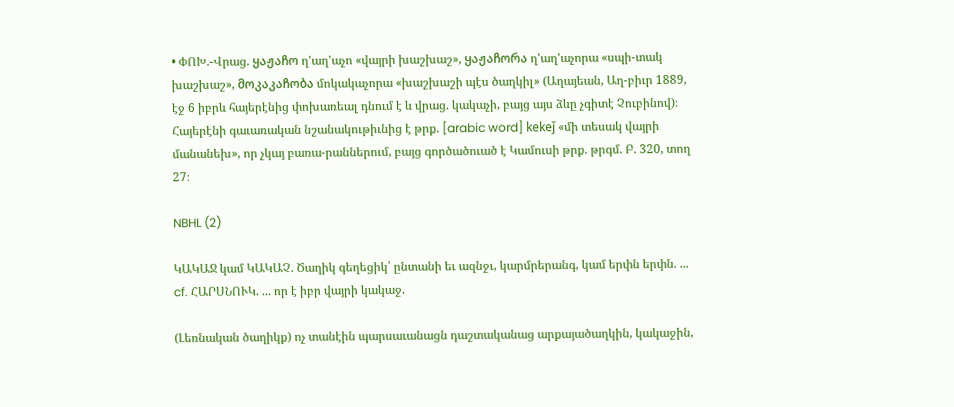• ՓՈԽ.-Վրաց. ყაჟაჩო ղ'աղ'աչո «վայրի խաշխաշ», ყაჟაჩორა ղ'աղ'աչորա «սպի-տակ խաշխաշ», მოკაკაჩობა մոկակաչորա «խաշխաշի պէս ծաղկիլ» (Աղայեան, Աղ-բիւր 1889, էջ 6 իբրև հայերէնից փոխառեալ դնում է և վրաց. կակաչի, բայց այս ձևը չգիտէ Չուբինով)։ Հայերէնի գաւառական նշանակութիւնից է թրք. [arabic word] kekeǰ «մի տեսակ վայրի մանանեխ», որ չկայ բառա-րաններում, բայց գործածուած է Կամուսի թրք. թրգմ. Բ. 320, տող 27։

NBHL (2)

ԿԱԿԱՋ կամ ԿԱԿԱՉ. Ծաղիկ գեղեցիկ՝ ընտանի եւ ազնջւ, կարմրերանգ, կամ երփն երփն. ... cf. ՀԱՐՍՆՈՒԿ. ... որ է իբր վայրի կակաջ.

(Լեռնական ծաղիկք) ոչ տանէին պարսաւանացն դաշտականաց արքայածաղկին, կակաջին,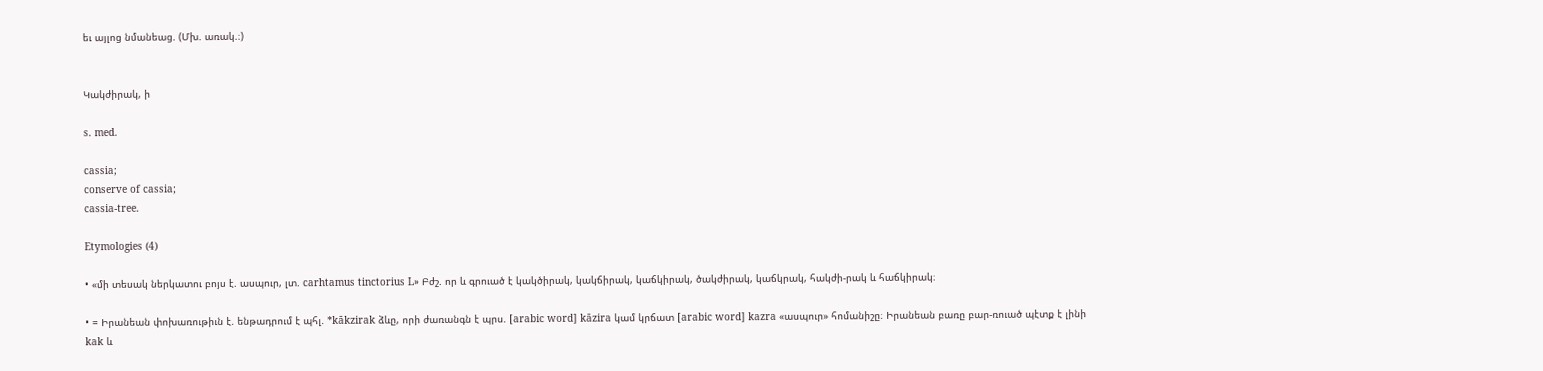եւ այլոց նմանեաց. (Մխ. առակ.։)


Կակժիրակ, ի

s. med.

cassia;
conserve of cassia;
cassia-tree.

Etymologies (4)

• «մի տեսակ ներկատու բոյս է. ասպուր, լտ. carhtamus tinctorius L» Բժշ. որ և գրուած է կակծիրակ, կակճիրակ, կաճկիրակ, ծակժիրակ, կաճկրակ, հակժի-րակ և հաճկիրակ։

• = Իրանեան փոխառութիւն է. ենթադրում է պհլ. *kākzirak ձևը, որի ժառանգն է պրս. [arabic word] kāzira կամ կրճատ [arabic word] kazra «ասպուր» հոմանիշը։ Իրանեան բառը բար-ռուած պէտք է լինի kak և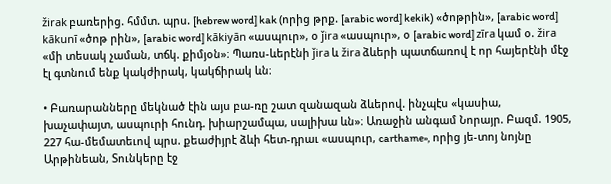žirak բառերից. հմմտ. պրս. [hebrew word] kak (որից թրք. [arabic word] kekik) «ծոթրին», [arabic word] kākunī «ծոթ րին», [arabic word] kākiyān «ասպուր», օ ǰira «ասպուր», օ [arabic word] zīra կամ օ. žira «մի տեսակ չաման, տճկ. քիմյօն»։ Պառս-ևերէնի ǰira և žira ձևերի պատճառով է որ հայերէնի մէջ էլ գտնում ենք կակժիրակ, կակճիրակ ևն։

• Բառարանները մեկնած էին այս բա-ռը շատ զանազան ձևերով. ինչպէս «կասիա, խաչափայտ, ասպուրի հունդ. խիարշամպա, սալիխա ևն»։ Առաջին անգամ Նորայր. Բազմ. 1905, 227 հա-մեմատեւով պրս. քեաժիյրէ ձևի հետ-դրաւ «ասպուր, carthame», որից յե-տոյ նոյնը Արթինեան, Տունկերը էջ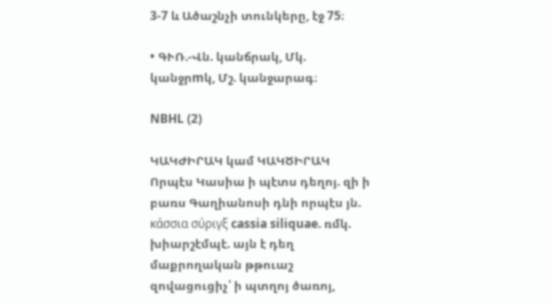3-7 և Ածաշնչի տունկերը, էջ 75։

• ԳՒՌ.-Վն. կանճրակ, Մկ. կանջրmկ, Մշ. կանջարագ։

NBHL (2)

ԿԱԿԺԻՐԱԿ կամ ԿԱԿԾԻՐԱԿ Որպէս Կասիա ի պէտս դեղոյ. զի ի բառս Գաղիանոսի դնի որպէս յն. κάσσια σύριγξ cassia siliquae. ռմկ. խիարշէմպէ. այն է դեղ մաքրողական թթուաշ զովացուցիչ՝ ի պտղոյ ծառոյ,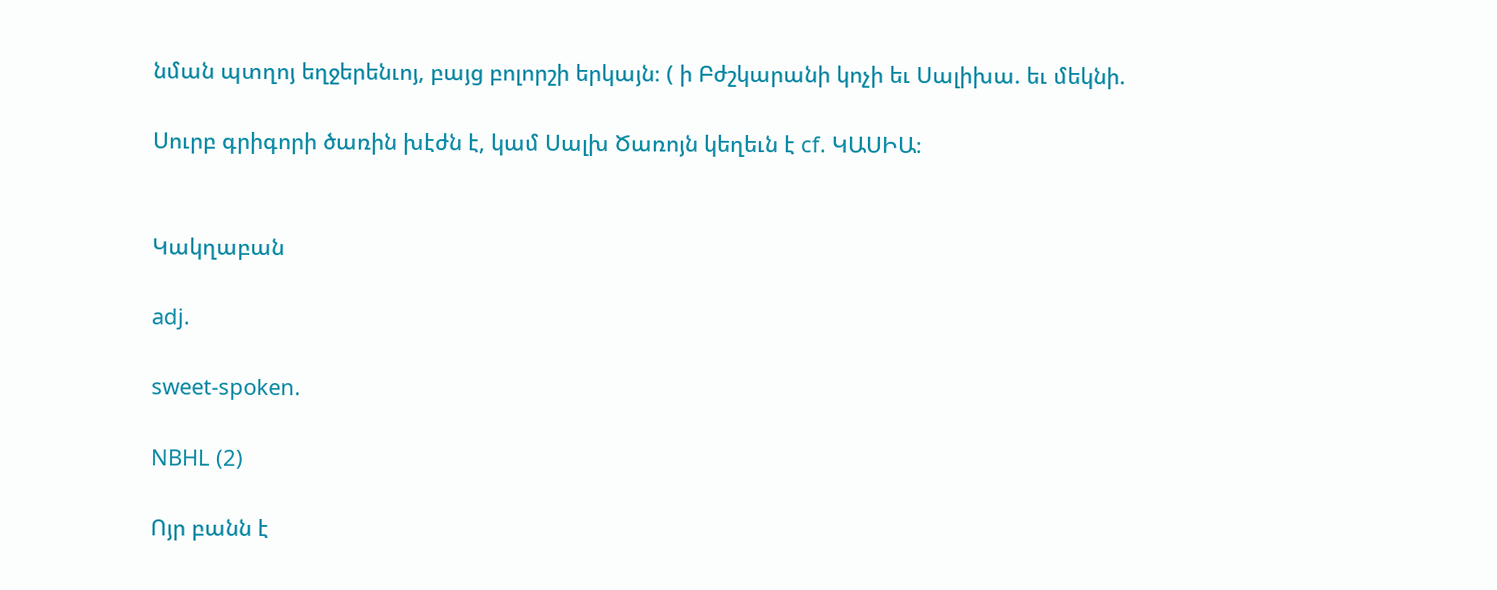նման պտղոյ եղջերենւոյ, բայց բոլորշի երկայն։ ( ի Բժշկարանի կոչի եւ Սալիխա. եւ մեկնի.

Սուրբ գրիգորի ծառին խէժն է, կամ Սալխ Ծառոյն կեղեւն է cf. ԿԱՍԻԱ։


Կակղաբան

adj.

sweet-spoken.

NBHL (2)

Ոյր բանն է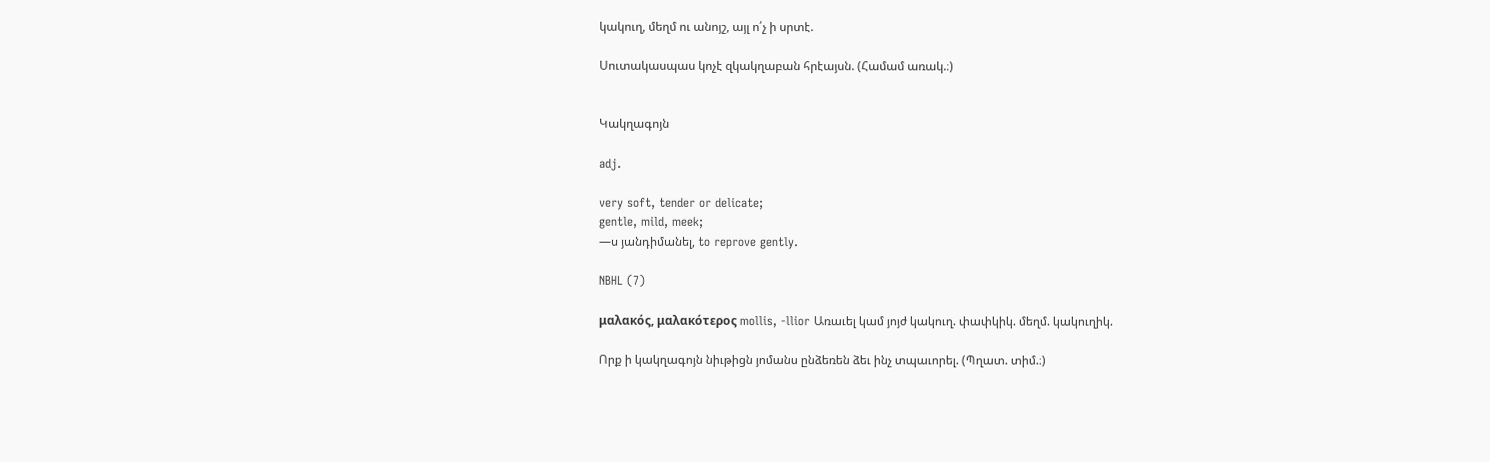կակուղ, մեղմ ու անոյշ, այլ ո՛չ ի սրտէ.

Սուտակասպաս կոչէ զկակղաբան հրէայսն. (Համամ առակ.։)


Կակղագոյն

adj.

very soft, tender or delicate;
gentle, mild, meek;
—ս յանդիմանել, to reprove gently.

NBHL (7)

μαλακός, μαλακότερος mollis, -llior Առաւել կամ յոյժ կակուղ. փափկիկ. մեղմ. կակուղիկ.

Որք ի կակղագոյն նիւթիցն յոմանս ընձեռեն ձեւ ինչ տպաւորել. (Պղատ. տիմ.։)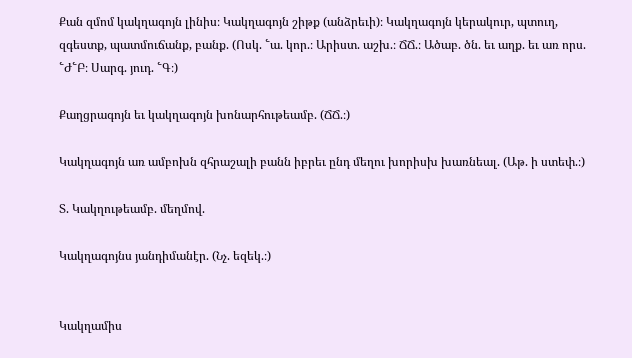Քան զմոմ կակղագոյն լինիս։ Կակղագոյն շիթք (անձրեւի)։ Կակղագոյն կերակուր, պտուղ, զգեստք, պատմուճանք, բանք. (Ոսկ. ՟ա. կոր.։ Արիստ. աշխ.։ ՃՃ.։ Ածաբ. ծն. եւ աղք. եւ առ որս. ՟Ժ՟Բ։ Սարգ. յուդ. ՟Գ։)

Քաղցրագոյն եւ կակղագոյն խոնարհութեամբ. (ՃՃ.։)

Կակղագոյն առ ամբոխն զհրաշալի բանն իբրեւ ընդ մեղու խորիսխ խառնեալ. (Աթ. ի ստեփ.։)

Տ. Կակղութեամբ. մեղմով.

Կակղագոյնս յանդիմանէր. (Նչ. եզեկ.։)


Կակղամիս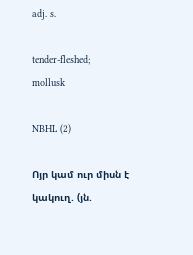adj. s.

tender-fleshed;
mollusk

NBHL (2)

Ոյր կամ ուր միսն է կակուղ. (յն.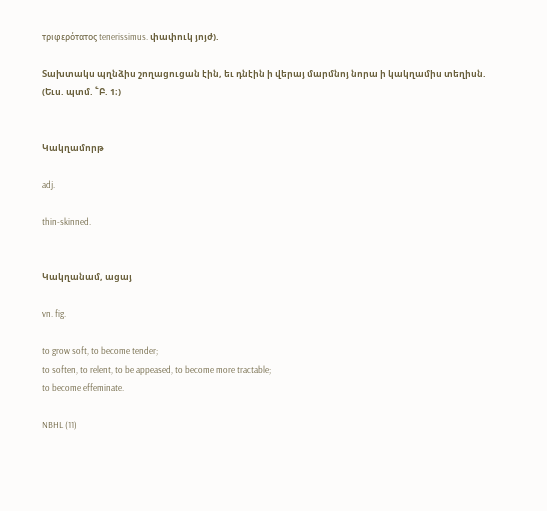τριφερότατος tenerissimus. փափուկ յոյժ).

Տախտակս պղնձիս շողացուցան էին, եւ դնէին ի վերայ մարմնոյ նորա ի կակղամիս տեղիսն. (Եւս. պտմ. ՟Բ. 1։)


Կակղամորթ

adj.

thin-skinned.


Կակղանամ, ացայ

vn. fig.

to grow soft, to become tender;
to soften, to relent, to be appeased, to become more tractable;
to become effeminate.

NBHL (11)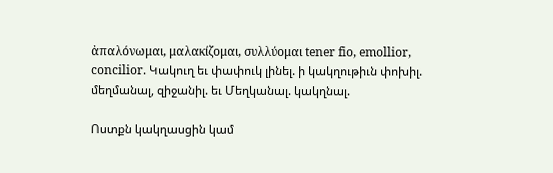ἀπαλόνωμαι, μαλακίζομαι, συλλύομαι tener fio, emollior, concilior. Կակուղ եւ փափուկ լինել. ի կակղութիւն փոխիլ. մեղմանալ, զիջանիլ. եւ Մեղկանալ. կակղնալ.

Ոստքն կակղասցին կամ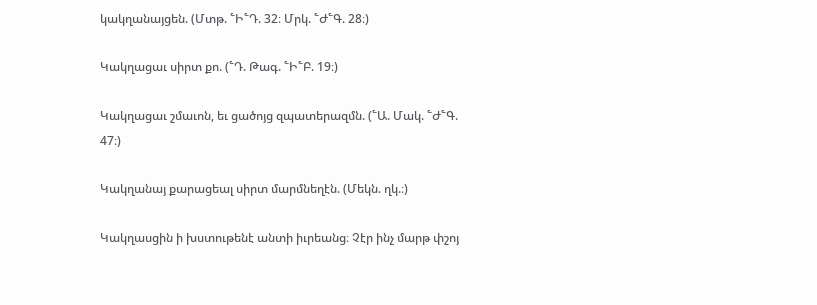կակղանայցեն. (Մտթ. ՟Ի՟Դ. 32։ Մրկ. ՟Ժ՟Գ. 28։)

Կակղացաւ սիրտ քո. (՟Դ. Թագ. ՟Ի՟Բ. 19։)

Կակղացաւ շմաւոն, եւ ցածոյց զպատերազմն. (՟Ա. Մակ. ՟Ժ՟Գ. 47։)

Կակղանայ քարացեալ սիրտ մարմնեղէն. (Մեկն. ղկ.։)

Կակղասցին ի խստութենէ անտի իւրեանց։ Չէր ինչ մարթ փշոյ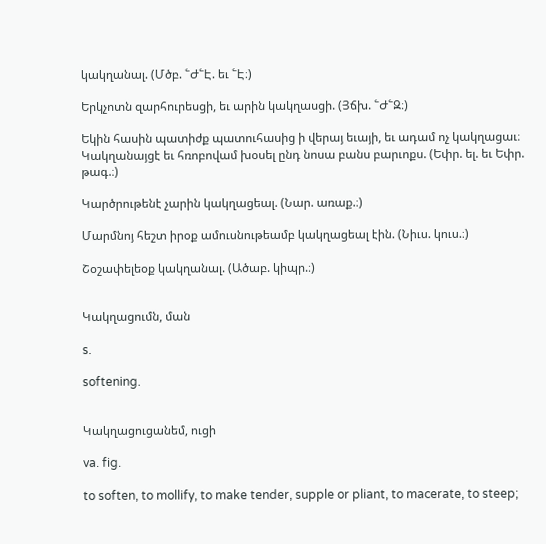կակղանալ. (Մծբ. ՟Ժ՟Է. եւ ՟Է։)

Երկչոտն զարհուրեսցի, եւ արին կակղասցի. (Յճխ. ՟Ժ՟Զ։)

Եկին հասին պատիժք պատուհասից ի վերայ եւայի, եւ ադամ ոչ կակղացաւ։ Կակղանայցէ եւ հռոբովամ խօսել ընդ նոսա բանս բարւոքս. (Եփր. ել. եւ Եփր. թագ.։)

Կարծրութենէ չարին կակղացեալ. (Նար. առաք.։)

Մարմնոյ հեշտ իրօք ամուսնութեամբ կակղացեալ էին. (Նիւս. կուս.։)

Շօշափելեօք կակղանալ. (Ածաբ. կիպր.։)


Կակղացումն, ման

s.

softening.


Կակղացուցանեմ, ուցի

va. fig.

to soften, to mollify, to make tender, supple or pliant, to macerate, to steep;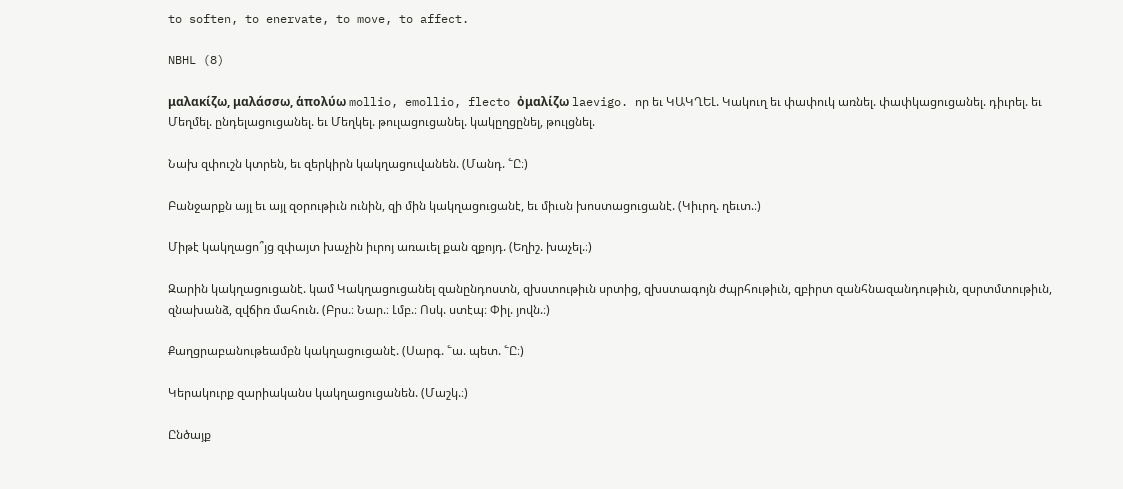to soften, to enervate, to move, to affect.

NBHL (8)

μαλακίζω, μαλάσσω, ἁπολύω mollio, emollio, flecto ὀμαλίζω laevigo. որ եւ ԿԱԿՂԵԼ. Կակուղ եւ փափուկ առնել. փափկացուցանել. դիւրել. եւ Մեղմել. ընդելացուցանել. եւ Մեղկել. թուլացուցանել. կակըղցընել, թուլցնել.

Նախ զփուշն կտրեն, եւ զերկիրն կակղացուվանեն. (Մանդ. ՟Ը։)

Բանջարքն այլ եւ այլ զօրութիւն ունին, զի մին կակղացուցանէ, եւ միւսն խոստացուցանէ. (Կիւրղ. ղեւտ.։)

Միթէ կակղացո՞յց զփայտ խաչին իւրոյ առաւել քան զքոյդ. (Եղիշ. խաչել.։)

Զարին կակղացուցանէ. կամ Կակղացուցանել զանընդոստն, զխստութիւն սրտից, զխստագոյն ժպրհութիւն, զբիրտ զանհնազանդութիւն, զսրտմտութիւն, զնախանձ, զվճիռ մահուն. (Բրս.։ Նար.։ Լմբ.։ Ոսկ. ստէպ։ Փիլ. յովն.։)

Քաղցրաբանութեամբն կակղացուցանէ. (Սարգ. ՟ա. պետ. ՟Ը։)

Կերակուրք զարիականս կակղացուցանեն. (Մաշկ.։)

Ընծայք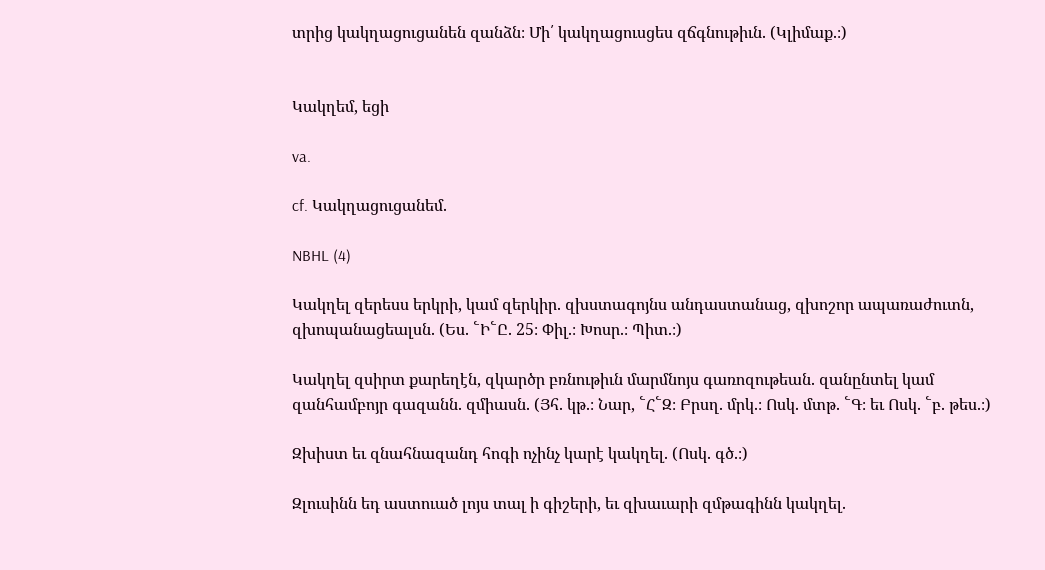տրից կակղացուցանեն զանձն։ Մի՛ կակղացուսցես զճգնութիւն. (Կլիմաք.։)


Կակղեմ, եցի

va.

cf. Կակղացուցանեմ.

NBHL (4)

Կակղել զերեսս երկրի, կամ զերկիր. զխստագոյնս անդաստանաց, զխոշոր ապառաժուտն, զխոպանացեալսն. (Ես. ՟Ի՟Ը. 25։ Փիլ.։ Խոսր.։ Պիտ.։)

Կակղել զսիրտ քարեղէն, զկարծր բռնութիւն մարմնոյս գառոզութեան. զանընտել կամ զանհամբոյր գազանն. զմիասն. (Յհ. կթ.։ Նար, ՟Հ՟Զ։ Բրսղ. մրկ.։ Ոսկ. մտթ. ՟Գ։ եւ Ոսկ. ՟բ. թես.։)

Զխիստ եւ զնահնազանդ հոգի ոչինչ կարէ կակղել. (Ոսկ. գծ.։)

Զլուսինն եդ աստուած լոյս տալ ի գիշերի, եւ զխաւարի զմթագինն կակղել.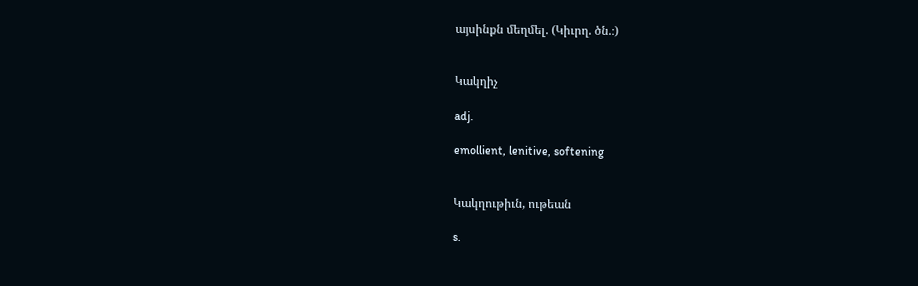այսինքն մեղմել. (Կիւրղ. ծն.։)


Կակղիչ

adj.

emollient, lenitive, softening


Կակղութիւն, ութեան

s.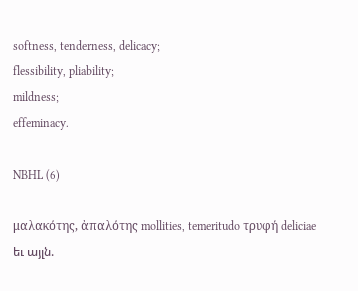softness, tenderness, delicacy;
flessibility, pliability;
mildness;
effeminacy.

NBHL (6)

μαλακότης, ἀπαλότης mollities, temeritudo τρυφή deliciae եւ այլն.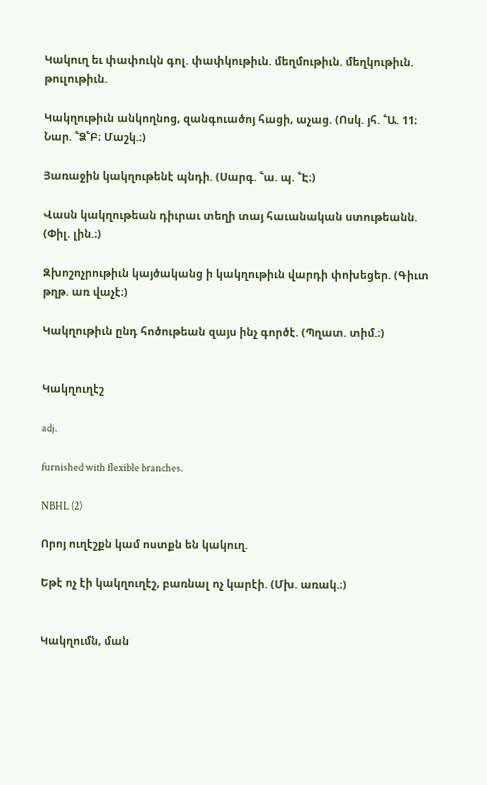Կակուղ եւ փափուկն գոլ. փափկութիւն. մեղմութիւն. մեղկութիւն. թուլութիւն.

Կակղութիւն անկողնոց, զանգուածոյ հացի, աչաց. (Ոսկ. յհ. ՟Ա. 11։ Նար. ՟Ձ՟Բ։ Մաշկ.։)

Յառաջին կակղութենէ պնդի. (Սարգ. ՟ա. պ. ՟Է։)

Վասն կակղութեան դիւրաւ տեղի տայ հաւանական ստութեանն. (Փիլ. լին.։)

Զխոշոչրութիւն կայծականց ի կակղութիւն վարդի փոխեցեր. (Գիւտ թղթ. առ վաչէ։)

Կակղութիւն ընդ հոծութեան զայս ինչ գործէ. (Պղատ. տիմ.։)


Կակղուղէշ

adj.

furnished with flexible branches.

NBHL (2)

Որոյ ուղէշքն կամ ոստքն են կակուղ.

Եթէ ոչ էի կակղուղէշ, բառնալ ոչ կարէի. (Մխ. առակ.։)


Կակղումն, ման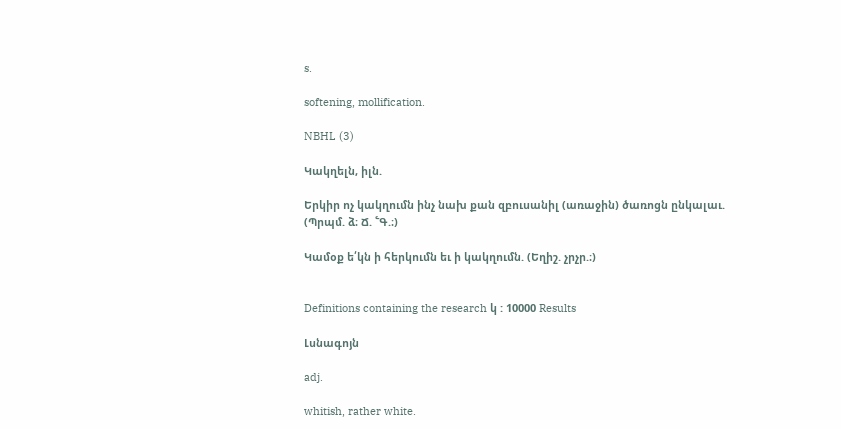s.

softening, mollification.

NBHL (3)

Կակղելն, իլն.

Երկիր ոչ կակղումն ինչ նախ քան զբուսանիլ (առաջին) ծառոցն ընկալաւ. (Պրպմ. ձ։ Ճ. ՟Գ.։)

Կամօք ե՛կն ի հերկումն եւ ի կակղումն. (Եղիշ. չրչր.։)


Definitions containing the research կ : 10000 Results

Լսնագոյն

adj.

whitish, rather white.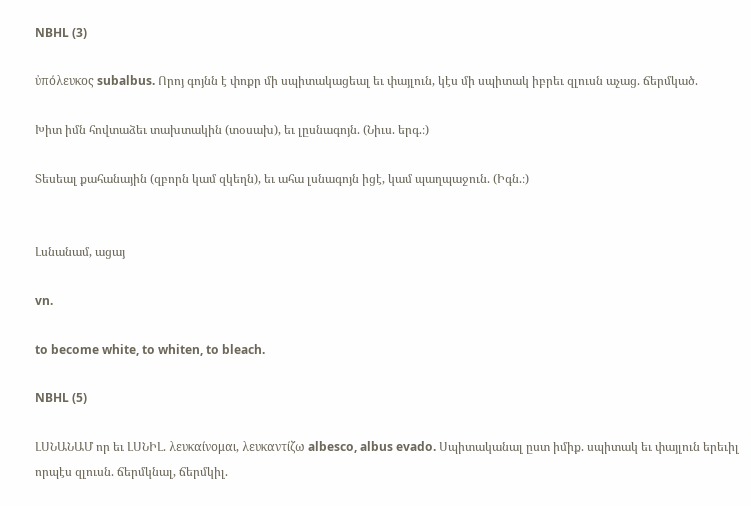NBHL (3)

ὐπόλευκος subalbus. Որոյ գոյնն է փոքր մի սպիտակացեալ եւ փայլուն, կէս մի սպիտակ իբրեւ զլուսն աչաց. ճերմկած.

Խիտ իմն հովտաձեւ տախտակին (տօսախ), եւ լըսնագոյն. (Նիւս. երգ.։)

Տեսեալ քահանային (զբորն կամ զկեղն), եւ ահա լսնագոյն իցէ, կամ պաղպաջուն. (Իգն.։)


Լսնանամ, ացայ

vn.

to become white, to whiten, to bleach.

NBHL (5)

ԼՍՆԱՆԱՄ որ եւ ԼՍՆԻԼ. λευκαίνομαι, λευκαντίζω albesco, albus evado. Սպիտականալ ըստ իմիք. սպիտակ եւ փայլուն երեւիլ որպէս զլուսն. ճերմկնալ, ճերմկիլ.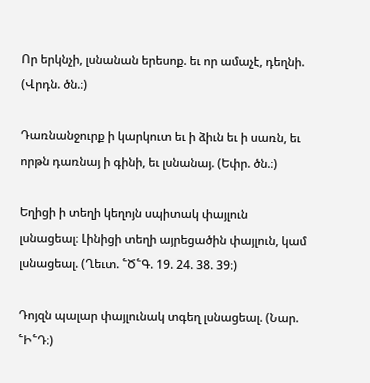Որ երկնչի, լսնանան երեսոք. եւ որ ամաչէ, դեղնի. (Վրդն. ծն.։)

Դառնանջուրք ի կարկուտ եւ ի ձիւն եւ ի սառն, եւ որթն դառնայ ի գինի, եւ լսնանայ. (Եփր. ծն.։)

Եղիցի ի տեղի կեղոյն սպիտակ փայլուն լսնացեալ։ Լինիցի տեղի այրեցածին փայլուն, կամ լսնացեալ. (Ղեւտ. ՟Ծ՟Գ. 19. 24. 38. 39։)

Դոյզն պալար փայլունակ տգեղ լսնացեալ. (Նար. ՟Ի՟Դ։)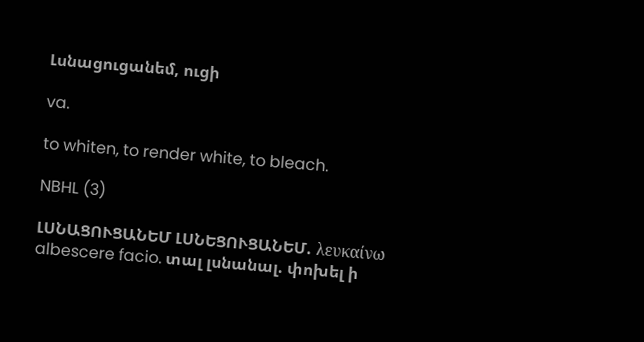Լսնացուցանեմ, ուցի

va.

to whiten, to render white, to bleach.

NBHL (3)

ԼՍՆԱՑՈՒՑԱՆԵՄ ԼՍՆԵՑՈՒՑԱՆԵՄ. λευκαίνω albescere facio. տալ լսնանալ. փոխել ի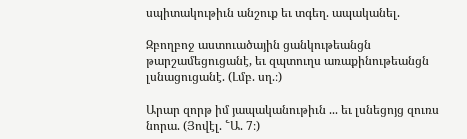սպիտակութիւն անշուք եւ տգեղ. ապականել.

Զբողբոջ աստուածային ցանկութեանցն թարշամեցուցանէ, եւ զպտուղս առաքինութեանցն լսնացուցանէ. (Լմբ. սղ.։)

Արար զորթ իմ յապականութիւն ... եւ լսնեցոյց զուռս նորա. (Յովէլ. ՟Ա. 7։)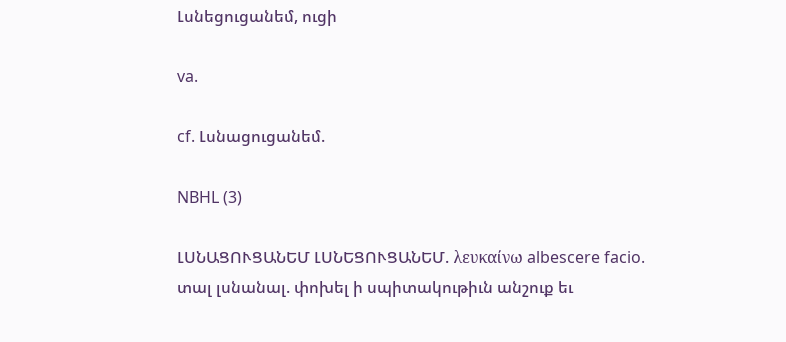Լսնեցուցանեմ, ուցի

va.

cf. Լսնացուցանեմ.

NBHL (3)

ԼՍՆԱՑՈՒՑԱՆԵՄ ԼՍՆԵՑՈՒՑԱՆԵՄ. λευκαίνω albescere facio. տալ լսնանալ. փոխել ի սպիտակութիւն անշուք եւ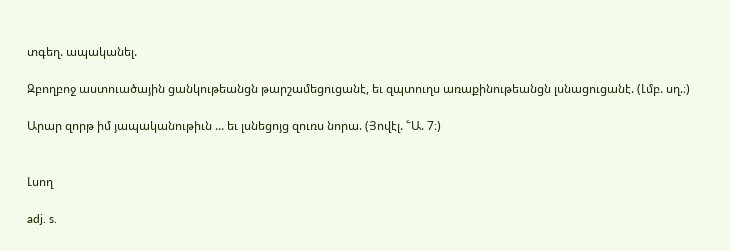տգեղ. ապականել.

Զբողբոջ աստուածային ցանկութեանցն թարշամեցուցանէ, եւ զպտուղս առաքինութեանցն լսնացուցանէ. (Լմբ. սղ.։)

Արար զորթ իմ յապականութիւն ... եւ լսնեցոյց զուռս նորա. (Յովէլ. ՟Ա. 7։)


Լսող

adj. s.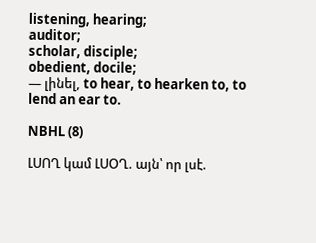listening, hearing;
auditor;
scholar, disciple;
obedient, docile;
— լինել, to hear, to hearken to, to lend an ear to.

NBHL (8)

ԼՍՈՂ կամ ԼՍՕՂ. այն՝ որ լսէ.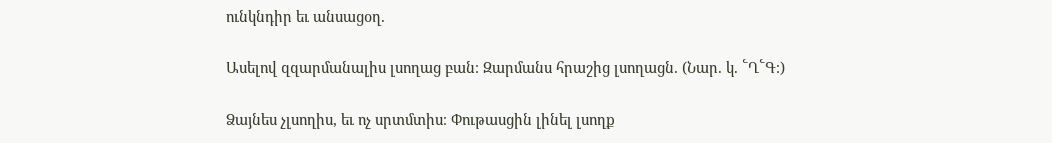ունկնդիր եւ անսացօղ.

Ասելով զզարմանալիս լսողաց բան։ Զարմանս հրաշից լսողացն. (Նար. կ. ՟Ղ՟Գ։)

Ձայնես չլսողիս, եւ ոչ սրտմտիս։ Փութասցին լինել լսողք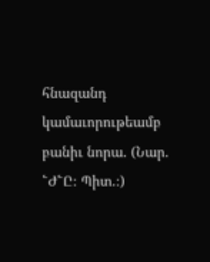հնազանդ կամաւորութեամբ բանիւ նորա. (Նար. ՟Ժ՟Ը։ Պիտ.։)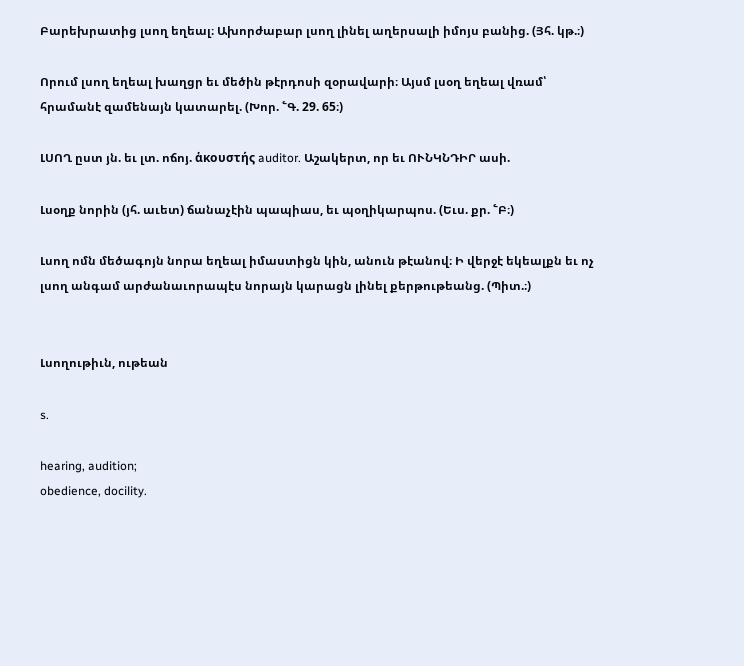Բարեխրատից լսող եղեալ։ Ախորժաբար լսող լինել աղերսալի իմոյս բանից. (Յհ. կթ.։)

Որում լսող եղեալ խաղցր եւ մեծին թէրդոսի զօրավարի։ Այսմ լսօղ եղեալ վռամ՝ հրամանէ զամենայն կատարել. (Խոր. ՟Գ. 29. 65։)

ԼՍՈՂ ըստ յն. եւ լտ. ոճոյ. ἁκουστής auditor. Աշակերտ, որ եւ ՈՒՆԿՆԴԻՐ ասի.

Լսօղք նորին (յհ. աւետ) ճանաչէին պապիաս, եւ պօղիկարպոս. (Եւս. քր. ՟Բ։)

Լսող ոմն մեծագոյն նորա եղեալ իմաստիցն կին, անուն թէանով։ Ի վերջէ եկեալքն եւ ոչ լսող անգամ արժանաւորապէս նորայն կարացն լինել քերթութեանց. (Պիտ.։)


Լսողութիւն, ութեան

s.

hearing, audition;
obedience, docility.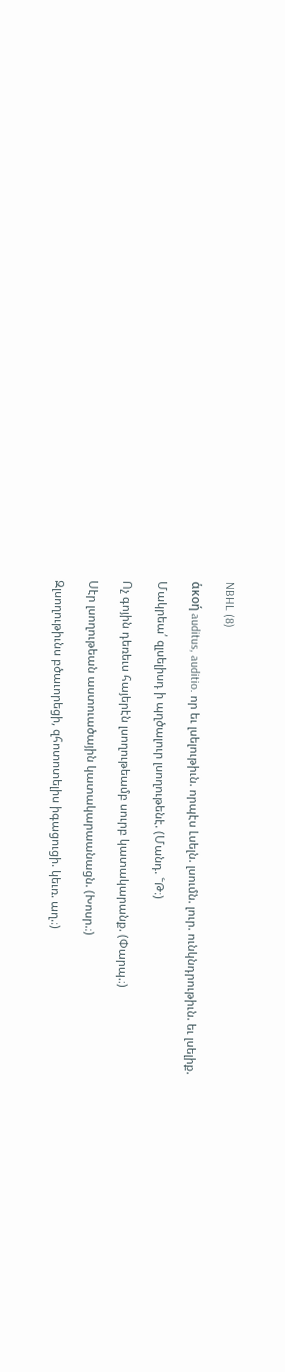NBHL (8)

ἁκοή auditus, auditio. որ եւ լսելութիւն. որպէս Լսելն. լսումն. լուր. ունկնդրութիւն. եւ լսելիք.

Մակրեա՛ զլսելիսդ ի պղծալուր լսողութենէ. (Մանդ. ՟Թ։)

Ոչ գոյին դեռեւս հայերէն լսողութեամբ սուրբ կատակարանք. (Փարպ.։)

Սէր լսողութեան աստուածային կատակարաանացն. (Խոսր.։)

Զլսողութիւնս բծաւորեցի, զհոտոտելիս իգացուցի. կեւռ. աղ.։)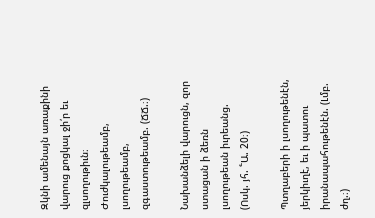Զկնի ամենայն առաքինի վարուց քոցկալ ջի՛ր եւ զլսողութիւն։ Ժուժկալութեամբ, լսողութեամբ, զգաստութեամբ. (ՃՃ.։)

Նախանձելի վարուցն, զոր ստացան ի ձեռն լսողութեան իւրեանց. (Ոսկ. յհ. ՟Ա. 20։)

Պտղաբերի ի լսողութենէն, յերկիւղէ, եւ ի պատու իրանապահութենէն. (Լմբ. ժղ.։)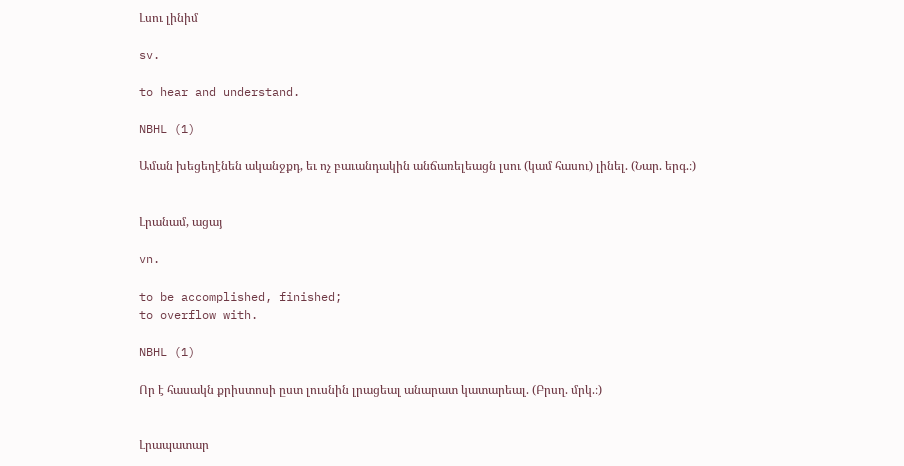Լսու լինիմ

sv.

to hear and understand.

NBHL (1)

Աման խեցեղէնեն ականջքդ, եւ ոչ բաւանդակին անճառելեացն լսու (կամ հասու) լինել. (Նար. երգ.։)


Լրանամ, ացայ

vn.

to be accomplished, finished;
to overflow with.

NBHL (1)

Որ է հասակն քրիստոսի ըստ լուսնին լրացեալ անարատ կատարեալ. (Բրսղ. մրկ.։)


Լրապատար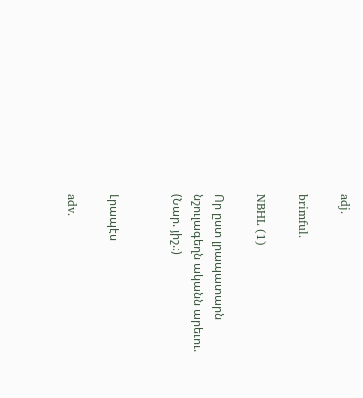adj.

brimful.

NBHL (1)

Որ ըստ լրապատարն նշուլագեղն ականն արեւու. (Նար. յիշ.։)


Լրապէս

adv.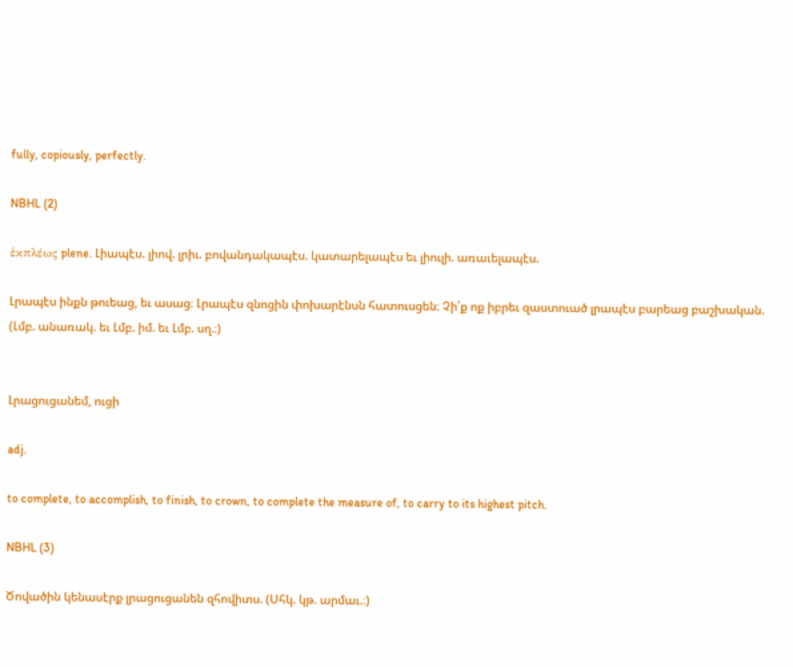fully, copiously, perfectly.

NBHL (2)

ἑκπλέως plene. Լիապէս. լիով. լրիւ. բովանդակապէս. կատարելապէս եւ լիուլի. առաւելապէս.

Լրապէս ինքն թուեաց, եւ ասաց։ Լրապէս զնոցին փոխարէնսն հատուսցեն։ Չի՛ք ոք իբրեւ զաստուած լրապէս բարեաց բաշխական. (Լմբ. անառակ. եւ Լմբ. իմ. եւ Լմբ. սղ.։)


Լրացուցանեմ, ուցի

adj.

to complete, to accomplish, to finish, to crown, to complete the measure of, to carry to its highest pitch.

NBHL (3)

Ծովածին կենասէրք լրացուցանեն զհովիտս. (Սհկ. կթ. արմաւ.։)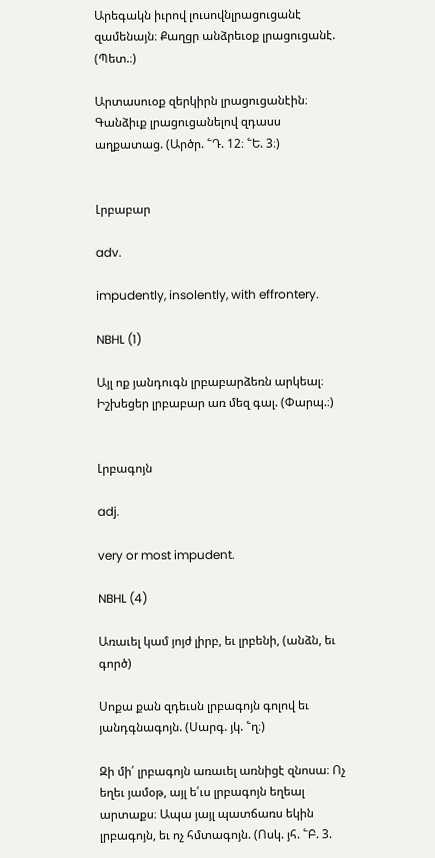Արեգակն իւրով լուսովնլրացուցանէ զամենայն։ Քաղցր անձրեւօք լրացուցանէ. (Պետ.։)

Արտասուօք զերկիրն լրացուցանէին։ Գանձիւք լրացուցանելով զդասս աղքատաց. (Արծր. ՟Դ. 12։ ՟Ե. 3։)


Լրբաբար

adv.

impudently, insolently, with effrontery.

NBHL (1)

Այլ ոք յանդուգն լրբաբարձեռն արկեալ։ Իշխեցեր լրբաբար առ մեզ գալ. (Փարպ.։)


Լրբագոյն

adj.

very or most impudent.

NBHL (4)

Առաւել կամ յոյժ լիրբ, եւ լրբենի, (անձն, եւ գործ)

Սոքա քան զդեւսն լրբագոյն գոլով եւ յանդգնագոյն. (Սարգ. յկ. ՟ղ։)

Զի մի՛ լրբագոյն առաւել առնիցէ զնոսա։ Ոչ եղեւ յամօթ, այլ ե՛ւս լրբագոյն եղեալ արտաքս։ Ապա յայլ պատճառս եկին լրբագոյն, եւ ոչ հմտագոյն. (Ոսկ. յհ. ՟Բ. 3.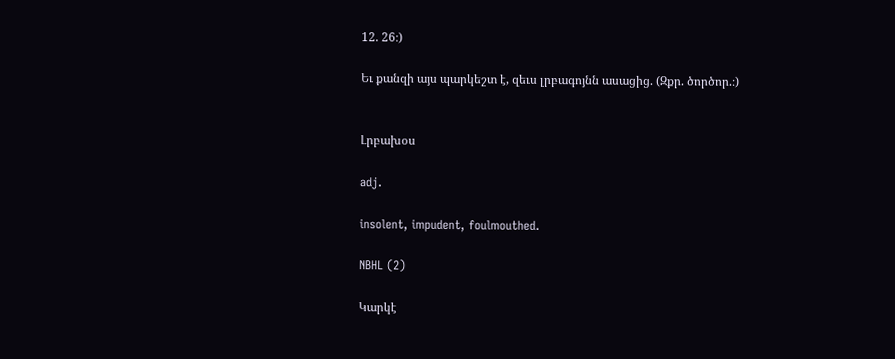12. 26։)

Եւ քանզի այս պարկեշտ է, զեւս լրբագոյնն ասացից. (Զքր. ծործոր.։)


Լրբախօս

adj.

insolent, impudent, foulmouthed.

NBHL (2)

Կարկէ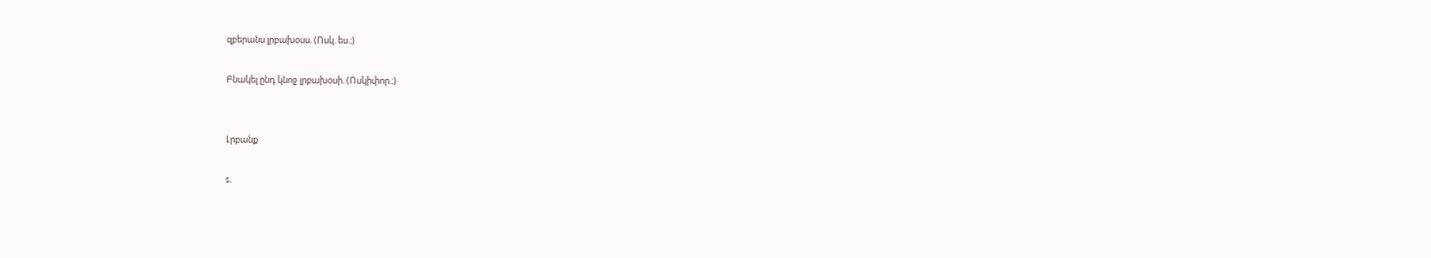զբերանս լրբախօսս. (Ոսկ. ես.։)

Բնակել ընդ կնոջ լրբախօսի. (Ոսկիփոր.։)


Լրբանք

s.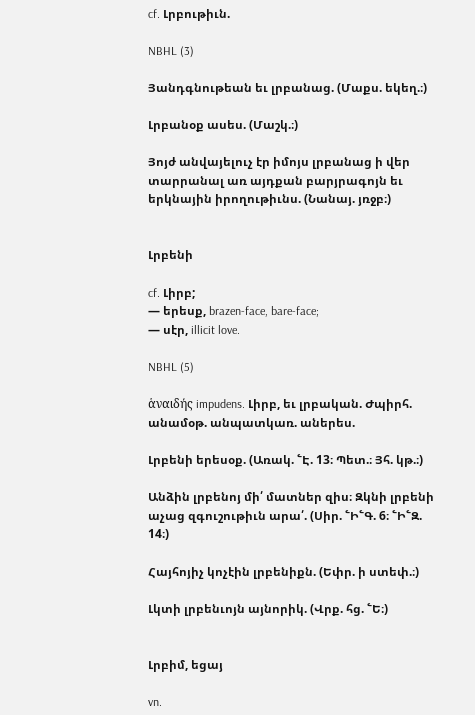cf. Լրբութիւն.

NBHL (3)

Յանդգնութեան եւ լրբանաց. (Մաքս. եկեղ.։)

Լրբանօք ասես. (Մաշկ.։)

Յոյժ անվայելուչ էր իմոյս լրբանաց ի վեր տարրանալ առ այդքան բարյրագոյն եւ երկնային իրողութիւնս. (Նանայ. յռջբ։)


Լրբենի

cf. Լիրբ;
— երեսք, brazen-face, bare-face;
— սէր, illicit love.

NBHL (5)

ἁναιδής impudens. Լիրբ, եւ լրբական. Ժպիրհ. անամօթ. անպատկառ. աներես.

Լրբենի երեսօք. (Առակ. ՟Է. 13։ Պետ.։ Յհ. կթ.։)

Անձին լրբենոյ մի՛ մատներ զիս։ Զկնի լրբենի աչաց զգուշութիւն արա՛. (Սիր. ՟Ի՟Գ. 6։ ՟Ի՟Զ. 14։)

Հայհոյիչ կոչէին լրբենիքն. (Եփր. ի ստեփ.։)

Լկտի լրբենւոյն այնորիկ. (Վրք. հց. ՟Ե։)


Լրբիմ, եցայ

vn.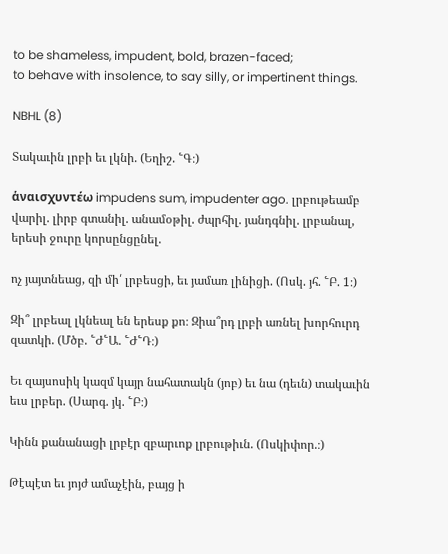to be shameless, impudent, bold, brazen-faced;
to behave with insolence, to say silly, or impertinent things.

NBHL (8)

Տակաւին լրբի եւ լկնի. (Եղիշ. ՟Գ։)

ἁναισχυντέω impudens sum, impudenter ago. լրբութեամբ վարիլ. լիրբ գտանիլ. անամօթիլ. ժպրհիլ. յանդգնիլ. լրբանալ, երեսի ջուրը կորսընցընել.

ոչ յայտնեաց, զի մի՛ լրբեսցի, եւ յամառ լինիցի. (Ոսկ. յհ. ՟Բ. 1։)

Զի՞ լրբեալ լկնեալ են երեսք քո։ Զիա՞րդ լրբի առնել խորհուրդ զատկի. (Մծբ. ՟Ժ՟Ա. ՟Ժ՟Դ։)

Եւ զայսոսիկ կազմ կայր նահատակն (յոբ) եւ նա (դեւն) տակաւին եւս լրբեր. (Սարգ. յկ. ՟Բ։)

Կինն քանանացի լրբէր զբարւոք լրբութիւն. (Ոսկիփոր.։)

Թէպէտ եւ յոյժ ամաչէին, բայց ի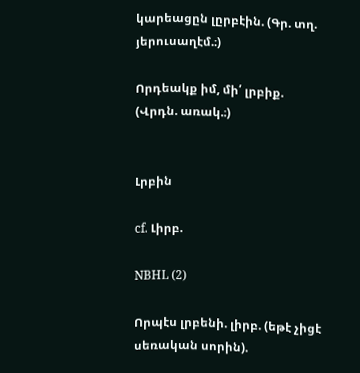կարեացըն լըրբէին. (Գր. տղ. յերուսաղէմ.։)

Որդեակք իմ, մի՛ լրբիք. (Վրդն. առակ.։)


Լրբին

cf. Լիրբ.

NBHL (2)

Որպէս լրբենի. լիրբ. (եթէ չիցէ սեռական սորին).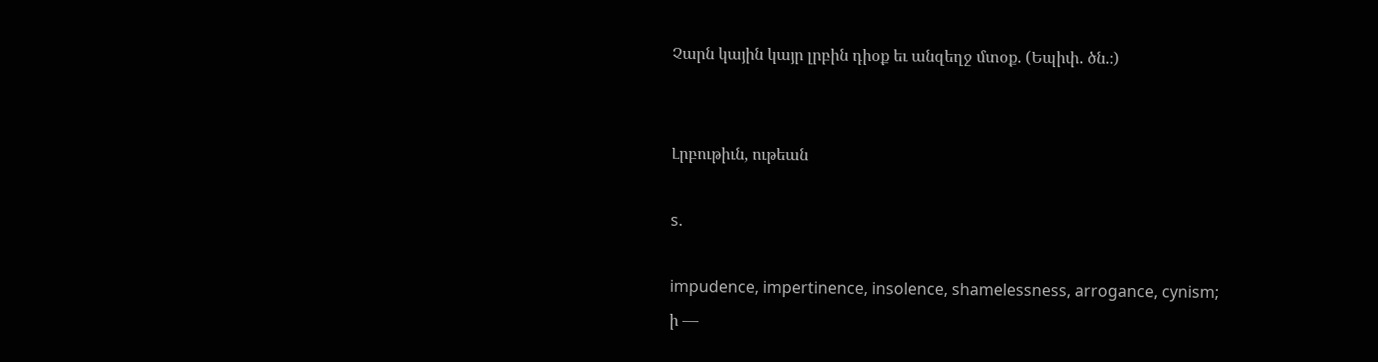Չարն կային կայր լրբին դիօք եւ անզեղջ մտօք. (Եպիփ. ծն.։)


Լրբութիւն, ութեան

s.

impudence, impertinence, insolence, shamelessness, arrogance, cynism;
ի —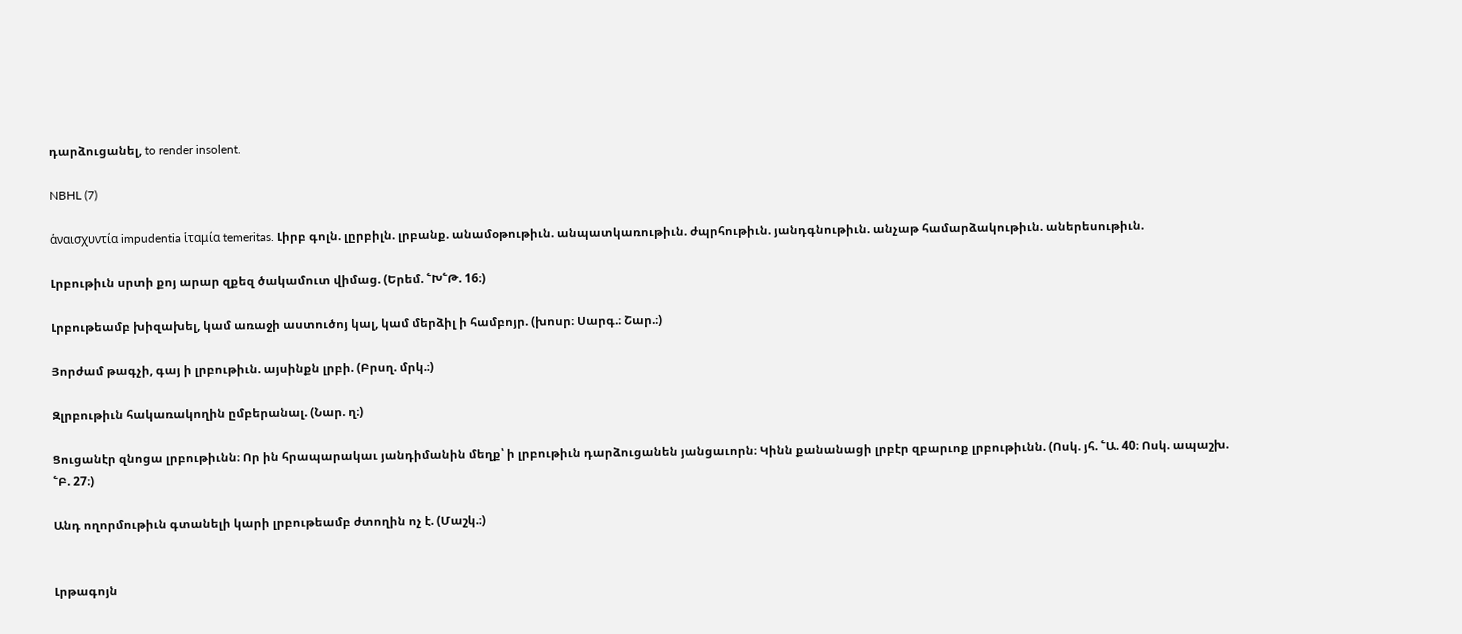դարձուցանել, to render insolent.

NBHL (7)

ἁναισχυντία impudentia ἱταμία temeritas. Լիրբ գոլն. լըրբիլն. լրբանք. անամօթութիւն. անպատկառութիւն. ժպրհութիւն. յանդգնութիւն. անչաթ համարձակութիւն. աներեսութիւն.

Լրբութիւն սրտի քոյ արար զքեզ ծակամուտ վիմաց. (Երեմ. ՟Խ՟Թ. 16։)

Լրբութեամբ խիզախել, կամ առաջի աստուծոյ կալ, կամ մերձիլ ի համբոյր. (խոսր։ Սարգ.։ Շար.։)

Յորժամ թագչի, գայ ի լրբութիւն. այսինքն լրբի. (Բրսղ. մրկ.։)

Զլրբութիւն հակառակողին ըմբերանալ. (Նար. ղ։)

Ցուցանէր զնոցա լրբութիւնն։ Որ ին հրապարակաւ յանդիմանին մեղք՝ ի լրբութիւն դարձուցանեն յանցաւորն։ Կինն քանանացի լրբէր զբարւոք լրբութիւնն. (Ոսկ. յհ. ՟Ա. 40։ Ոսկ. ապաշխ. ՟Բ. 27։)

Անդ ողորմութիւն գտանելի կարի լրբութեամբ ժտողին ոչ է. (Մաշկ.։)


Լրթագոյն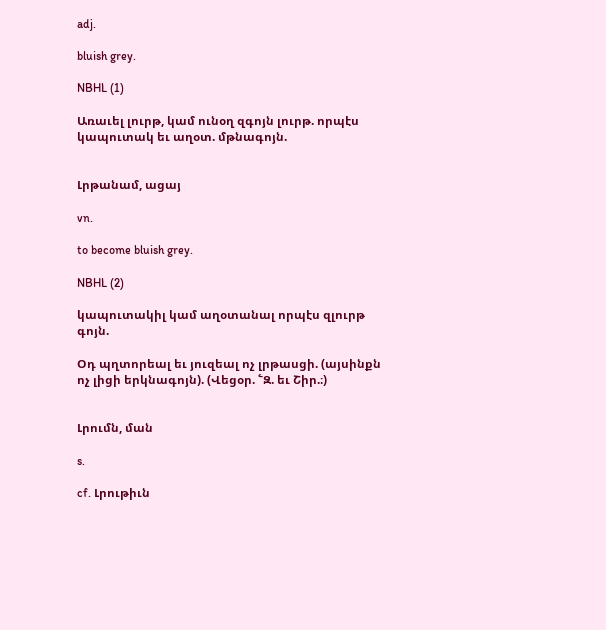adj.

bluish grey.

NBHL (1)

Առաւել լուրթ, կամ ունօղ զգոյն լուրթ. որպէս կապուտակ եւ աղօտ. մթնագոյն.


Լրթանամ, ացայ

vn.

to become bluish grey.

NBHL (2)

կապուտակիլ կամ աղօտանալ որպէս զլուրթ գոյն.

Օդ պղտորեալ եւ յուզեալ ոչ լրթասցի. (այսինքն ոչ լիցի երկնագոյն). (Վեցօր. ՟Զ. եւ Շիր.։)


Լրումն, ման

s.

cf. Լրութիւն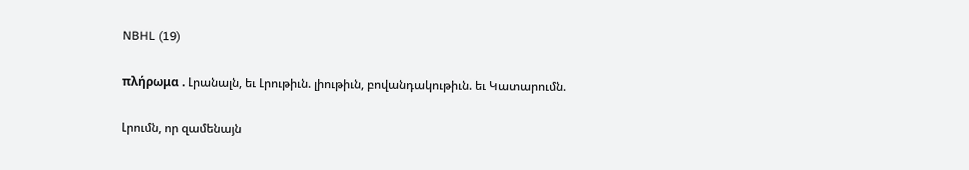NBHL (19)

πλήρωμα . Լրանալն, եւ Լրութիւն. լիութիւն, բովանդակութիւն. եւ Կատարումն.

Լրումն, որ զամենայն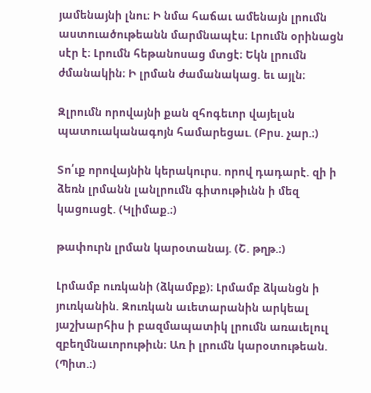յամենայնի լնու։ Ի նմա հաճաւ ամենայն լրումն աստուածութեանն մարմնապէս։ Լրումն օրինացն սէր է։ Լրումն հեթանոսաց մտցէ։ Եկն լրումն ժմանակին։ Ի լրման ժամանակաց. եւ այլն։

Զլրումն որովայնի քան զհոգեւոր վայելսն պատուականագոյն համարեցաւ. (Բրս. չար.։)

Տո՛ւք որովայնին կերակուրս. որով դադարէ. զի ի ձեռն լրմանն լանլրումն գիտութիւնն ի մեզ կացուսցէ. (Կլիմաք.։)

թափուրն լրման կարօտանայ. (Շ. թղթ.։)

Լրմամբ ուռկանի (ձկամբք)։ Լրմամբ ձկանցն ի յուռկանին. Զուռկան աւետարանին արկեալ յաշխարհիս ի բազմապատիկ լրումն առաւելուլ զբեղմնաւորութիւն։ Առ ի լրումն կարօտութեան. (Պիտ.։)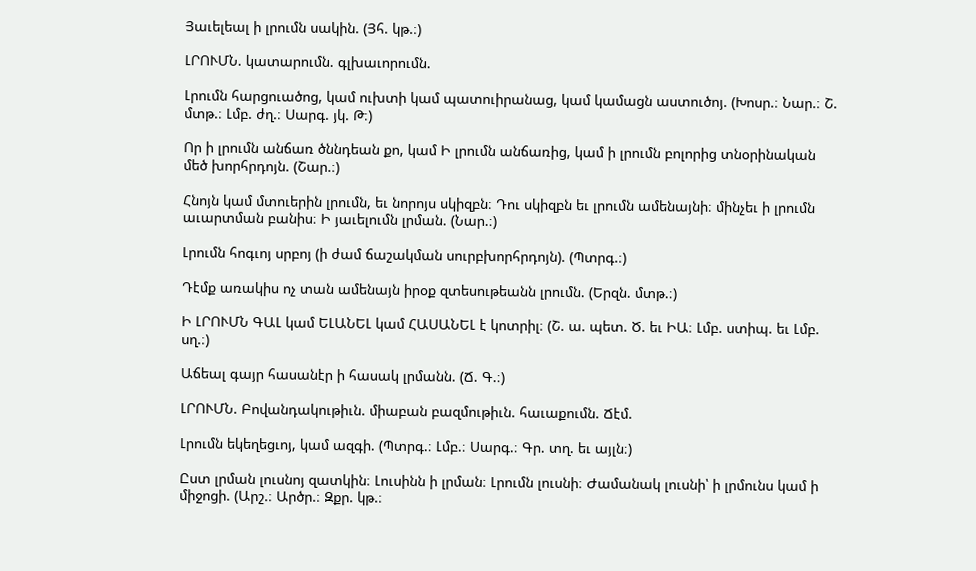Յաւելեալ ի լրումն սակին. (Յհ. կթ.։)

ԼՐՈՒՄՆ. կատարումն. գլխաւորումն.

Լրումն հարցուածոց, կամ ուխտի կամ պատուիրանաց, կամ կամացն աստուծոյ. (Խոսր.։ Նար.։ Շ. մտթ.։ Լմբ. ժղ.։ Սարգ. յկ. Թ։)

Որ ի լրումն անճառ ծննդեան քո, կամ Ի լրումն անճառից, կամ ի լրումն բոլորից տնօրինական մեծ խորհրդոյն. (Շար.։)

Հնոյն կամ մտուերին լրումն, եւ նորոյս սկիզբն։ Դու սկիզբն եւ լրումն ամենայնի։ մինչեւ ի լրումն աւարտման բանիս։ Ի յաւելումն լրման. (Նար.։)

Լրումն հոգւոյ սրբոյ (ի ժամ ճաշակման սուրբխորհրդոյն). (Պտրգ.։)

Դէմք առակիս ոչ տան ամենայն իրօք զտեսութեանն լրումն. (Երզն. մտթ.։)

Ի ԼՐՈՒՄՆ ԳԱԼ կամ ԵԼԱՆԵԼ կամ ՀԱՍԱՆԵԼ է կոտրիլ։ (Շ. ա. պետ. Ծ. եւ ԻԱ։ Լմբ. ստիպ. եւ Լմբ. սղ.։)

Աճեալ գայր հասանէր ի հասակ լրմանն. (Ճ. Գ.։)

ԼՐՈՒՄՆ. Բովանդակութիւն. միաբան բազմութիւն. հաւաքումն. Ճէմ.

Լրումն եկեղեցւոյ, կամ ազգի. (Պտրգ.։ Լմբ.։ Սարգ.։ Գր. տղ. եւ այլն։)

Ըստ լրման լուսնոյ զատկին։ Լուսինն ի լրման։ Լրումն լուսնի։ Ժամանակ լուսնի՝ ի լրմունս կամ ի միջոցի. (Արշ.։ Արծր.։ Զքր. կթ.։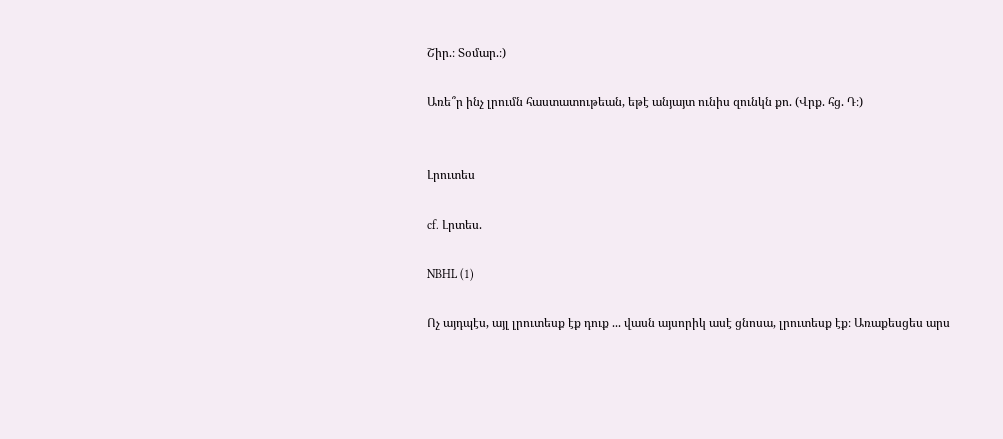Շիր.։ Տօմար.։)

Առե՞ր ինչ լրումն հաստատութեան, եթէ անյայտ ունիս զունկն քո. (Վրք. հց. Դ։)


Լրուտես

cf. Լրտես.

NBHL (1)

Ոչ այդպէս, այլ լրուտեսք էք դուք ... վասն այսորիկ ասէ ցնոսա, լրուտեսք էք։ Առաքեսցես արս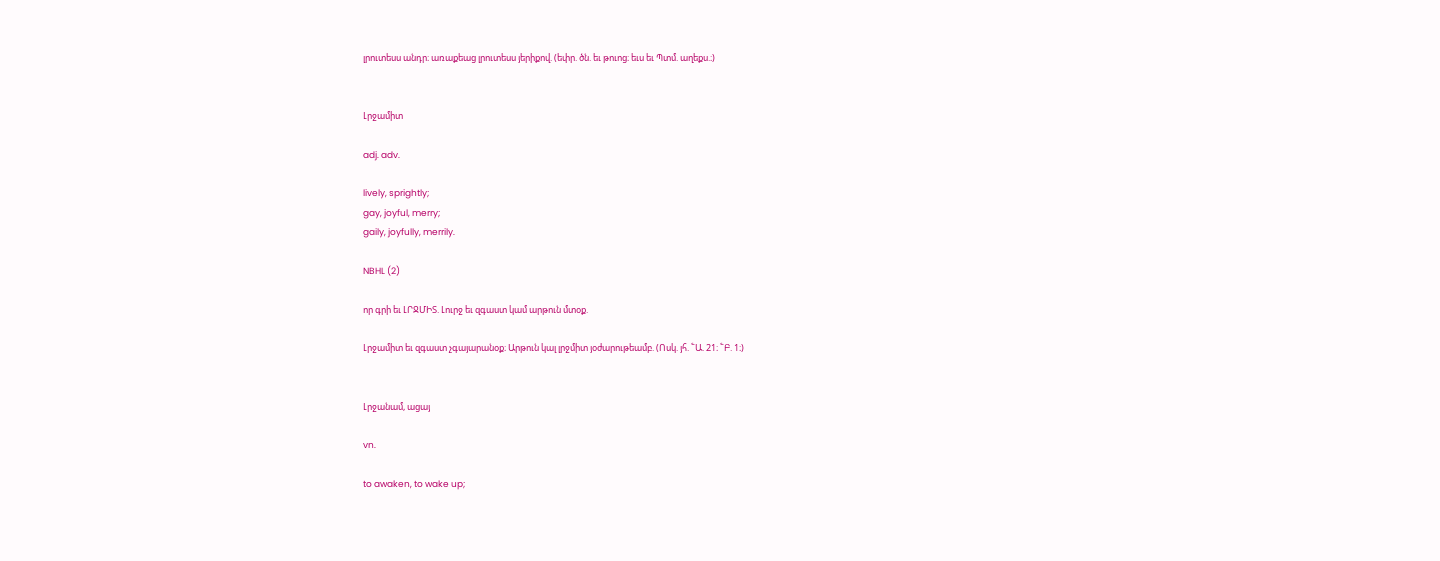լրուտեսս անդր։ առաքեաց լրուտեսս յերիքով. (եփր. ծն. եւ թուոց։ եւս եւ Պտմ. աղեքս.։)


Լրջամիտ

adj. adv.

lively, sprightly;
gay, joyful, merry;
gaily, joyfully, merrily.

NBHL (2)

որ գրի եւ ԼՐՋՄԻՏ. Լուրջ եւ զգաստ կամ արթուն մտօք.

Լրջամիտ եւ զգաստ չգայարանօք։ Արթուն կալ լրջմիտ յօժարութեամբ. (Ոսկ. յհ. ՟Ա. 21։ ՟Բ. 1։)


Լրջանամ, ացայ

vn.

to awaken, to wake up;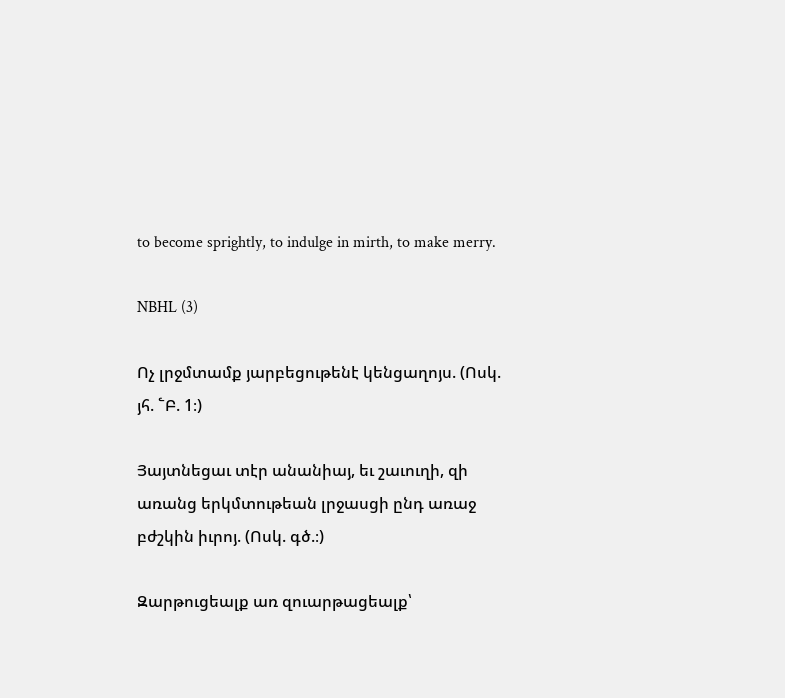to become sprightly, to indulge in mirth, to make merry.

NBHL (3)

Ոչ լրջմտամք յարբեցութենէ կենցաղոյս. (Ոսկ. յհ. ՟Բ. 1։)

Յայտնեցաւ տէր անանիայ, եւ շաւուղի, զի առանց երկմտութեան լրջասցի ընդ առաջ բժշկին իւրոյ. (Ոսկ. գծ.։)

Զարթուցեալք առ զուարթացեալք՝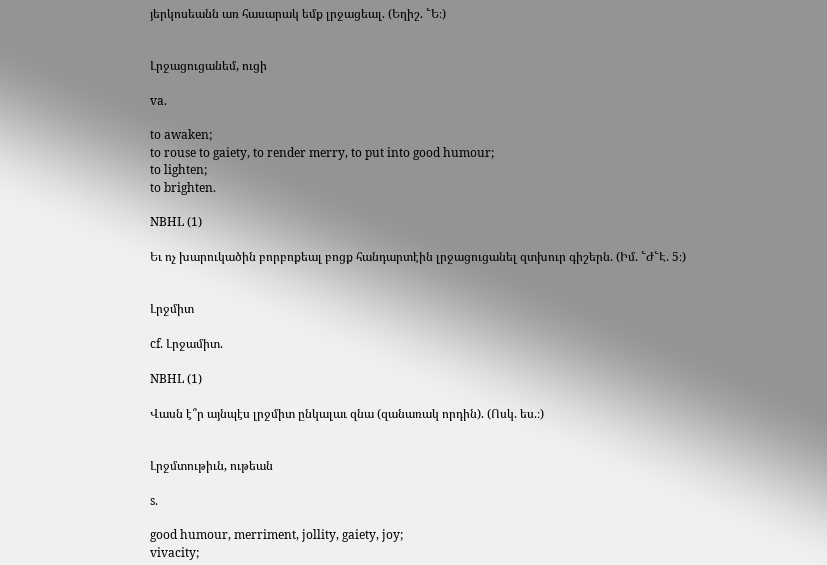յերկոսեանն առ հասարակ եմք լրջացեալ. (Եղիշ. ՟Ե։)


Լրջացուցանեմ, ուցի

va.

to awaken;
to rouse to gaiety, to render merry, to put into good humour;
to lighten;
to brighten.

NBHL (1)

Եւ ոչ խարուկածին բորբոքեալ բոցք հանդարտէին լրջացուցանել զտխուր գիշերն. (Իմ. ՟Ժ՟Է. 5։)


Լրջմիտ

cf. Լրջամիտ.

NBHL (1)

Վասն է՞ր այնպէս լրջմիտ ընկալաւ զնա (զանառակ որդին). (Ոսկ. ես.։)


Լրջմտութիւն, ութեան

s.

good humour, merriment, jollity, gaiety, joy;
vivacity;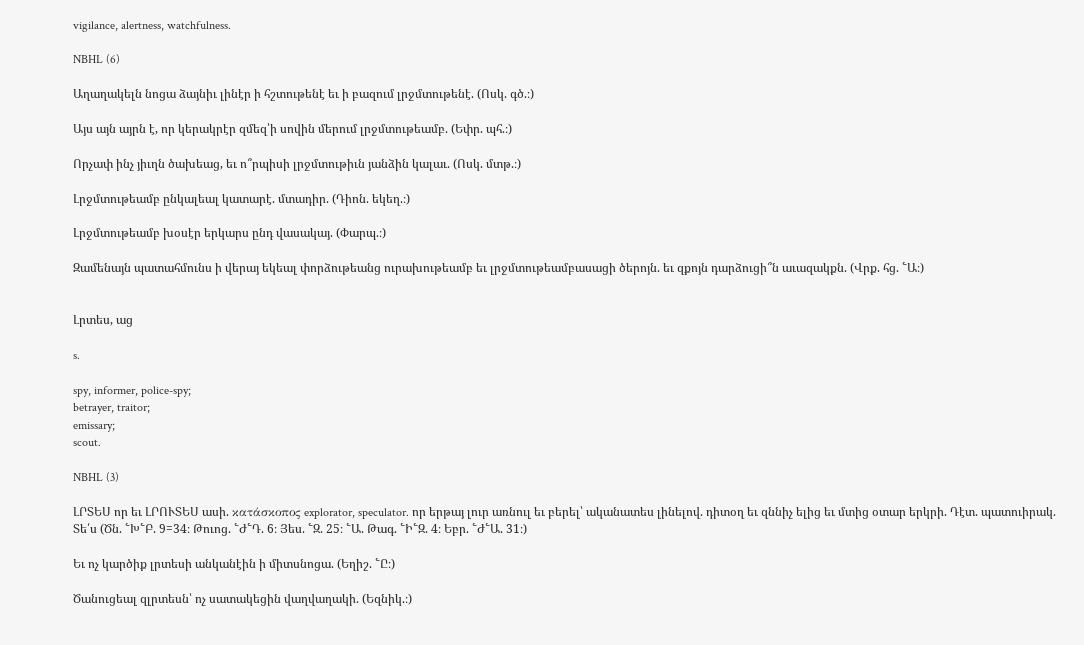vigilance, alertness, watchfulness.

NBHL (6)

Աղաղակելն նոցա ձայնիւ լինէր ի հշտութենէ եւ ի բազում լրջմտութենէ. (Ոսկ. գծ.։)

Այս այն այրն է, որ կերակրէր զմեզ՝ի սովին մերում լրջմտութեամբ. (Եփր. պհ.։)

Որչափ ինչ յիւղն ծախեաց, եւ ո՞րպիսի լրջմտութիւն յանձին կալաւ. (Ոսկ. մտթ.։)

Լրջմտութեամբ ընկալեալ կատարէ. մտադիր. (Դիոն. եկեղ.։)

Լրջմտութեամբ խօսէր երկարս ընդ վասակայ. (Փարպ.։)

Զամենայն պատահմունս ի վերայ եկեալ փորձութեանց ուրախութեամբ եւ լրջմտութեամբասացի ծերոյն. եւ զքոյն դարձուցի՞ն աւազակքն. (Վրք. հց. ՟Ա։)


Լրտես, աց

s.

spy, informer, police-spy;
betrayer, traitor;
emissary;
scout.

NBHL (3)

ԼՐՏԵՍ որ եւ ԼՐՈՒՏԵՍ ասի. κατάσκοπος explorator, speculator. որ երթայ լուր առնուլ եւ բերել՝ ականատես լինելով. դիտօղ եւ զննիչ ելից եւ մտից օտար երկրի. Դէտ. պատուիրակ. Տե՛ս (Ծն. ՟Խ՟Բ. 9=34։ Թուոց. ՟Ժ՟Դ. 6։ Յես. ՟Զ. 25։ ՟Ա. Թագ. ՟Ի՟Զ. 4։ Եբր. ՟Ժ՟Ա. 31։)

Եւ ոչ կարծիք լրտեսի անկանէին ի միտսնոցա. (Եղիշ. ՟Ը։)

Ծանուցեալ զլրտեսն՝ ոչ սատակեցին վաղվաղակի. (Եզնիկ.։)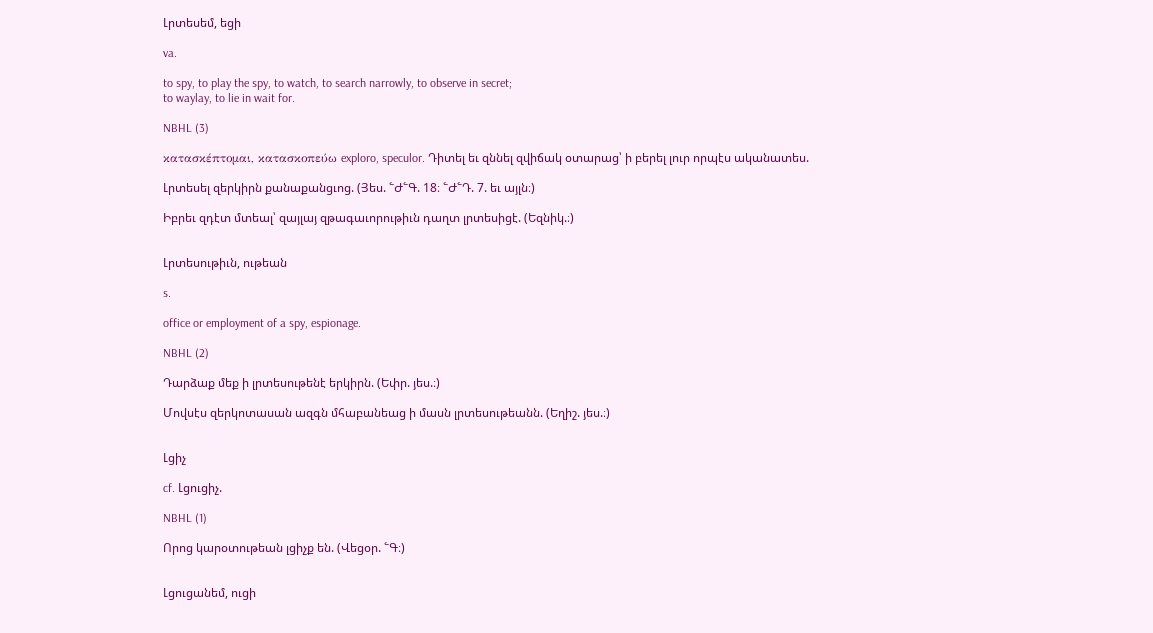Լրտեսեմ, եցի

va.

to spy, to play the spy, to watch, to search narrowly, to observe in secret;
to waylay, to lie in wait for.

NBHL (3)

κατασκέπτομαι, κατασκοπεύω exploro, speculor. Դիտել եւ զննել զվիճակ օտարաց՝ ի բերել լուր որպէս ականատես.

Լրտեսել զերկիրն քանաքանցւոց. (Յես. ՟Ժ՟Գ. 18։ ՟Ժ՟Դ. 7. եւ այլն։)

Իբրեւ զդէտ մտեալ՝ զայլայ զթագաւորութիւն դաղտ լրտեսիցէ. (Եզնիկ.։)


Լրտեսութիւն, ութեան

s.

office or employment of a spy, espionage.

NBHL (2)

Դարձաք մեք ի լրտեսութենէ երկիրն. (Եփր. յես.։)

Մովսէս զերկոտասան ազգն մհաբանեաց ի մասն լրտեսութեանն. (Եղիշ. յես.։)


Լցիչ

cf. Լցուցիչ.

NBHL (1)

Որոց կարօտութեան լցիչք են. (Վեցօր. ՟Գ։)


Լցուցանեմ, ուցի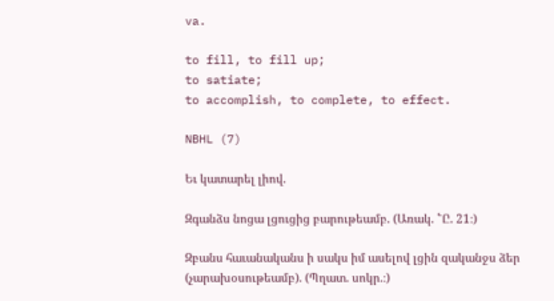va.

to fill, to fill up;
to satiate;
to accomplish, to complete, to effect.

NBHL (7)

Եւ կատարել լիով.

Զգանձս նոցա լցուցից բարութեամբ. (Առակ. ՟Ը. 21։)

Զբանս հաւանականս ի սակս իմ ասելով լցին զականջս ձեր (չարախօսութեամբ). (Պղատ. սոկր.։)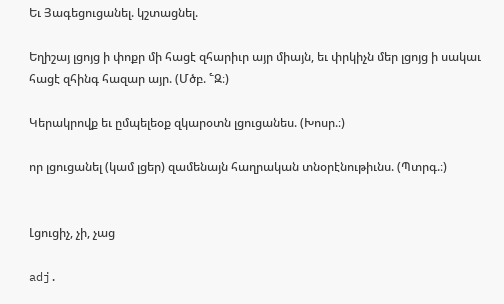Եւ Յագեցուցանել. կշտացնել.

Եղիշայ լցոյց ի փոքր մի հացէ զհարիւր այր միայն, եւ փրկիչն մեր լցոյց ի սակաւ հացէ զհինգ հազար այր. (Մծբ. ՟Զ։)

Կերակրովք եւ ըմպելեօք զկարօտն լցուցանես. (Խոսր.։)

որ լցուցանել (կամ լցեր) զամենայն հաղրական տնօրէնութիւնս. (Պտրգ.։)


Լցուցիչ, չի, չաց

adj.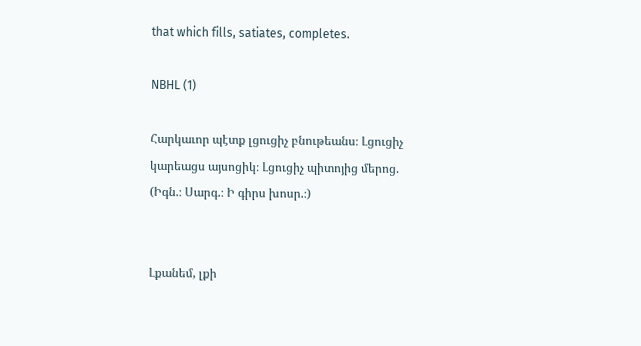that which fills, satiates, completes.

NBHL (1)

Հարկաւոր պէտք լցուցիչ բնութեանս։ Լցուցիչ կարեացս այսոցիկ։ Լցուցիչ պիտոյից մերոց. (Իգն.։ Սարգ.։ Ի գիրս խոսր.։)


Լքանեմ, լքի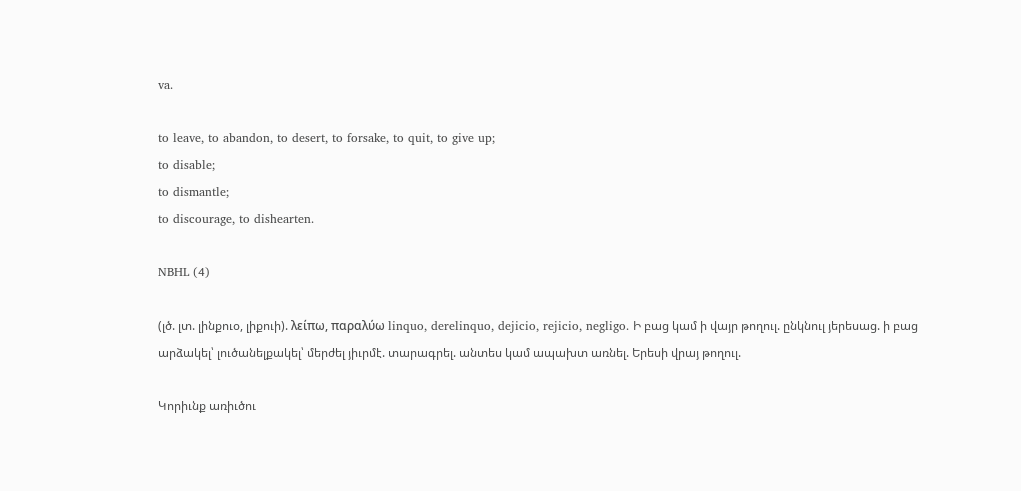va.

to leave, to abandon, to desert, to forsake, to quit, to give up;
to disable;
to dismantle;
to discourage, to dishearten.

NBHL (4)

(լծ. լտ. լինքուօ, լիքուի). λείπω, παραλύω linquo, derelinquo, dejicio, rejicio, negligo. Ի բաց կամ ի վայր թողուլ. ընկնուլ յերեսաց. ի բաց արձակել՝ լուծանելքակել՝ մերժել յիւրմէ. տարագրել. անտես կամ ապախտ առնել. Երեսի վրայ թողուլ.

Կորիւնք առիւծու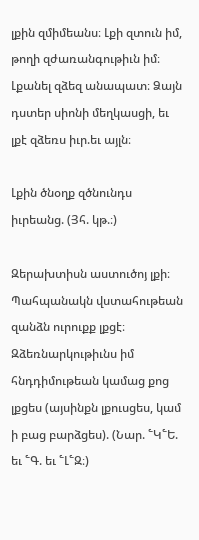լքին զմիմեանս։ Լքի զտուն իմ, թողի զժառանգութիւն իմ։ Լքանել զձեզ անապատ։ Ձայն դստեր սիոնի մեղկասցի, եւ լքէ զձեռս իւր.եւ այլն։

Լքին ծնօղք զծնունդս իւրեանց. (Յհ. կթ.։)

Զերախտիսն աստուծոյ լքի։ Պահպանակն վստահութեան զանձն ուրուքք լքցէ։ Զձեռնարկութիւնս իմ հնդդիմութեան կամաց քոց լքցես (այսինքն լքուսցես, կամ ի բաց բարձցես). (Նար. ՟Կ՟Ե. եւ ՟Գ. եւ ՟Լ՟Զ։)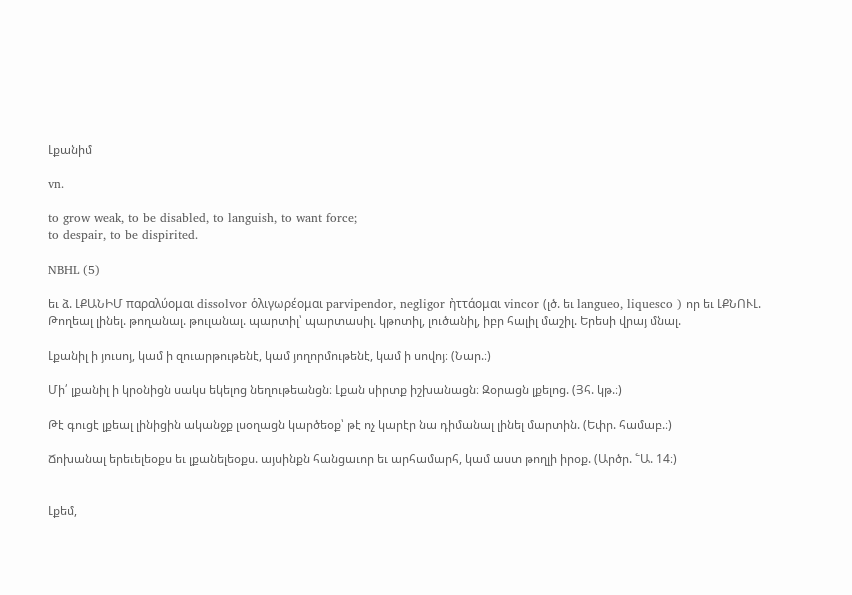Լքանիմ

vn.

to grow weak, to be disabled, to languish, to want force;
to despair, to be dispirited.

NBHL (5)

եւ ձ. ԼՔԱՆԻՄ παραλύομαι dissolvor ὁλιγωρέομαι parvipendor, negligor ἠττάομαι vincor (լծ. եւ langueo, liquesco ) որ եւ ԼՔՆՈՒԼ. Թողեալ լինել. թողանալ. թուլանալ. պարտիլ՝ պարտասիլ. կթոտիլ, լուծանիլ, իբր հալիլ մաշիլ. Երեսի վրայ մնալ.

Լքանիլ ի յուսոյ, կամ ի զուարթութենէ, կամ յողորմութենէ, կամ ի սովոյ։ (Նար.։)

Մի՛ լքանիլ ի կրօնիցն սակս եկելոց նեղութեանցն։ Լքան սիրտք իշխանացն։ Զօրացն լքելոց. (Յհ. կթ.։)

Թէ գուցէ լքեալ լինիցին ականջք լսօղացն կարծեօք՝ թէ ոչ կարէր նա դիմանալ լինել մարտին. (Եփր. համաբ.։)

Ճոխանալ երեւելեօքս եւ լքանելեօքս. այսինքն հանցաւոր եւ արհամարհ, կամ աստ թողլի իրօք. (Արծր. ՟Ա. 14։)


Լքեմ,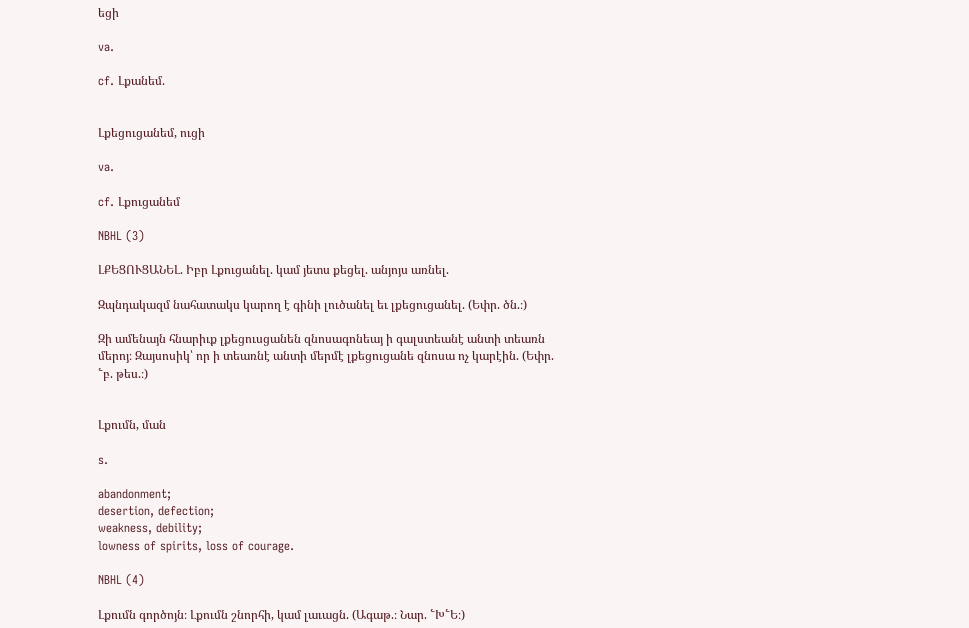եցի

va.

cf. Լքանեմ.


Լքեցուցանեմ, ուցի

va.

cf. Լքուցանեմ

NBHL (3)

ԼՔԵՑՈՒՑԱՆԵԼ. Իբր Լքուցանել. կամ յետս քեցել. անյոյս առնել.

Զպնդակազմ նահատակս կարող է գինի լուծանել եւ լքեցուցանել. (Եփր. ծն.։)

Զի ամենայն հնարիւք լքեցուսցանեն զնոսագոնեայ ի գալստեանէ անտի տեառն մերոյ։ Զայսոսիկ՝ որ ի տեառնէ անտի մերմէ լքեցուցանե զնոսա ոչ կարէին. (Եփր. ՟բ. թես.։)


Լքումն, ման

s.

abandonment;
desertion, defection;
weakness, debility;
lowness of spirits, loss of courage.

NBHL (4)

Լքումն գործոյն։ Լքումն շնորհի, կամ լաւացն. (Ագաթ.։ Նար. ՟Խ՟Ե։)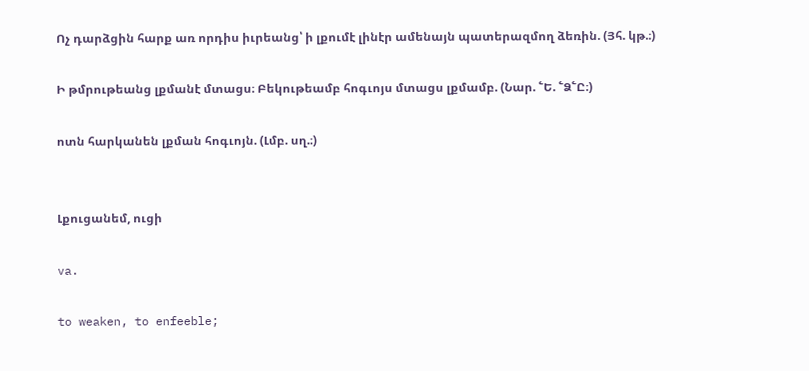Ոչ դարձցին հարք առ որդիս իւրեանց՝ ի լքումէ լինէր ամենայն պատերազմող ձեռին. (Յհ. կթ.։)

Ի թմրութեանց լքմանէ մտացս։ Բեկութեամբ հոգւոյս մտացս լքմամբ. (Նար. ՟Ե. ՟Ձ՟Ը։)

ոտն հարկանեն լքման հոգւոյն. (Լմբ. սղ.։)


Լքուցանեմ, ուցի

va.

to weaken, to enfeeble;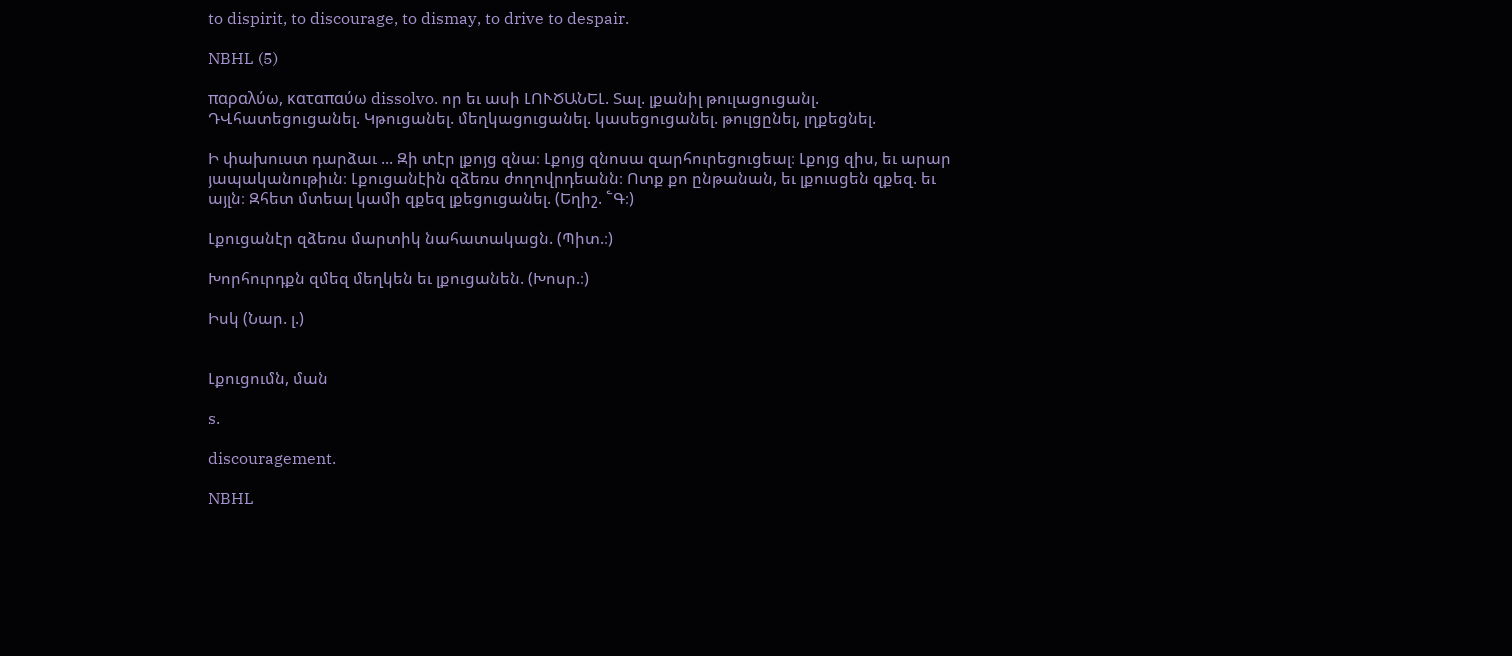to dispirit, to discourage, to dismay, to drive to despair.

NBHL (5)

παραλύω, καταπαύω dissolvo. որ եւ ասի ԼՈՒԾԱՆԵԼ. Տալ. լքանիլ թուլացուցանլ. ԴՎհատեցուցանել. Կթուցանել. մեղկացուցանել. կասեցուցանել. թուլցընել, լղքեցնել.

Ի փախուստ դարձաւ ... Զի տէր լքոյց զնա։ Լքոյց զնոսա զարհուրեցուցեալ։ Լքոյց զիս, եւ արար յապականութիւն։ Լքուցանէին զձեռս ժողովրդեանն։ Ոտք քո ընթանան, եւ լքուսցեն զքեզ. եւ այլն։ Զհետ մտեալ կամի զքեզ լքեցուցանել. (Եղիշ. ՟Գ։)

Լքուցանէր զձեռս մարտիկ նահատակացն. (Պիտ.։)

Խորհուրդքն զմեզ մեղկեն եւ լքուցանեն. (Խոսր.։)

Իսկ (Նար. լ.)


Լքուցումն, ման

s.

discouragement.

NBHL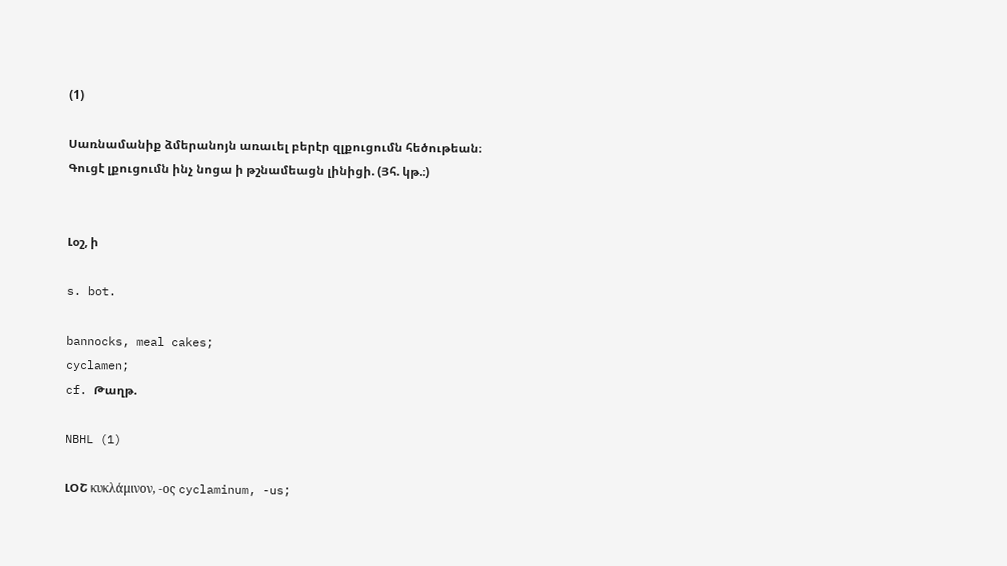(1)

Սառնամանիք ձմերանոյն առաւել բերէր զլքուցումն հեծութեան։ Գուցէ լքուցումն ինչ նոցա ի թշնամեացն լինիցի. (Յհ. կթ.։)


Լօշ, ի

s. bot.

bannocks, meal cakes;
cyclamen;
cf. Թաղթ.

NBHL (1)

ԼՕՇ κυκλάμινον, -ος cyclaminum, -us;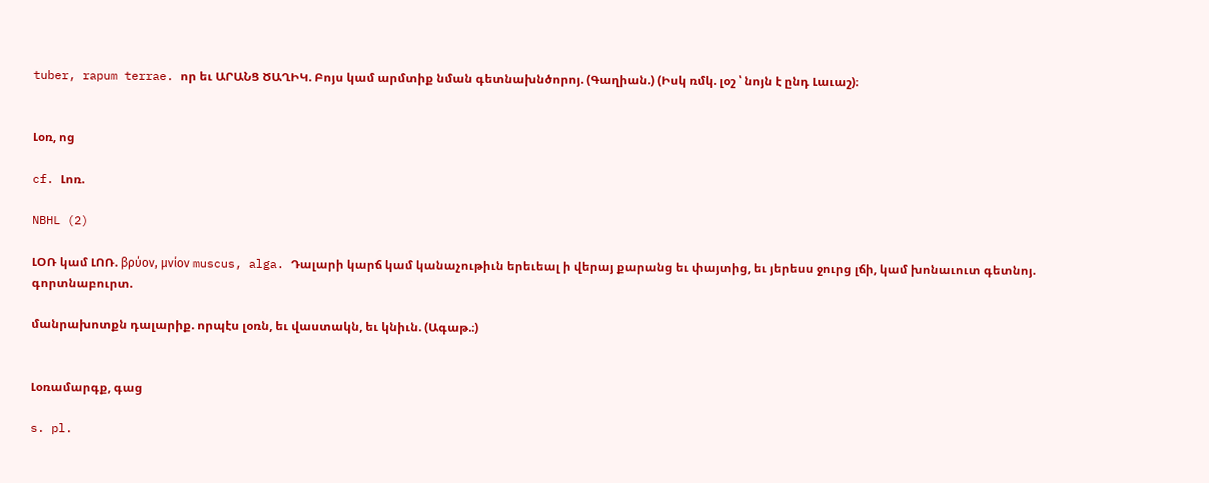tuber, rapum terrae. որ եւ ԱՐԱՆՑ ԾԱՂԻԿ. Բոյս կամ արմտիք նման գետնախնծորոյ. (Գաղիան.) (Իսկ ռմկ. լօշ ՝ նոյն է ընդ Լաւաշ)։


Լօռ, ոց

cf. Լոռ.

NBHL (2)

ԼՕՌ կամ ԼՈՌ. βρύον, μνίον muscus, alga. Դալարի կարճ կամ կանաչութիւն երեւեալ ի վերայ քարանց եւ փայտից, եւ յերեսս ջուրց լճի, կամ խոնաւուտ գետնոյ. գորտնաբուրտ.

մանրախոտքն դալարիք. որպէս լօռն, եւ վաստակն, եւ կնիւն. (Ագաթ.։)


Լօռամարգք, գաց

s. pl.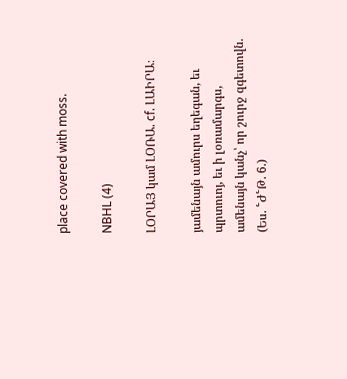place covered with moss.

NBHL (4)

ԼՕՐԱՅ կամ ԼՕՌԱ. cf. ԼԱԻՐԱ։

յամենայն ամուրս եղեգան, եւ պրտուոյ, եւ ի լօռամարգս, ամենայն կանչ՝ որ շուրջ զգետովն. (Ես. ՟Ժ՟Թ. 6.)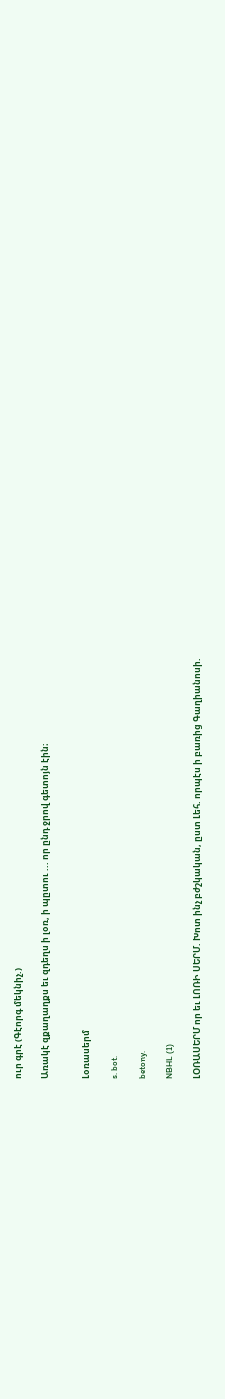ուր գրէ (Գէորգ մեկնիչ.)

Առակէ զքաղաղքս եւ զդեղս ի լօռ, ի պըտու ... որ ընդ ջրով գետոյն էին։


Լօռասերմ

s. bot.

betony.

NBHL (1)

ԼՕՌԱՍԵՐՄ որ եւ ԼՈՌԻ ՍԵՐՄ. Խոտ ինչ բժշկական, ըստ Լեհ. որպէս ի բառից Գաղիանոսի.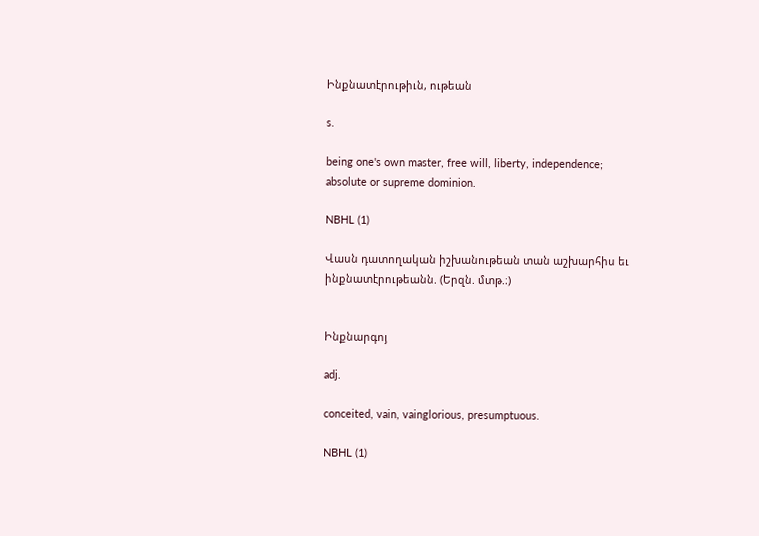Ինքնատէրութիւն, ութեան

s.

being one's own master, free will, liberty, independence;
absolute or supreme dominion.

NBHL (1)

Վասն դատողական իշխանութեան տան աշխարհիս եւ ինքնատէրութեանն. (Երզն. մտթ.։)


Ինքնարգոյ

adj.

conceited, vain, vainglorious, presumptuous.

NBHL (1)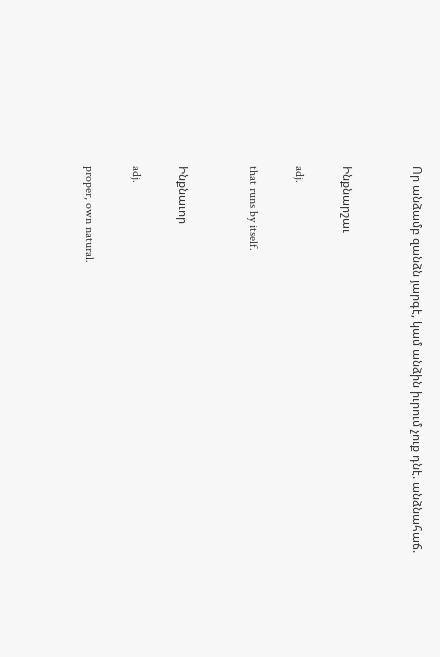Որ անձամբ զանձն յարգէ, կամ անձին իւրում չուք դնէ. անձնահաճ.


Ինքնարշաւ

adj.

that runs by itself.


Ինքնաւոր

adj.

proper, own natural.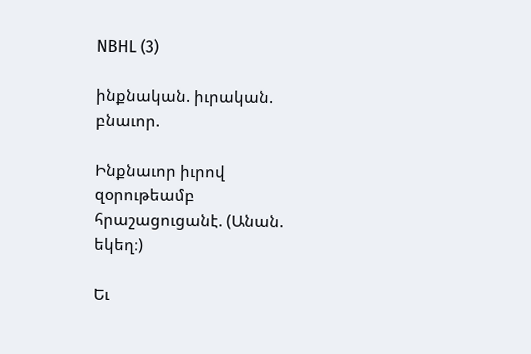NBHL (3)

ինքնական. իւրական. բնաւոր.

Ինքնաւոր իւրով զօրութեամբ հրաշացուցանէ. (Անան. եկեղ։)

Եւ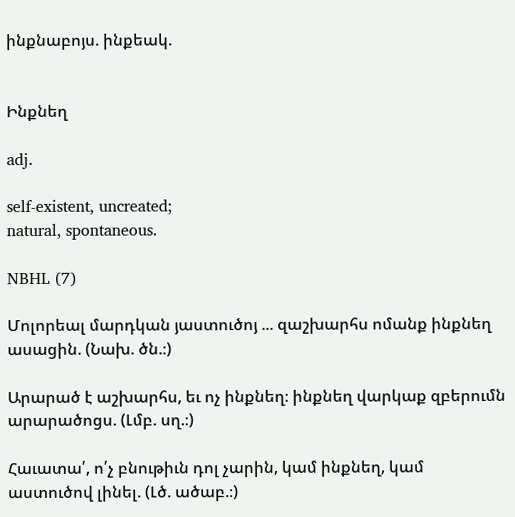ինքնաբոյս. ինքեակ.


Ինքնեղ

adj.

self-existent, uncreated;
natural, spontaneous.

NBHL (7)

Մոլորեալ մարդկան յաստուծոյ ... զաշխարհս ոմանք ինքնեղ ասացին. (Նախ. ծն.։)

Արարած է աշխարհս, եւ ոչ ինքնեղ։ ինքնեղ վարկաք զբերումն արարածոցս. (Լմբ. սղ.։)

Հաւատա՛, ո՛չ բնութիւն դոլ չարին, կամ ինքնեղ, կամ աստուծով լինել. (Լծ. ածաբ.։)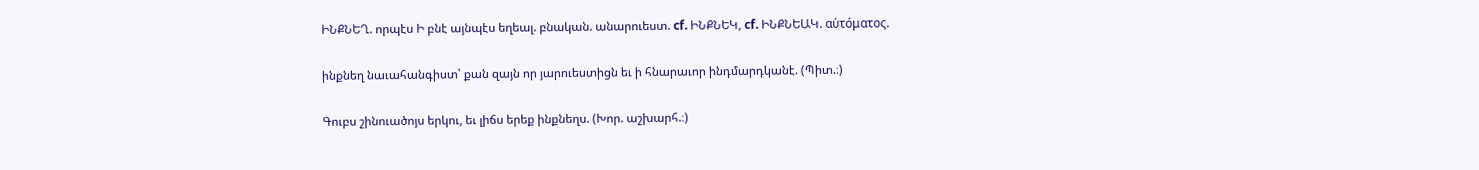ԻՆՔՆԵՂ. որպէս Ի բնէ այնպէս եղեալ. բնական. անարուեստ. cf. ԻՆՔՆԵԿ, cf. ԻՆՔՆԵԱԿ. αὑτόματος.

ինքնեղ նաւահանգիստ՝ քան զայն որ յարուեստիցն եւ ի հնարաւոր ինդմարդկանէ. (Պիտ.։)

Գուբս շինուածոյս երկու, եւ լիճս երեք ինքնեղս. (Խոր. աշխարհ.։)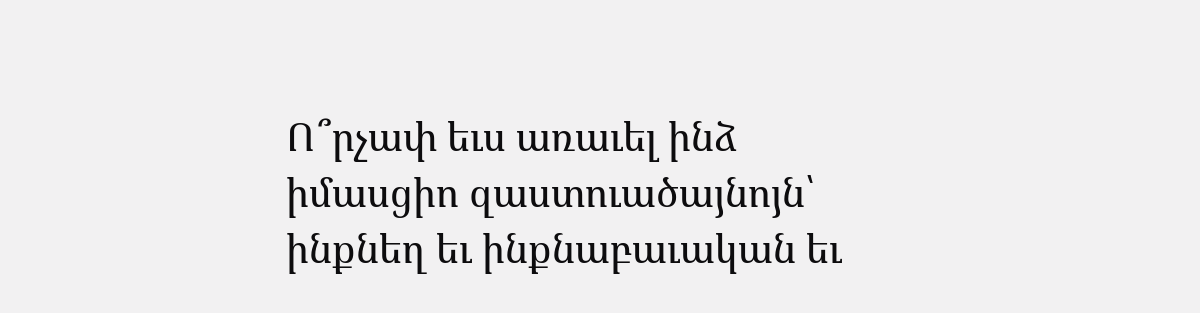Ո՞րչափ եւս առաւել ինձ իմասցիո զաստուածայնոյն՝ ինքնեղ եւ ինքնաբաւական եւ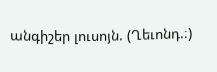անգիշեր լուսոյն. (Ղեւոնդ.։)